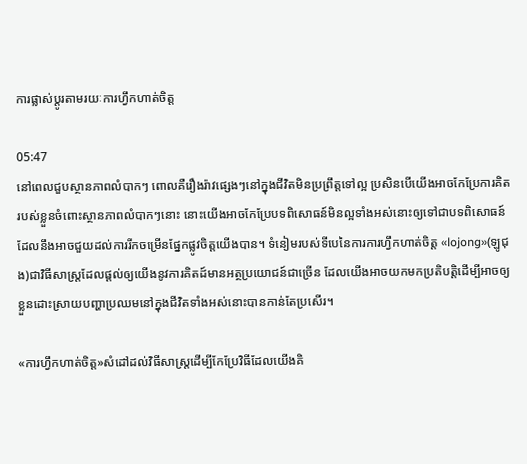ការផ្លាស់ប្តូរតាមរយៈការហ្វឹកហាត់ចិត្ត

05:47
នៅពេលជួបស្ថានភាពលំបាកៗ ពោលគឺរឿងរ៉ាវផ្សេងៗនៅក្នុងជីវិតមិនប្រព្រឹត្តទៅល្អ ប្រសិនបើយើងអាចកែប្រែការគិតរបស់ខ្លួនចំពោះស្ថានភាពលំបាកៗនោះ នោះយើងអាចកែប្រែបទពិសោធន៍មិនល្អទាំងអស់នោះឲ្យទៅជាបទពិសោធន៍ដែលនឹងអាចជួយដល់ការរីកចម្រើនផ្នែកផ្លូវចិត្តយើងបាន។ ទំនៀមរបស់ទីបេនៃការការហ្វឹកហាត់ចិត្ត «lojong»(ឡូជុង)ជាវិធីសាស្រ្តដែលផ្តល់ឲ្យយើងនូវការគិតដ៍មានអត្ថប្រយោជន៍ជាច្រើន ដែលយើងអាចយកមកប្រតិបត្តិដើម្បីអាចឲ្យខ្លួនដោះស្រាយបញ្ហាប្រឈមនៅក្នុងជីវិតទាំងអស់នោះបានកាន់តែប្រសើរ។

«ការហ្វឹកហាត់ចិត្ត»សំដៅដល់វិធីសាស្រ្តដើម្បីកែប្រែវិធីដែលយើងគិ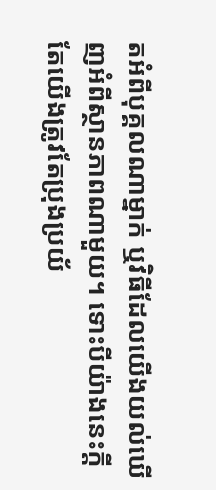តអំពីបុគ្គលណាម្នាក់ ឬវិធីដែលយើងយល់ឃើញអំពីស្ថានភាពណាមួយ។ ទោះបីយ៉ាងនេះក្តីតែយើងត្រូវតែប្រុងប្រយ័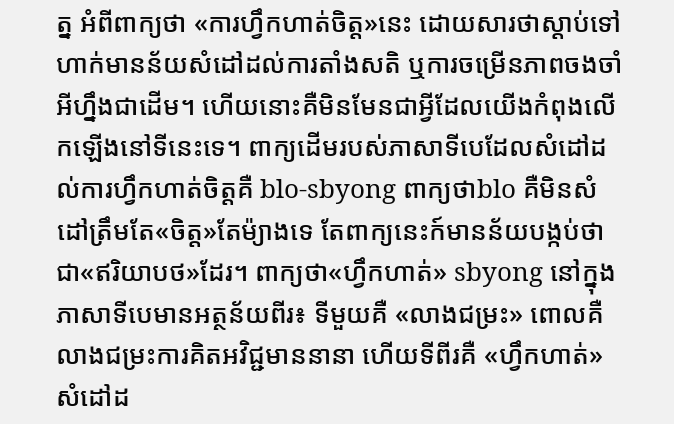ត្ន អំពីពាក្យថា «ការហ្វឹកហាត់ចិត្ត»នេះ ដោយសារថាស្តាប់ទៅហាក់មានន័យសំដៅដល់ការតាំងសតិ ឬការចម្រើនភាពចងចាំអីហ្នឹងជាដើម។ ហើយនោះគឺមិនមែនជាអ្វីដែលយើងកំពុងលើកឡើងនៅទីនេះទេ។ ពាក្យដើមរបស់ភាសាទីបេដែលសំដៅដល់ការហ្វឹកហាត់ចិត្តគឺ blo-sbyong ពាក្យថាblo គឺមិនសំដៅត្រឹមតែ«ចិត្ត»តែម៉្យាងទេ តែពាក្យនេះក៍មានន័យបង្កប់ថា ជា«ឥរិយាបថ»ដែរ។ ពាក្យថា«ហ្វឹកហាត់» sbyong នៅក្នុងភាសាទីបេមានអត្ថន័យពីរ៖ ទីមួយគឺ «លាងជម្រះ» ពោលគឺលាងជម្រះការគិតអវិជ្ជមាននានា ហើយទីពីរគឺ «ហ្វឹកហាត់» សំដៅដ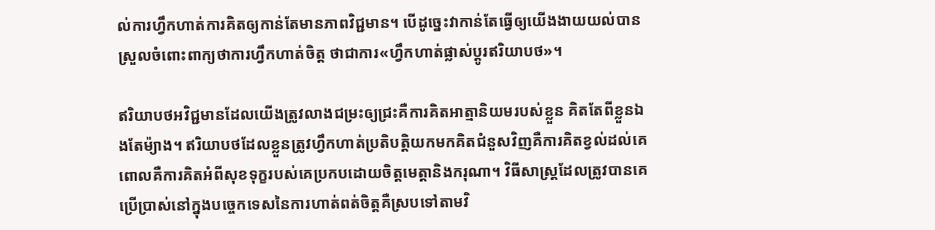ល់ការហ្វឹកហាត់ការគិតឲ្យកាន់តែមានភាពវិជ្ជមាន។ បើដូច្នេះវាកាន់តែធ្វើឲ្យយើងងាយយល់បានស្រួលចំពោះពាក្យថាការហ្វឹកហាត់ចិត្ត ថាជាការ«ហ្វឹកហាត់ផ្លាស់ប្តូរឥរិយាបថ»។

ឥរិយាបថអវិជ្ជមានដែលយើងត្រូវលាងជម្រះឲ្យជ្រះគឺការគិតអាត្មានិយមរបស់ខ្លួន គិតតែពីខ្លួនឯងតែម៉្យាង។ ឥរិយាបថដែលខ្លួនត្រូវហ្វឹកហាត់ប្រតិបត្តិយកមកគិតជំនួសវិញគឺការគិតខ្វល់ដល់គេ ពោលគឺការគិតអំពីសុខទុក្ខរបស់គេប្រកបដោយចិត្តមេត្តានិងករុណា។ វិធីសាស្រ្តដែលត្រូវបានគេប្រើប្រាស់នៅក្នុងបច្ចេកទេសនៃការហាត់ពត់ចិត្តគឺស្របទៅតាមវិ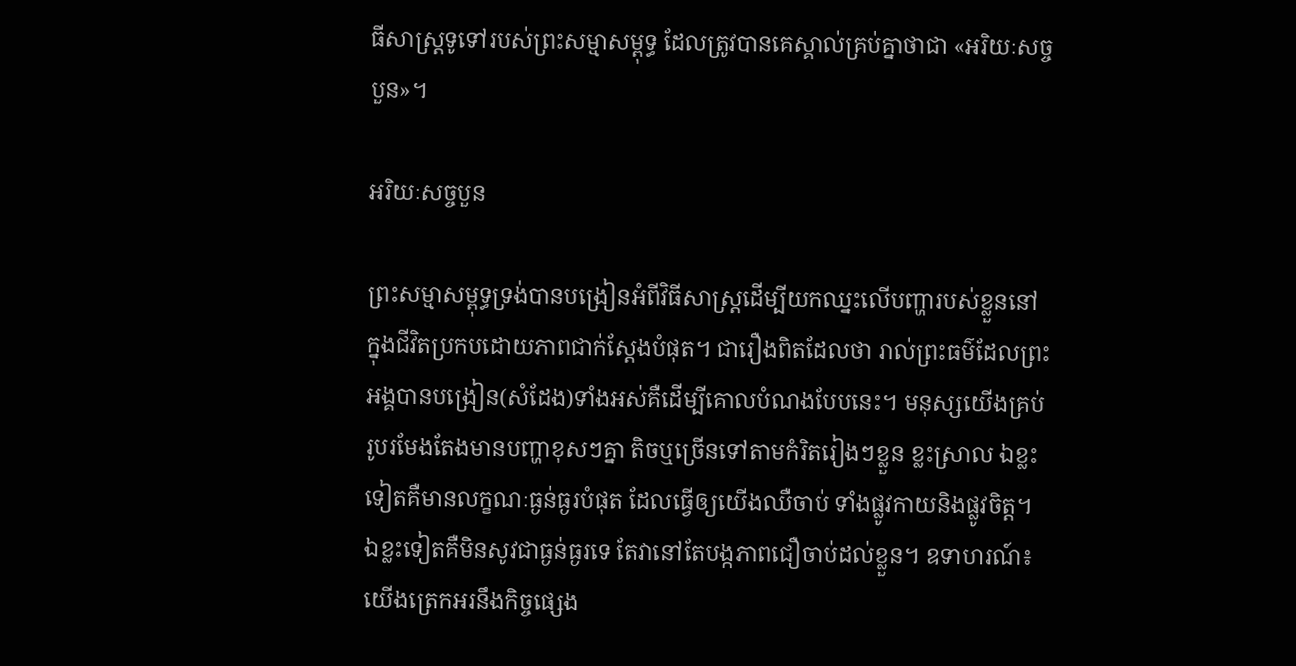ធីសាស្រ្តទូទៅរបស់ព្រះសម្មាសម្ពុទ្ធ ដែលត្រូវបានគេស្គាល់គ្រប់គ្នាថាជា «អរិយៈសច្ចបួន»។

អរិយៈសច្ចបួន

ព្រះសម្មាសម្ពុទ្ធទ្រង់បានបង្រៀនអំពីវិធីសាស្រ្តដើម្បីយកឈ្នះលើបញ្ហារបស់ខ្លួននៅក្នុងជីវិតប្រកបដោយភាពជាក់ស្តែងបំផុត។ ជារឿងពិតដែលថា រាល់ព្រះធម៌ដែលព្រះអង្គបានបង្រៀន(សំដែង)ទាំងអស់គឺដើម្បីគោលបំណងបែបនេះ។ មនុស្សយើងគ្រប់រូបរមែងតែងមានបញ្ហាខុសៗគ្នា តិចឬច្រើនទៅតាមកំរិតរៀងៗខ្លួន ខ្លះស្រាល ឯខ្លះទៀតគឺមានលក្ខណៈធ្ងន់ធ្ងរបំផុត ដែលធ្វើឲ្យយើងឈឺចាប់ ទាំងផ្លូវកាយនិងផ្លូវចិត្ត។ ឯខ្លះទៀតគឺមិនសូវជាធ្ងន់ធ្ងរទេ តែវានៅតែបង្កភាពជឿចាប់ដល់ខ្លួន។ ឧទាហរណ៍៖ យើងត្រេកអរនឹងកិច្ចផ្សេង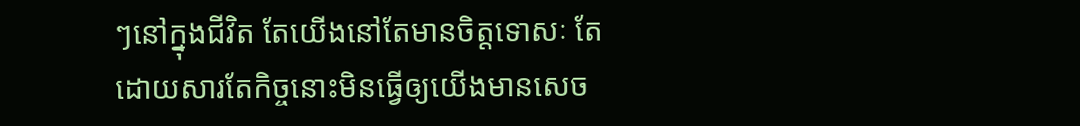ៗនៅក្នុងជីវិត តែយើងនៅតែមានចិត្តទោសៈ តែដោយសារតែកិច្ចនោះមិនធ្វើឲ្យយើងមានសេច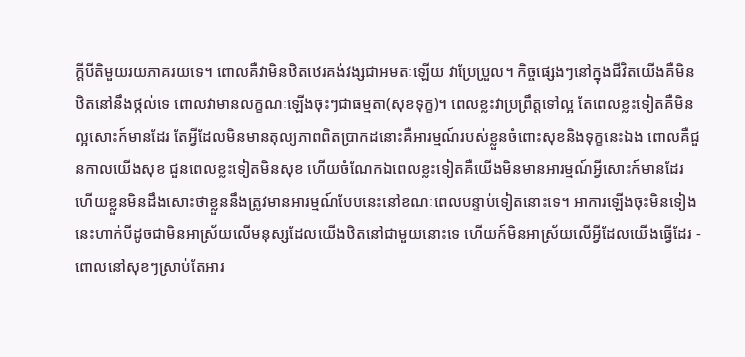ក្តីបីតិមួយរយភាគរយទេ។ ពោលគឺវាមិនឋិតឋេរគង់វង្សជាអមតៈឡើយ វាប្រែប្រួល។ កិច្ចផ្សេងៗនៅក្នុងជីវិតយើងគឺមិនឋិតនៅនឹងថ្កល់ទេ ពោលវាមានលក្ខណៈឡើងចុះៗជាធម្មតា(សុខទុក្ខ)។ ពេលខ្លះវាប្រព្រឹត្តទៅល្អ តែពេលខ្លះទៀតគឺមិនល្អសោះក៍មានដែរ តែអ្វីដែលមិនមានតុល្យភាពពិតប្រាកដនោះគឺអារម្មណ៍របស់ខ្លួនចំពោះសុខនិងទុក្ខនេះឯង ពោលគឺជួនកាលយើងសុខ ជួនពេលខ្លះទៀតមិនសុខ ហើយចំណែកឯពេលខ្លះទៀតគឺយើងមិនមានអារម្មណ៍អ្វីសោះក៍មានដែរ ហើយខ្លួនមិនដឹងសោះថាខ្លួននឹងត្រូវមានអារម្មណ៍បែបនេះនៅខណៈពេលបន្ទាប់ទៀតនោះទេ។ អាការឡើងចុះមិនទៀងនេះហាក់បីដូចជាមិនអាស្រ័យលើមនុស្សដែលយើងឋិតនៅជាមួយនោះទេ ហើយក៍មិនអាស្រ័យលើអ្វីដែលយើងធ្វើដែរ - ពោលនៅសុខៗស្រាប់តែអារ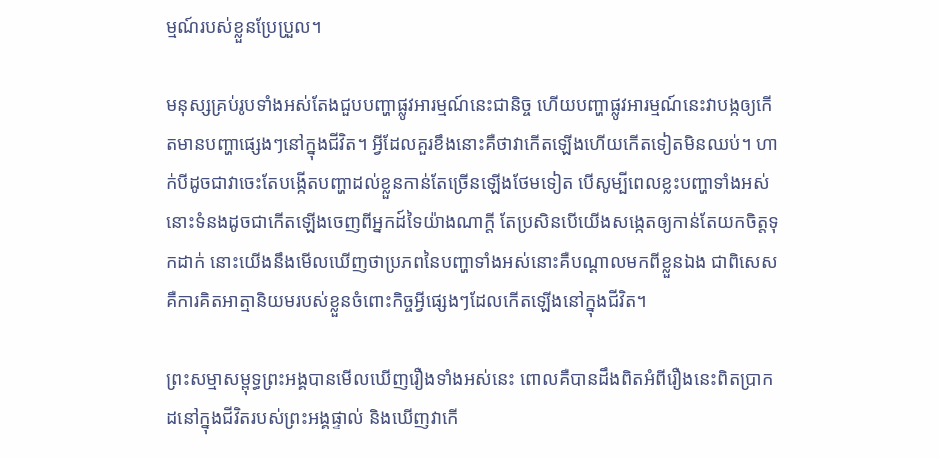ម្មណ៍របស់ខ្លួនប្រែប្រួល។

មនុស្សគ្រប់រូបទាំងអស់តែងជួបបញ្ហាផ្លូវអារម្មណ៍នេះជានិច្ច ហើយបញ្ហាផ្លូវអារម្មណ៍នេះវាបង្កឲ្យកើតមានបញ្ហាផ្សេងៗនៅក្នុងជីវិត។ អ្វីដែលគួរខឹងនោះគឺថាវាកើតឡើងហើយកើតទៀតមិនឈប់។ ហាក់បីដូចជាវាចេះតែបង្កើតបញ្ហាដល់ខ្លួនកាន់តែច្រើនឡើងថែមទៀត បើសូម្បីពេលខ្លះបញ្ហាទាំងអស់នោះទំនងដូចជាកើតឡើងចេញពីអ្នកដ៍ទៃយ៉ាងណាក្តី តែប្រសិនបើយើងសង្កេតឲ្យកាន់តែយកចិត្តទុកដាក់ នោះយើងនឹងមើលឃើញថាប្រភពនៃបញ្ហាទាំងអស់នោះគឺបណ្តាលមកពីខ្លួនឯង ជាពិសេសគឺការគិតអាត្មានិយមរបស់ខ្លួនចំពោះកិច្ចអ្វីផ្សេងៗដែលកើតឡើងនៅក្នុងជីវិត។

ព្រះសម្មាសម្ពុទ្ធព្រះអង្គបានមើលឃើញរឿងទាំងអស់នេះ ពោលគឺបានដឹងពិតអំពីរឿងនេះពិតប្រាកដនៅក្នុងជីវិតរបស់ព្រះអង្គផ្ទាល់ និងឃើញវាកើ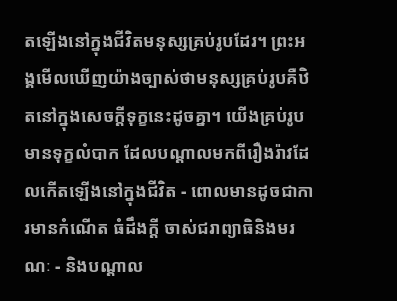តឡើងនៅក្នុងជីវិតមនុស្សគ្រប់រូបដែរ។ ព្រះអង្គមើលឃើញយ៉ាងច្បាស់ថាមនុស្សគ្រប់រូបគឺឋិតនៅក្នុងសេចក្តីទុក្ខនេះដូចគ្នា។ យើងគ្រប់រូបមានទុក្ខលំបាក ដែលបណ្តាលមកពីរឿងរ៉ាវដែលកើតឡើងនៅក្នុងជីវិត - ពោលមានដូចជាការមានកំណើត ធំដឹងក្តី ចាស់ជរាព្យាធិនិងមរណៈ - និងបណ្តាល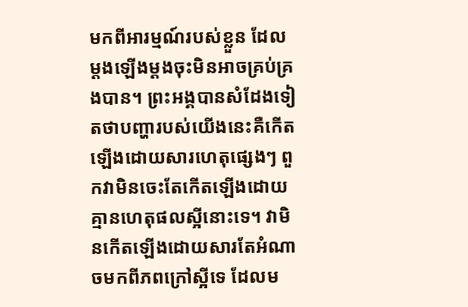មកពីអារម្មណ៍របស់ខ្លួន ដែលម្តងឡើងម្តងចុះមិនអាចគ្រប់គ្រងបាន។ ព្រះអង្គបានសំដែងទៀតថាបញ្ហារបស់យើងនេះគឺកើតឡើងដោយសារហេតុផ្សេងៗ ពួកវាមិនចេះតែកើតឡើងដោយគ្មានហេតុផលស្អីនោះទេ។ វាមិនកើតឡើងដោយសារតែអំណាចមកពីភពក្រៅស្អីទេ ដែលម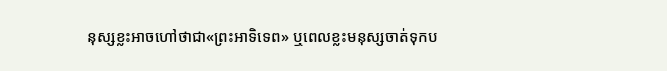នុស្សខ្លះអាចហៅថាជា«ព្រះអាទិទេព» ឬពេលខ្លះមនុស្សចាត់ទុកប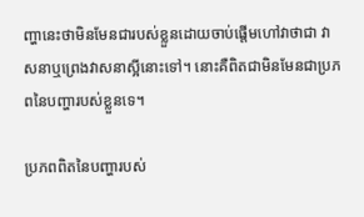ញ្ហានេះថាមិនមែនជារបស់ខ្លួនដោយចាប់ផ្តើមហៅវាថាជា វាសនាឬព្រេងវាសនាស្អីនោះទៅ។ នោះគឺពិតជាមិនមែនជាប្រភពនៃបញ្ហារបស់ខ្លួនទេ។

ប្រភពពិតនៃបញ្ហារបស់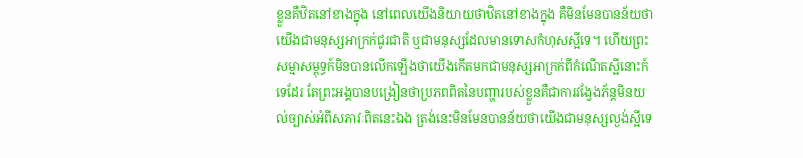ខ្លួនគឺឋិតនៅខាងក្នុង នៅពេលយើងនិយាយថាឋិតនៅខាងក្នុង គឺមិនមែនបានន័យថា យើងជាមនុស្សអាក្រក់ជូរជាតិ ឬជាមនុស្សដែលមានទោសកំហុសស្អីទេ។ ហើយព្រះសម្មាសម្ពុទ្ធក៍មិនបានលើកឡើងថាយើងកើតមកជាមនុស្សអាក្រក់ពីកំណើតស្អីនោះក៍ទេដែរ តែព្រះអង្គបានបង្រៀនថាប្រភពពិតនៃបញ្ហារបស់ខ្លួនគឺជាការវង្វែងភ័ន្តមិនយល់ច្បាស់អំពីសភាវៈពិតនេះឯង ត្រង់នេះមិនមែនបានន័យថាយើងជាមនុស្សល្ងង់ស្អីទេ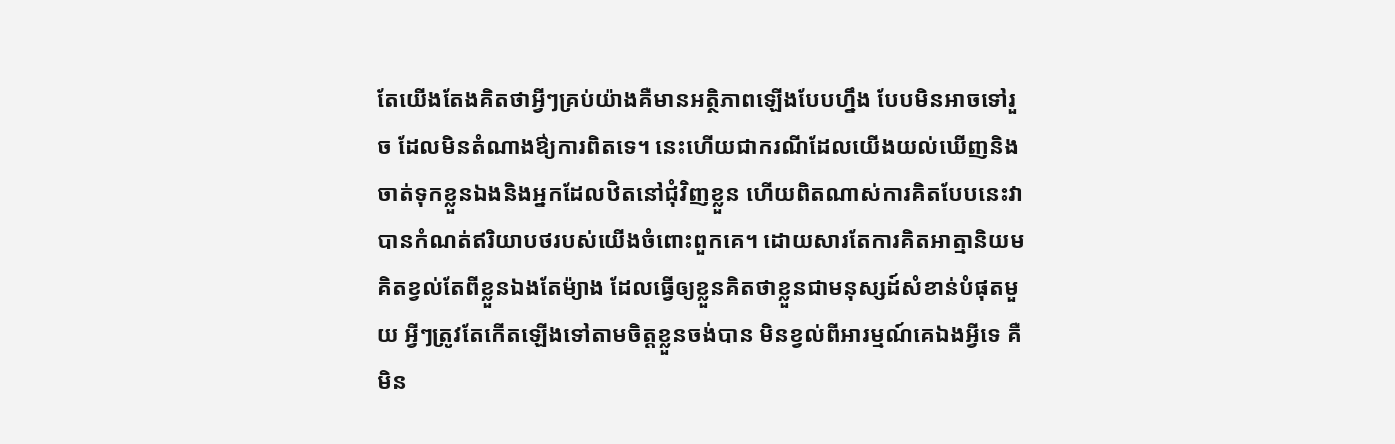តែយើងតែងគិតថាអ្វីៗគ្រប់យ៉ាងគឺមានអត្ថិភាពឡើងបែបហ្នឹង បែបមិនអាចទៅរួច ដែលមិនតំណាងឳ្យការពិតទេ។ នេះហើយជាករណីដែលយើងយល់ឃើញនិងចាត់ទុកខ្លួនឯងនិងអ្នកដែលឋិតនៅជុំវិញខ្លួន ហើយពិតណាស់ការគិតបែបនេះវាបានកំណត់ឥរិយាបថរបស់យើងចំពោះពួកគេ។ ដោយសារតែការគិតអាត្មានិយម គិតខ្វល់តែពីខ្លួនឯងតែម៉្យាង ដែលធ្វើឲ្យខ្លួនគិតថាខ្លួនជាមនុស្សដ៍សំខាន់បំផុតមួយ អ្វីៗត្រូវតែកើតឡើងទៅតាមចិត្តខ្លួនចង់បាន មិនខ្វល់ពីអារម្មណ៍គេឯងអ្វីទេ គឺមិន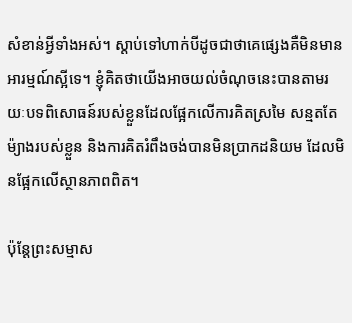សំខាន់អ្វីទាំងអស់។ ស្តាប់ទៅហាក់បីដូចជាថាគេផ្សេងគឺមិនមានអារម្មណ៍ស្អីទេ។ ខ្ញុំគិតថាយើងអាចយល់ចំណុចនេះបានតាមរយៈបទពិសោធន៍របស់ខ្លួនដែលផ្អែកលើការគិតស្រមៃ សន្មតតែម៉្យាងរបស់ខ្លួន និងការគិតរំពឹងចង់បានមិនប្រាកដនិយម ដែលមិនផ្អែកលើស្ថានភាពពិត។

ប៉ុន្តែព្រះសម្មាស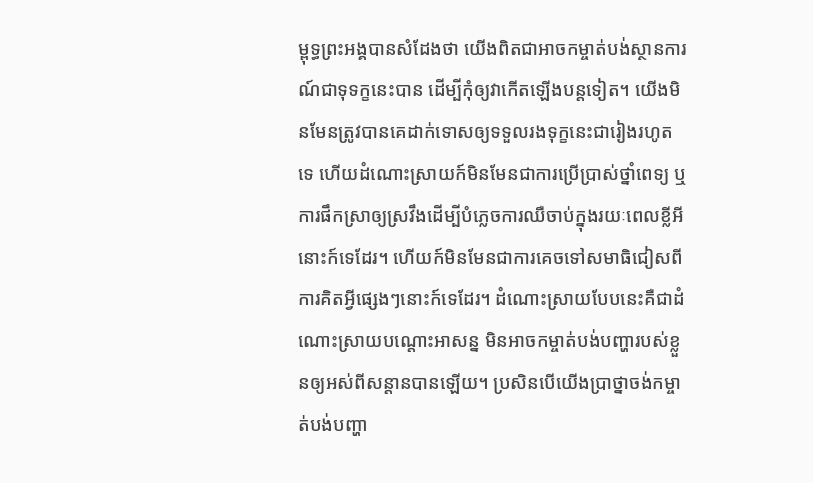ម្ពុទ្ធព្រះអង្គបានសំដែងថា យើងពិតជាអាចកម្ចាត់បង់ស្ថានការណ៍ជាទុទក្ខនេះបាន ដើម្បីកុំឲ្យវាកើតឡើងបន្តទៀត។ យើងមិនមែនត្រូវបានគេដាក់ទោសឲ្យទទួលរងទុក្ខនេះជារៀងរហូតទេ ហើយដំណោះស្រាយក៍មិនមែនជាការប្រើប្រាស់ថ្នាំពេទ្យ ឬការផឹកស្រាឲ្យស្រវឹងដើម្បីបំភ្លេចការឈឺចាប់ក្នុងរយៈពេលខ្លីអីនោះក៍ទេដែរ។ ហើយក៍មិនមែនជាការគេចទៅសមាធិជៀសពីការគិតអ្វីផ្សេងៗនោះក៍ទេដែរ។ ដំណោះស្រាយបែបនេះគឺជាដំណោះស្រាយបណ្តោះអាសន្ន មិនអាចកម្ចាត់បង់បញ្ហារបស់ខ្លួនឲ្យអស់ពីសន្តានបានឡើយ។ ប្រសិនបើយើងប្រាថ្នាចង់កម្ចាត់បង់បញ្ហា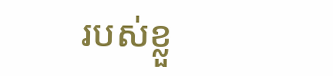របស់ខ្លួ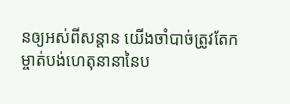នឲ្យអស់ពីសន្តាន យើងចាំបាច់ត្រូវតែកម្ចាត់បង់ហេតុនានានៃប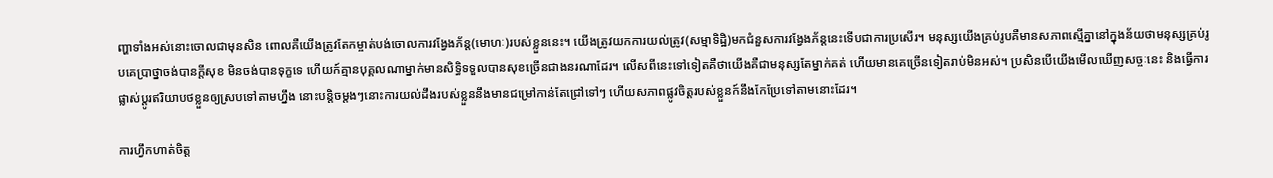ញ្ហាទាំងអស់នោះចោលជាមុនសិន ពោលគឺយើងត្រូវតែកម្ចាត់បង់ចោលការវង្វែងភ័ន្ត(មោហៈ)របស់ខ្លួននេះ។ យើងត្រូវយកការយល់ត្រូវ(សម្មាទិដ្ឋិ)មកជំនួសការវង្វែងភ័ន្តនេះទើបជាការប្រសើរ។ មនុស្សយើងគ្រប់រូបគឺមានសភាពស្មើគ្នានៅក្នុងន័យថាមនុស្សគ្រប់រូបគេប្រាថ្នាចង់បានក្តីសុខ មិនចង់បានទុក្ខទេ ហើយក៍គ្មានបុគ្គលណាម្នាក់មានសិទ្ធិទទួលបានសុខច្រើនជាងនរណាដែរ។ លើសពីនេះទៅទៀតគឺថាយើងគឺជាមនុស្សតែម្នាក់គត់ ហើយមានគេច្រើនទៀតរាប់មិនអស់។ ប្រសិនបើយើងមើលឃើញសច្ចៈនេះ និងធ្វើការផ្លាស់ប្តូរឥរិយាបថខ្លួនឲ្យស្របទៅតាមហ្នឹង នោះបន្តិចម្តងៗនោះការយល់ដឹងរបស់ខ្លួននឹងមានជម្រៅកាន់តែជ្រៅទៅៗ ហើយសភាពផ្លូវចិត្តរបស់ខ្លួនក៍នឹងកែប្រែទៅតាមនោះដែរ។

ការហ្វឹកហាត់ចិត្ត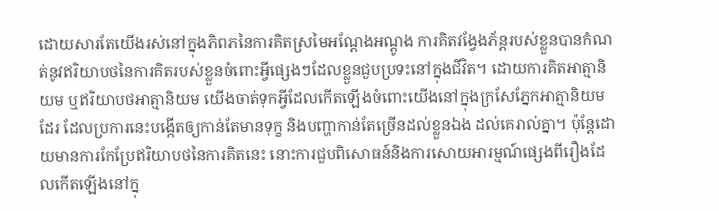ដោយសារតែយើងរស់នៅក្នុងភិពភនៃការគិតស្រមៃអណ្តែងអណ្តូង ការគិតវង្វែងភ័ន្តរបស់ខ្លួនបានកំណត់នូវឥរិយាបថនៃការគិតរបស់ខ្លួនចំពោះអ្វីផ្សេងៗដែលខ្លួនជួបប្រទះនៅក្នុងជីវិត។ ដោយការគិតអាត្មានិយម ឬឥរិយាបថអាត្មានិយម យើងចាត់ទុកអ្វីដែលកើតឡើងចំពោះយើងនៅក្នុងក្រសែភ្នែកអាត្មានិយមដែរ ដែលប្រការនេះបង្កើតឲ្យកាន់តែមានទុក្ខ និងបញ្ហាកាន់តែច្រើនដល់ខ្លួនឯង ដល់គេរាល់គ្នា។ ប៉ុន្តែដោយមានការកែប្រែឥរិយាបថនៃការគិតនេះ នោះការជួបពិសោធន៍និងការសោយអារម្មណ៍ផ្សេងពីរឿងដែលកើតឡើងនៅក្នុ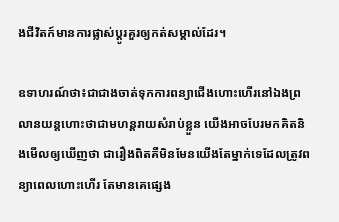ងជីវិតក៍មានការផ្លាស់ប្តូរគួរឲ្យកត់សម្គាល់ដែរ។

ឧទាហរណ៍ថា៖ជាជាងចាត់ទុកការពន្យាជើងហោះហើរនៅឯងព្រលានយន្តហោះថាជាមហន្តរាយសំរាប់ខ្លួន យើងអាចបែរមកគិតនិងមើលឲ្យឃើញថា ជារឿងពិតគឺមិនមែនយើងតែម្នាក់ទេដែលត្រូវពន្យាពេលហោះហើរ តែមានគេផ្សេង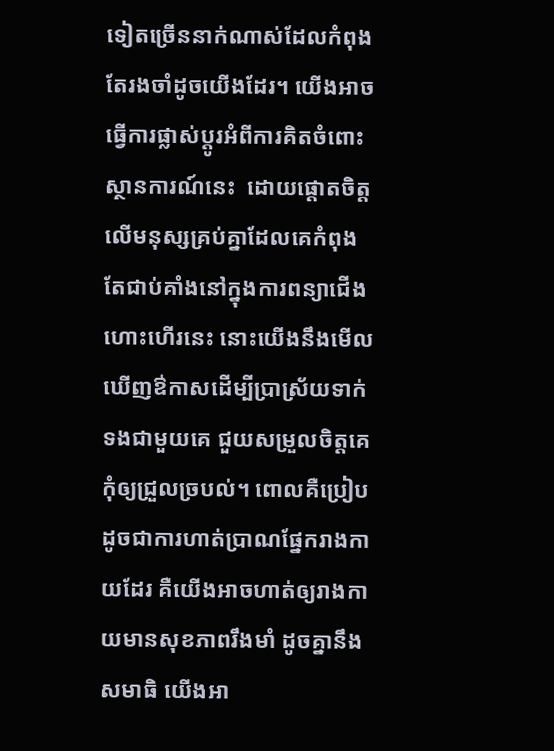ទៀតច្រើននាក់ណាស់ដែលកំពុងតែរងចាំដូចយើងដែរ។ យើងអាចធ្វើការផ្លាស់ប្តូរអំពីការគិតចំពោះស្ថានការណ៍នេះ  ដោយផ្តោតចិត្តលើមនុស្សគ្រប់គ្នាដែលគេកំពុងតែជាប់គាំងនៅក្នុងការពន្យាជើងហោះហើរនេះ នោះយើងនឹងមើលឃើញឳកាសដើម្បីប្រាស្រ័យទាក់ទងជាមួយគេ ជួយសម្រួលចិត្តគេកុំឲ្យជ្រួលច្របល់។ ពោលគឺប្រៀបដូចជាការហាត់ប្រាណផ្នែករាងកាយដែរ គឺយើងអាចហាត់ឲ្យរាងកាយមានសុខភាពរឹងមាំ ដូចគ្នានឹងសមាធិ យើងអា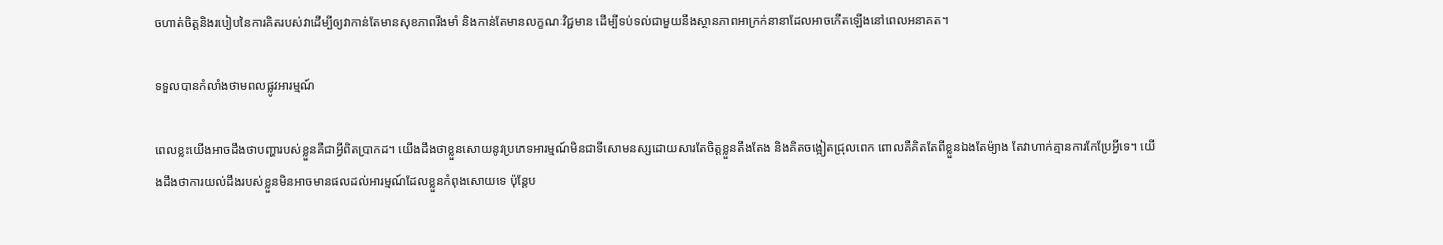ចហាត់ចិត្តនិងរបៀបនៃការគិតរបស់វាដើម្បីឲ្យវាកាន់តែមានសុខភាពរឹងមាំ និងកាន់តែមានលក្ខណៈវិជ្ជមាន ដើម្បីទប់ទល់ជាមួយនឹងស្ថានភាពអាក្រក់នានាដែលអាចកើតឡើងនៅពេលអនាគត។

ទទួលបានកំលាំងថាមពលផ្លូវអារម្មណ៍

ពេលខ្លះយើងអាចដឹងថាបញ្ហារបស់ខ្លួនគឺជាអ្វីពិតប្រាកដ។ យើងដឹងថាខ្លួនសោយនូវប្រភេទអារម្មណ៍មិនជាទីសោមនស្សដោយសារតែចិត្តខ្លួនតឹងតែង និងគិតចង្អៀតជ្រុលពេក ពោលគឺគិតតែពីខ្លួនឯងតែម៉្យាង តែវាហាក់គ្មានការកែប្រែអ្វីទេ។ យើងដឹងថាការយល់ដឹងរបស់ខ្លួនមិនអាចមានផលដល់អារម្មណ៍ដែលខ្លួនកំពុងសោយទេ ប៉ុន្តែប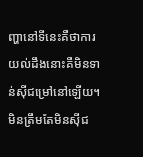ញ្ហានៅទីនេះគឺថាការយល់ដឹងនោះគឺមិនទាន់ស៊ីជម្រៅនៅឡើយ។ មិនត្រឹមតែមិនស៊ីជ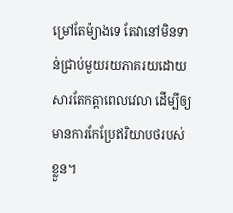ម្រៅតែម៉្យាងទេ តែវានៅមិនទាន់ជ្រាប់មួយរយភាគរយដោយសារតែកត្តាពេលវេលា ដើម្បីឲ្យមានការកែប្រែឥរិយាបថរបស់ខ្លួន។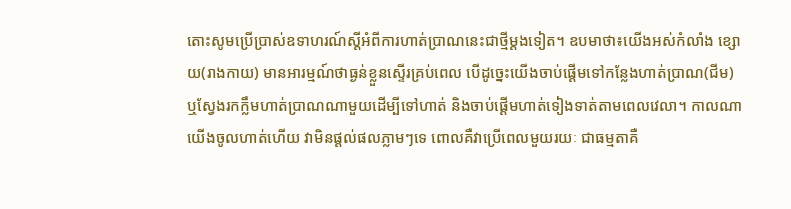តោះសូមប្រើប្រាស់ឧទាហរណ៍ស្តីអំពីការហាត់ប្រាណនេះជាថ្មីម្តងទៀត។ ឧបមាថា៖យើងអស់កំលាំង ខ្សោយ(រាងកាយ) មានអារម្មណ៍ថាធ្ងន់ខ្លួនស្ទើរគ្រប់ពេល បើដូច្នេះយើងចាប់ផ្តើមទៅកន្លែងហាត់ប្រាណ(ជីម) ឬស្វែងរកក្លឹមហាត់ប្រាណណាមួយដើម្បីទៅហាត់ និងចាប់ផ្តើមហាត់ទៀងទាត់តាមពេលវេលា។ កាលណាយើងចូលហាត់ហើយ វាមិនផ្តល់ផលភ្លាមៗទេ ពោលគឺវាប្រើពេលមួយរយៈ ជាធម្មតាគឺ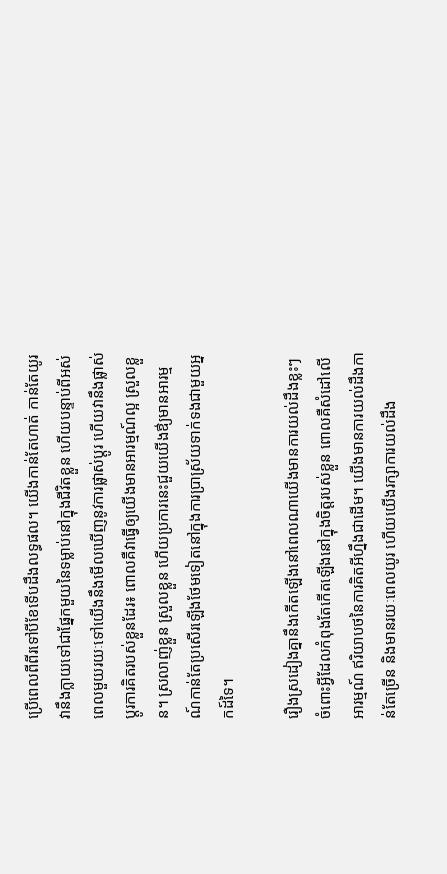ប្រើពេលពីពីរទៅបីខែទើបដឹងលទ្ធផល។ យើងកាន់តែហាត់ កាន់តែយូរ វានឹងក្លាយទៅជាផ្នែកមួយនៃទម្លាប់នៅក្នុងជីវិតខ្លួន ហើយបន្ទាប់ពីអស់ពេលមួយរយៈទៅយើងនឹងមើលឃើញនូវការផ្លាស់ប្តូរ ហើយវានឹងផ្លាស់ប្តូរការគិតរបស់ខ្លួនដែរ៖ ពោលគឺវាធ្វើឲ្យយើងមានអារម្មណ៍ល្អ ស្រួលខ្លួន។ ស្រលាញ់ខ្លួន ស្រួលខ្លួន ហើយប្រការនេះជួយយើងឳ្យមានអារម្មណ៍កាន់តែប្រសើរឡើងថែមទៀតនៅក្នុងការប្រាស្រ័យទាក់ទងជាមួយអ្នកដ៍ទៃ។

រឿងស្រដៀងគ្នានឹងកើតឡើងនៅពេលណាយើងមានការយល់ដឹងខ្លះៗចំពោះអ្វីដែលកំពុងតែកើតឡើងនៅក្នុងចិត្តរបស់ខ្លួន ពោលគឺសំដៅលើអារម្មណ៍ ឥរិយាបថនៃការគិតអីហ្នឹងជាដើម។ យើងមានការយល់ដឹងកាន់តែច្រើន និងមានរយៈពេលយូរ ហើយយើងរក្សាការយល់ដឹង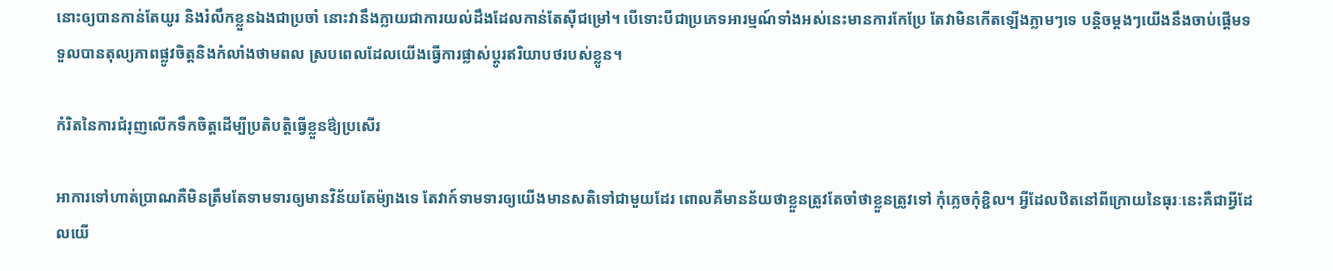នោះឲ្យបានកាន់តែយូរ និងរំលឹកខ្លួនឯងជាប្រចាំ នោះវានឹងក្លាយជាការយល់ដឹងដែលកាន់តែស៊ីជម្រៅ។ បើទោះបីជាប្រភេទអារម្មណ៍ទាំងអស់នេះមានការកែប្រែ តែវាមិនកើតឡើងភ្លាមៗទេ បន្តិចម្តងៗយើងនឹងចាប់ផ្តើមទទួលបានតុល្យភាពផ្លូវចិត្តនិងកំលាំងថាមពល ស្របពេលដែលយើងធ្វើការផ្លាស់ប្តូរឥរិយាបថរបស់ខ្លូន។

កំរិតនៃការជំរុញលើកទឹកចិត្តដើម្បីប្រតិបត្តិធ្វើខ្លួនឳ្យប្រសើរ

អាការទៅហាត់ប្រាណគឺមិនត្រឹមតែទាមទារឲ្យមានវិន័យតែម៉្យាងទេ តែវាក៍ទាមទារឲ្យយើងមានសតិទៅជាមួយដែរ ពោលគឺមានន័យថាខ្លួនត្រូវតែចាំថាខ្លួនត្រូវទៅ កុំភ្លេចកុំខ្ជិល។ អ្វីដែលឋិតនៅពីក្រោយនៃធុរៈនេះគឺជាអ្វីដែលយើ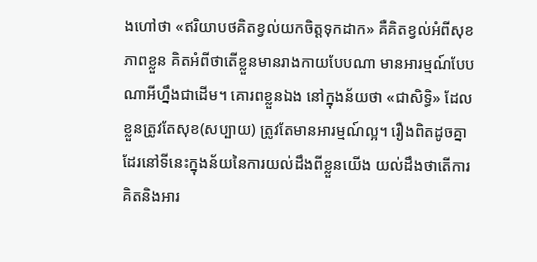ងហៅថា «ឥរិយាបថគិតខ្វល់យកចិត្តទុកដាក» គឺគិតខ្វល់អំពីសុខភាពខ្លួន គិតអំពីថាតើខ្លួនមានរាងកាយបែបណា មានអារម្មណ៍បែបណាអីហ្នឹងជាដើម។ គោរពខ្លួនឯង នៅក្នុងន័យថា «ជាសិទ្ធិ» ដែលខ្លួនត្រូវតែសុខ(សប្បាយ) ត្រូវតែមានអារម្មណ៍ល្អ។ រឿងពិតដូចគ្នាដែរនៅទីនេះក្នុងន័យនៃការយល់ដឹងពីខ្លួនយើង យល់ដឹងថាតើការគិតនិងអារ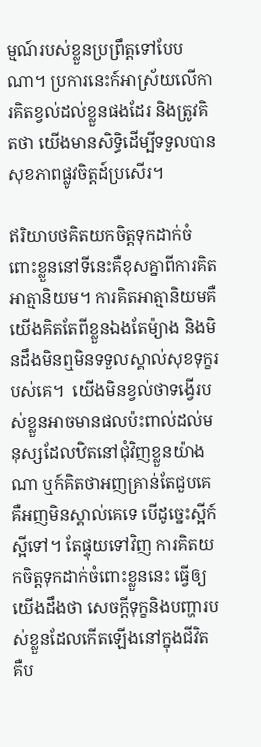ម្មណ៍របស់ខ្លួនប្រព្រឹត្តទៅបែបណា។ ប្រការនេះក៍អាស្រ័យលើការគិតខ្វល់ដល់ខ្លួនផងដែរ និងត្រូវគិតថា យើងមានសិទ្ធិដើម្បីទទួលបានសុខភាពផ្លូវចិត្តដ៍ប្រសើរ។

ឥរិយាបថគិតយកចិត្តទុកដាក់ចំពោះខ្លួននៅទីនេះគឺខុសគ្នាពីការគិតអាត្មានិយម។ ការគិតអាត្មានិយមគឺយើងគិតតែពីខ្លួនឯងតែម៉្យាង និងមិនដឹងមិនឮមិនទទួលស្គាល់សុខទុក្ខរបស់គេ។  យើងមិនខ្វល់ថាទង្វើរបស់ខ្លួនអាចមានផលប៉ះពាល់ដល់មនុស្សដែលឋិតនៅជុំវិញខ្លួនយ៉ាងណា ឬក៍គិតថាអញគ្រាន់តែជួបគេ គឺអញមិនស្គាល់គេទេ បើដូច្នេះស្អីក៍ស្អីទៅ។ តែផ្ទុយទៅវិញ ការគិតយកចិត្តទុកដាក់ចំពោះខ្លួននេះ ធ្វើឲ្យយើងដឹងថា សេចក្តីទុក្ខនិងបញ្ហារបស់ខ្លួនដែលកើតឡើងនៅក្នុងជីវិត គឺប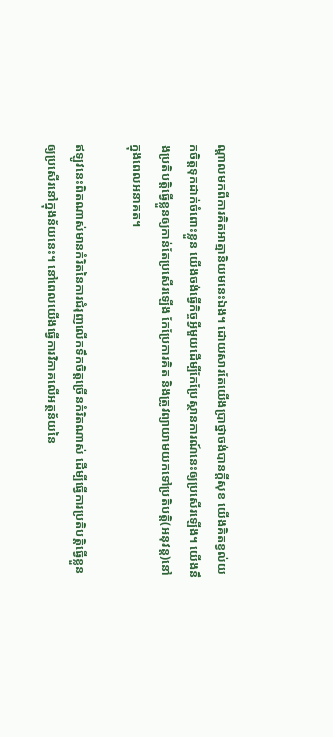ណ្តាលមកពីការគិតអាត្មានិយមនេះឯង។ ដោយសារតែយើងប្រាថ្នាចង់បានក្តីសុខ យើងគិតខ្វល់យកចិត្តទុកដាក់ចំពោះខ្លួន យើងចង់ធ្វើកិច្ចអ្វីមួយដើម្បីកែប្រែស្ថានការណ៍នេះឲ្យប្រសើរឡើង។ យើងនឹងប្រតិបត្តិធ្វើខ្លួនឲ្យកាន់តែប្រសើរឡើង កែប្រែការគិត និងត្រូវព្យាយាមយកទៅប្រតិបត្តិ(អនុវន្ត)នៅក្នុងពេលអនាគត។

ឥឡូវនេះពិតណាស់មានកំរិតនៃការជំរុញលើកទឹកចិត្តច្រើនកំរិតណាស់ ដើម្បីធ្វើការប្រតិបត្តិធ្វើខ្លួនឲ្យប្រសើរនៅក្នុងន័យនេះ។ នៅពេលយើងធ្វើការវិភាគលើអត្ថន័យនៃ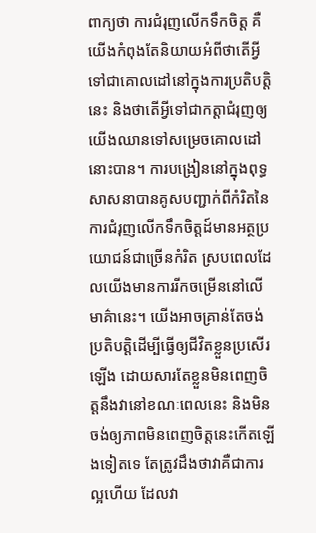ពាក្យថា ការជំរុញលើកទឹកចិត្ត គឺយើងកំពុងតែនិយាយអំពីថាតើអ្វីទៅជាគោលដៅនៅក្នុងការប្រតិបត្តិនេះ និងថាតើអ្វីទៅជាកត្តាជំរុញឲ្យយើងឈានទៅសម្រេចគោលដៅនោះបាន។ ការបង្រៀននៅក្នុងពុទ្ធសាសនាបានគូសបញ្ជាក់ពីកំរិតនៃការជំរុញលើកទឹកចិត្តដ៍មានអត្ថប្រយោជន៍ជាច្រើនកំរិត ស្របពេលដែលយើងមានការរីកចម្រើននៅលើមាគ៌ានេះ។ យើងអាចគ្រាន់តែចង់ប្រតិបត្តិដើម្បីធ្វើឲ្យជីវិតខ្លួនប្រសើរឡើង ដោយសារតែខ្លួនមិនពេញចិត្តនឹងវានៅខណៈពេលនេះ និងមិនចង់ឲ្យភាពមិនពេញចិត្តនេះកើតឡើងទៀតទេ តែត្រូវដឹងថាវាគឺជាការល្អហើយ ដែលវា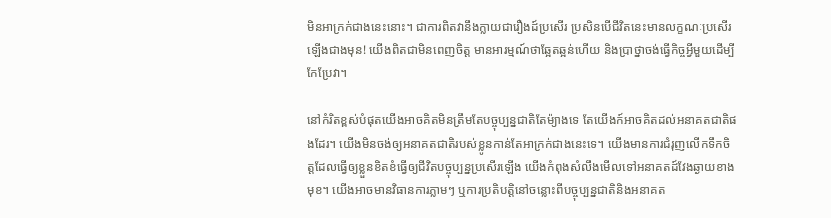មិនអាក្រក់ជាងនេះនោះ។ ជាការពិតវានឹងក្លាយជារឿងដ៍ប្រសើរ ប្រសិនបើជីវិតនេះមានលក្ខណៈប្រសើរឡើងជាងមុន! យើងពិតជាមិនពេញចិត្ត មានអារម្មណ៍ថាឆ្អែតឆ្អន់ហើយ និងប្រាថ្នាចង់ធ្វើកិច្ចអ្វីមួយដើម្បីកែប្រែវា។

នៅកំរិតខ្ពស់បំផុតយើងអាចគិតមិនត្រឹមតែបច្ចុប្បន្នជាតិតែម៉្យាងទេ តែយើងក៍អាចគិតដល់អនាគតជាតិផងដែរ។ យើងមិនចង់ឲ្យអនាគតជាតិរបស់ខ្លូនកាន់តែអាក្រក់ជាងនេះទេ។ យើងមានការជំរុញលើកទឹកចិត្តដែលធ្វើឲ្យខ្លួនខិតខំធ្វើឲ្យជីវិតបច្ចុប្បន្នប្រសើរឡើង យើងកំពុងសំលឹងមើលទៅអនាគតដ៍វែងឆ្ងាយខាងមុខ។ យើងអាចមានវិធានការភ្លាមៗ ឬការប្រតិបត្តិនៅចន្លោះពីបច្ចុប្បន្នជាតិនិងអនាគត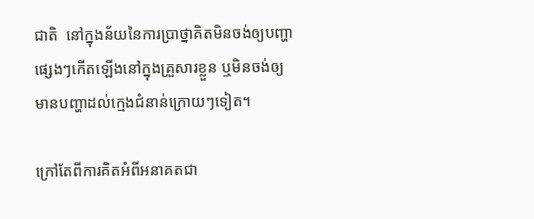ជាតិ  នៅក្នុងន័យនៃការប្រាថ្នាគិតមិនចង់ឲ្យបញ្ហាផ្សេងៗកើតឡើងនៅក្នុងគ្រួសារខ្លួន ឬមិនចង់ឲ្យមានបញ្ហាដល់ក្មេងជំនាន់ក្រោយៗទៀត។

ក្រៅតែពីការគិតអំពីអនាគតជា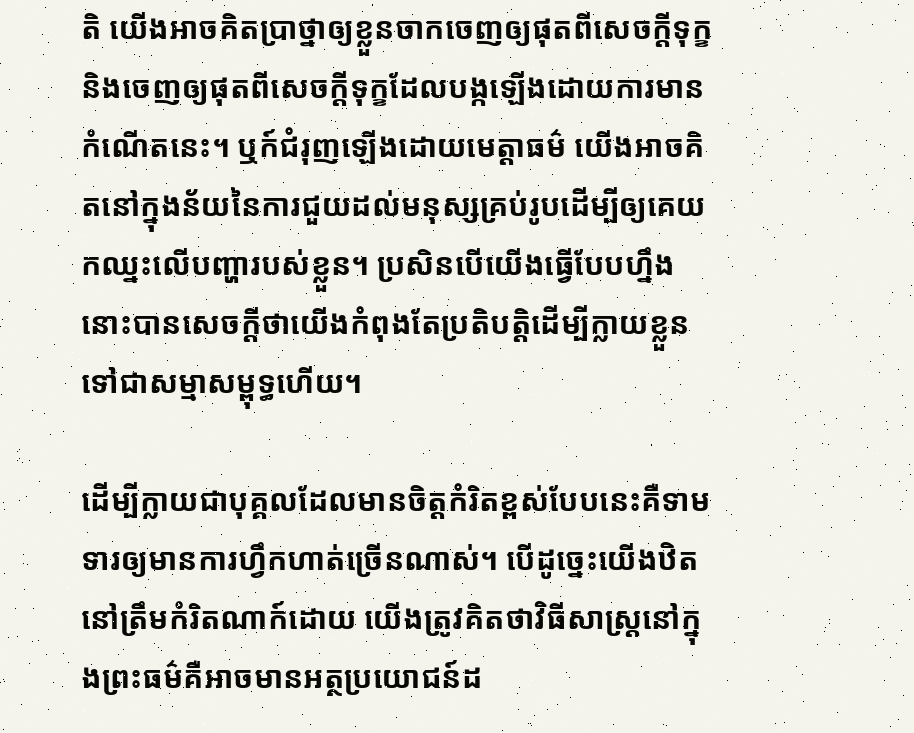តិ យើងអាចគិតប្រាថ្នាឲ្យខ្លួនចាកចេញឲ្យផុតពីសេចក្តីទុក្ខ និងចេញឲ្យផុតពីសេចក្តីទុក្ខដែលបង្កឡើងដោយការមានកំណើតនេះ។ ឬក៍ជំរុញឡើងដោយមេត្តាធម៌ យើងអាចគិតនៅក្នុងន័យនៃការជួយដល់មនុស្សគ្រប់រូបដើម្បីឲ្យគេយកឈ្នះលើបញ្ហារបស់ខ្លួន។ ប្រសិនបើយើងធ្វើបែបហ្នឹង នោះបានសេចក្តីថាយើងកំពុងតែប្រតិបត្តិដើម្បីក្លាយខ្លួនទៅជាសម្មាសម្ពុទ្ធហើយ។

ដើម្បីក្លាយជាបុគ្គលដែលមានចិត្តកំរិតខ្ពស់បែបនេះគឺទាមទារឲ្យមានការហ្វឹកហាត់ច្រើនណាស់។ បើដូច្នេះយើងឋិតនៅត្រឹមកំរិតណាក៍ដោយ យើងត្រូវគិតថាវិធីសាស្រ្តនៅក្នុងព្រះធម៌គឺអាចមានអត្ថប្រយោជន៍ដ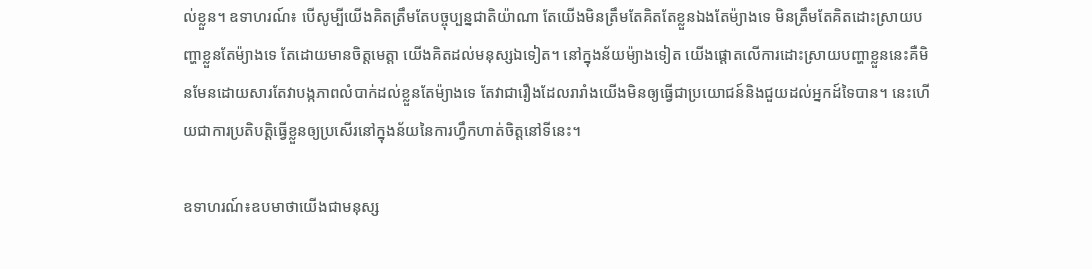ល់ខ្លួន។ ឧទាហរណ៍៖ បើសូម្បីយើងគិតត្រឹមតែបច្ចុប្បន្នជាតិយ៉ាណា តែយើងមិនត្រឹមតែគិតតែខ្លួនឯងតែម៉្យាងទេ មិនត្រឹមតែគិតដោះស្រាយបញ្ហាខ្លួនតែម៉្យាងទេ តែដោយមានចិត្តមេត្តា យើងគិតដល់មនុស្សឯទៀត។ នៅក្នុងន័យម៉្យាងទៀត យើងផ្តោតលើការដោះស្រាយបញ្ហាខ្លួននេះគឺមិនមែនដោយសារតែវាបង្កភាពលំបាក់ដល់ខ្លួនតែម៉្យាងទេ តែវាជារឿងដែលរារាំងយើងមិនឲ្យធ្វើជាប្រយោជន៍និងជួយដល់អ្នកដ៍ទៃបាន។ នេះហើយជាការប្រតិបត្តិធ្វើខ្លួនឲ្យប្រសើរនៅក្នុងន័យនៃការហ្វឹកហាត់ចិត្តនៅទីនេះ។

ឧទាហរណ៍៖ឧបមាថាយើងជាមនុស្ស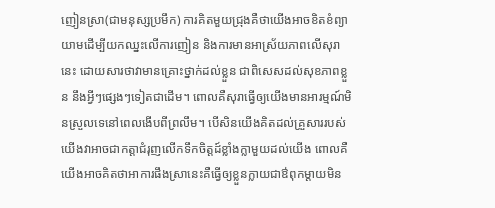ញៀនស្រា(ជាមនុស្សប្រមឹក) ការគិតមួយជ្រុងគឺថាយើងអាចខិតខំព្យាយាមដើម្បីយកឈ្នះលើការញៀន និងការមានអាស្រ័យភាពលើសុរានេះ ដោយសារថាវាមានគ្រោះថ្នាក់ដល់ខ្លួន ជាពិសេសដល់សុខភាពខ្លួន នឹងអ្វីៗផ្សេងៗទៀតជាដើម។ ពោលគឺសុរាធ្វើឲ្យយើងមានអារម្មណ៍មិនស្រួលទេនៅពេលងើបពីព្រលឹម។ បើសិនយើងគិតដល់គ្រួសាររបស់យើងវាអាចជាកត្តាជំរុញលើកទឹកចិត្តដ៍ខ្លាំងក្លាមួយដល់យើង ពោលគឺយើងអាចគិតថាអាការផឹងស្រានេះគឺធ្វើឲ្យខ្លួនក្លាយជាឳពុកម្តាយមិន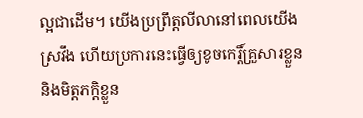ល្អជាដើម។ យើងប្រព្រឹត្តលីលានៅពេលយើងស្រវឹង ហើយប្រការនេះធ្វើឲ្យខូចកេរ្តិ៍គ្រួសារខ្លួន និងមិត្តភក្តិខ្លួន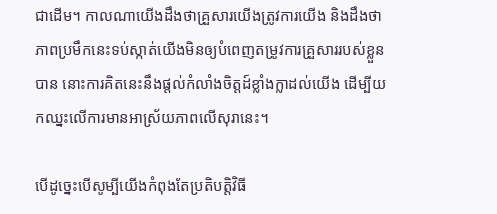ជាដើម។ កាលណាយើងដឹងថាគ្រួសារយើងត្រូវការយើង និងដឹងថាភាពប្រមឹកនេះទប់ស្កាត់យើងមិនឲ្យបំពេញតម្រូវការគ្រួសាររបស់ខ្លួនបាន នោះការគិតនេះនឹងផ្តល់កំលាំងចិត្តដ៍ខ្លាំងក្លាដល់យើង ដើម្បីយកឈ្នះលើការមានអាស្រ័យភាពលើសុរានេះ។

បើដូច្នេះបើសូម្បីយើងកំពុងតែប្រតិបត្តិវិធី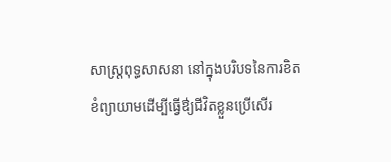សាស្រ្តពុទ្ធសាសនា នៅក្នុងបរិបទនៃការខិតខំព្យាយាមដើម្បីធ្វើឳ្យជីវិតខ្លួនប្រើសើរ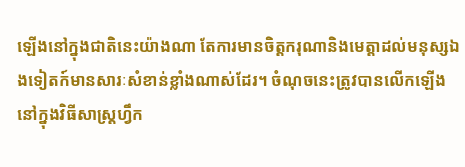ឡើងនៅក្នុងជាតិនេះយ៉ាងណា តែការមានចិត្តករុណានិងមេត្តាដល់មនុស្សឯងទៀតក៍មានសារៈសំខាន់ខ្លាំងណាស់ដែរ។ ចំណុចនេះត្រូវបានលើកឡើងនៅក្នុងវិធីសាស្រ្តហ្វឹក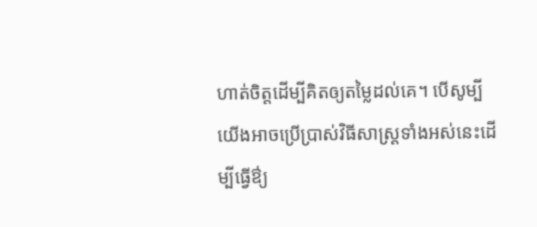ហាត់ចិត្តដើម្បីគិតឲ្យតម្លៃដល់គេ។ បើសូម្បីយើងអាចប្រើប្រាស់វិធីសាស្រ្តទាំងអស់នេះដើម្បីធ្វើឳ្យ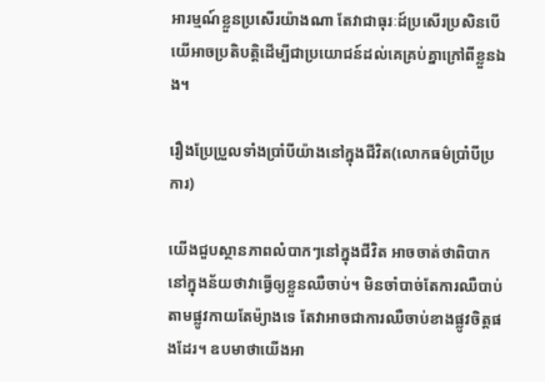អារម្មណ៍ខ្លួនប្រសើរយ៉ាងណា តែវាជាធុរៈដ៍ប្រសើរប្រសិនបើយើអាចប្រតិបត្តិដើម្បីជាប្រយោជន៍ដល់គេគ្រប់គ្នាក្រៅពីខ្លួនឯង។

រឿងប្រែប្រួលទាំងប្រាំបីយ៉ាងនៅក្នុងជីវិត(លោកធម៌ប្រាំបីប្រការ)

យើងជួបស្ថានភាពលំបាកៗនៅក្នុងជីវិត អាចចាត់ថាពិបាកនៅក្នុងន័យថាវាធ្វើឲ្យខ្លួនឈឺចាប់។ មិនចាំបាច់តែការឈឺបាប់តាមផ្លូវកាយតែម៉្យាងទេ តែវាអាចជាការឈឺចាប់ខាងផ្លូវចិត្តផងដែរ។ ឧបមាថាយើងអា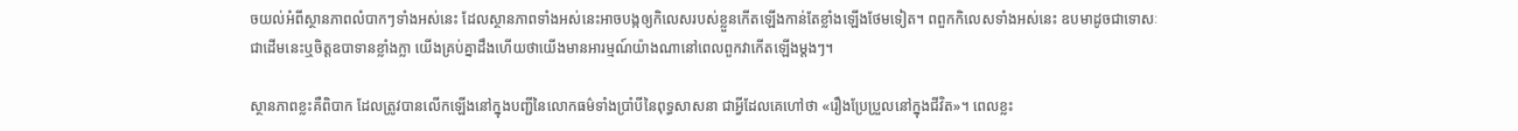ចយល់អំពីស្ថានភាពលំបាកៗទាំងអស់នេះ ដែលស្ថានភាពទាំងអស់នេះអាចបង្កឲ្យកិលេសរបស់ខ្លួនកើតឡើងកាន់តែខ្លាំងឡើងថែមទៀត។ ពពួកកិលេសទាំងអស់នេះ ឧបមាដូចជាទោសៈជាដើមនេះឬចិត្តឧបាទានខ្លាំងក្លា យើងគ្រប់គ្នាដឹងហើយថាយើងមានអារម្មណ៍យ៉ាងណានៅពេលពួកវាកើតឡើងម្តងៗ។

ស្ថានភាពខ្លះគឺពិបាក ដែលត្រូវបានលើកឡើងនៅក្នុងបញ្ជីនៃលោកធម៌ទាំងប្រាំបីនៃពុទ្ធសាសនា ជាអ្វីដែលគេហៅថា «រឿងប្រែប្រួលនៅក្នុងជីវិត»។ ពេលខ្លះ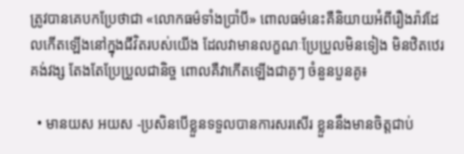ត្រូវបានគេបកប្រែថាជា «លោកធម៌ទាំងប្រាំបី» ពោលធម៌នេះគឺនិយាយអំពីរឿងរ៉ាវដែលកើតឡើងនៅក្នុងជីវិតរបស់យើង ដែលវាមានលក្ខណៈប្រែប្រួលមិនទៀង មិនឋិតឋេរគង់វង្ស តែងតែប្រែប្រួលជានិច្ច ពោលគឺវាកើតឡើងជាគូៗ ចំនួនបួនគូ៖

  • មានយស អយស -ប្រសិនបើខ្លួនទទួលបានការសរសើរ ខ្លួននឹងមានចិត្តជាប់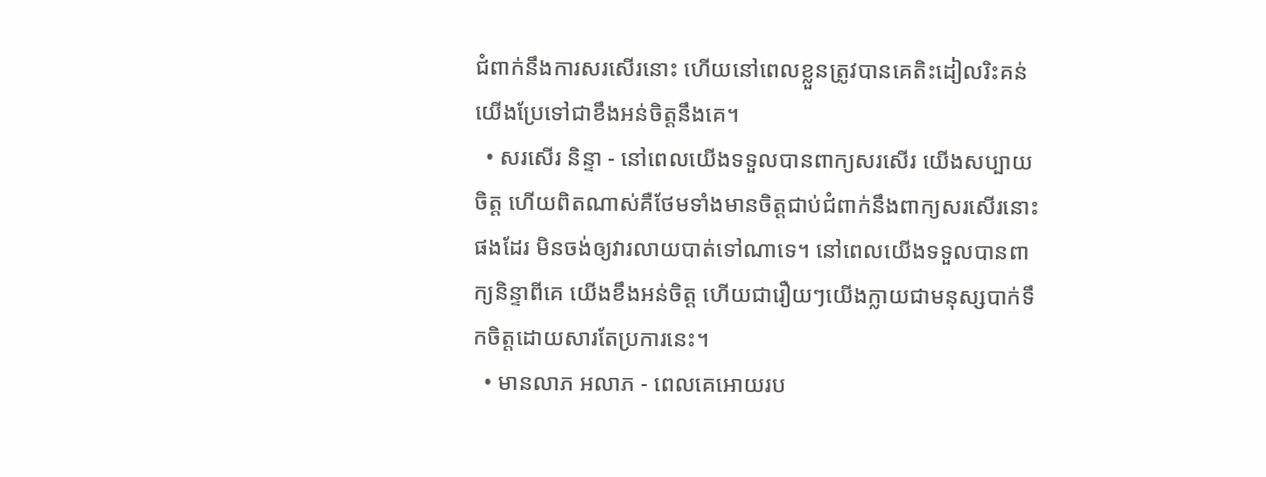ជំពាក់នឹងការសរសើរនោះ ហើយនៅពេលខ្លួនត្រូវបានគេតិះដៀលរិះគន់ យើងប្រែទៅជាខឹងអន់ចិត្តនឹងគេ។
  • សរសើរ និន្ទា - នៅពេលយើងទទួលបានពាក្យសរសើរ យើងសប្បាយចិត្ត ហើយពិតណាស់គឺថែមទាំងមានចិត្តជាប់ជំពាក់នឹងពាក្យសរសើរនោះផងដែរ មិនចង់ឲ្យវារលាយបាត់ទៅណាទេ។ នៅពេលយើងទទួលបានពាក្យនិន្ទាពីគេ យើងខឹងអន់ចិត្ត ហើយជារឿយៗយើងក្លាយជាមនុស្សបាក់ទឹកចិត្តដោយសារតែប្រការនេះ។
  • មានលាភ អលាភ - ពេលគេអោយរប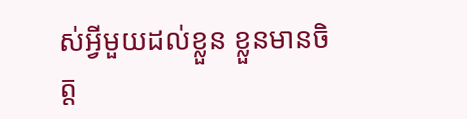ស់អ្វីមួយដល់ខ្លួន ខ្លួនមានចិត្ត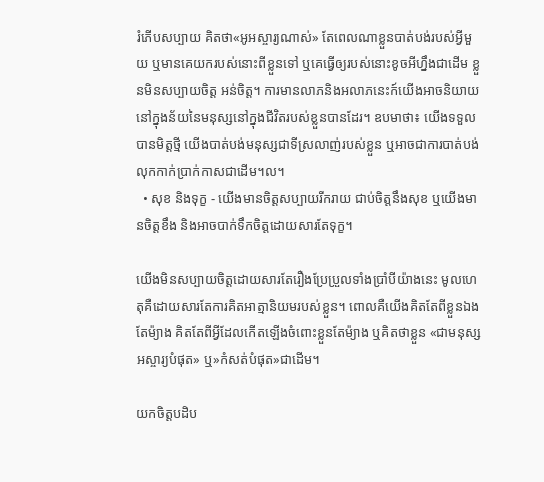រំភើបសប្បាយ គិតថា«អូអស្ចារ្យណាស់» តែពេលណាខ្លួនបាត់បង់របស់អ្វីមួយ ឬមានគេយករបស់នោះពីខ្លួនទៅ ឬគេធ្វើឲ្យរបស់នោះខូចអីហ្នឹងជាដើម ខ្លួនមិនសប្បាយចិត្ត អន់ចិត្ត។ ការមានលាភនិងអលាភនេះក៍យើងអាចនិយាយនៅក្នុងន័យនៃមនុស្សនៅក្នុងជីវិតរបស់ខ្លួនបានដែរ។ ឧបមាថា៖ យើងទទួលបានមិត្តថ្មី យើងបាត់បង់មនុស្សជាទីស្រលាញ់របស់ខ្លួន ឬអាចជាការបាត់បង់លុកកាក់ប្រាក់កាសជាដើម។ល។
  • សុខ និងទុក្ខ - យើងមានចិត្តសប្បាយរីករាយ ជាប់ចិត្តនឹងសុខ ឬយើងមានចិត្តខឹង និងអាចបាក់ទឹកចិត្តដោយសារតែទុក្ខ។

យើងមិនសប្បាយចិត្តដោយសារតែរឿងប្រែប្រួលទាំងប្រាំបីយ៉ាងនេះ មូលហេតុគឺដោយសារតែការគិតអាត្មានិយមរបស់ខ្លួន។ ពោលគឺយើងគិតតែពីខ្លួនឯងតែម៉្យាង គិតតែពីអ្វីដែលកើតឡើងចំពោះខ្លួនតែម៉្យាង ឬគិតថាខ្លួន «ជាមនុស្សអស្ចារ្យបំផុត» ឬ»កំសត់បំផុត»ជាដើម។

យកចិត្តបដិប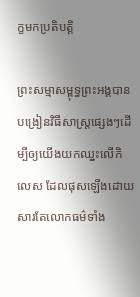ក្ខមកប្រតិបត្តិ

ព្រះសម្មាសម្ពុទ្ធព្រះអង្គបានបង្រៀនវិធីសាស្រ្តផ្សេងៗដើម្បីឲ្យយើងយកឈ្នះលើកិលេស ដែលផុសឡើងដោយសារតែលោកធម៌ទាំង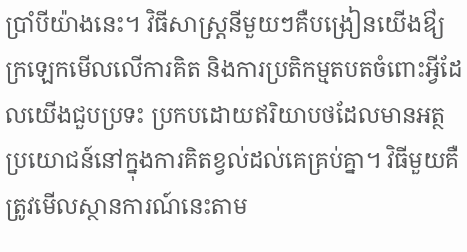ប្រាំបីយ៉ាងនេះ។ វិធីសាស្រ្តនីមួយៗគឺបង្រៀនយើងឳ្យក្រឡេកមើលលើការគិត និងការប្រតិកម្មតបតចំពោះអ្វីដែលយើងជួបប្រទះ ប្រកបដោយឥរិយាបថដែលមានអត្ថប្រយោជន៍នៅក្នុងការគិតខ្វល់ដល់គេគ្រប់គ្នា។ វិធីមួយគឺត្រូវមើលស្ថានការណ៍នេះតាម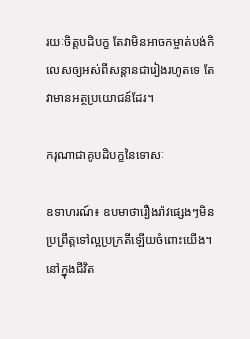រយៈចិត្តបដិបក្ខ តែវាមិនអាចកម្ចាត់បង់កិលេសឲ្យអស់ពីសន្តានជារៀងរហូតទេ តែវាមានអត្ថប្រយោជន៍ដែរ។

ករុណាជាគូបដិបក្ខនៃទោសៈ

ឧទាហរណ៍៖ ឧបមាថារឿងរ៉ាវផ្សេងៗមិនប្រព្រឹត្តទៅល្អប្រក្រតីឡើយចំពោះយើង។ នៅក្នុងជីវិត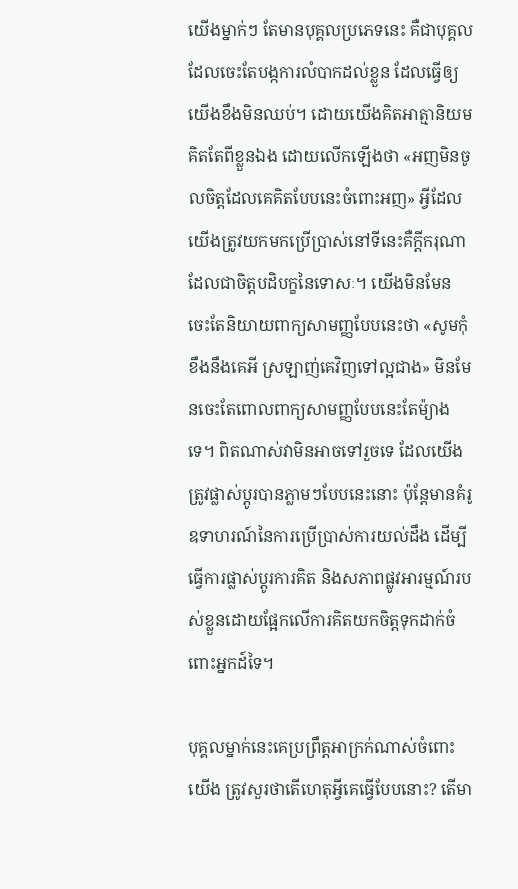យើងម្នាក់ៗ តែមានបុគ្គលប្រភេទនេះ គឺជាបុគ្គលដែលចេះតែបង្កការលំបាកដល់ខ្លួន ដែលធ្វើឲ្យយើងខឹងមិនឈប់។ ដោយយើងគិតអាត្មានិយមគិតតែពីខ្លួនឯង ដោយលើកឡើងថា «អញមិនចូលចិត្តដែលគេគិតបែបនេះចំពោះអញ» អ្វីដែលយើងត្រូវយកមកប្រើប្រាស់នៅទីនេះគឺក្តីករុណា ដែលជាចិត្តបដិបក្ខនៃទោសៈ។ យើងមិនមែនចេះតែនិយាយពាក្យសាមញ្ញបែបនេះថា «សូមកុំខឹងនឹងគេអី ស្រឡាញ់គេវិញទៅល្អជាង» មិនមែនចេះតែពោលពាក្យសាមញ្ញបែបនេះតែម៉្យាងទេ។ ពិតណាស់វាមិនអាចទៅរួចទេ ដែលយើងត្រូវផ្លាស់ប្តូរបានភ្លាមៗបែបនេះនោះ ប៉ុន្តែមានគំរូឧទាហរណ៍នៃការប្រើប្រាស់ការយល់ដឹង ដើម្បីធ្វើការផ្លាស់ប្តូរការគិត និងសភាពផ្លូវអារម្មណ៍របស់ខ្លួនដោយផ្អែកលើការគិតយកចិត្តទុកដាក់ចំពោះអ្នកដ៍ទៃ។

បុគ្គលម្នាក់នេះគេប្រព្រឹត្តអាក្រក់ណាស់ចំពោះយើង ត្រូវសួរថាតើហេតុអ្វីគេធ្វើបែបនោះ? តើមា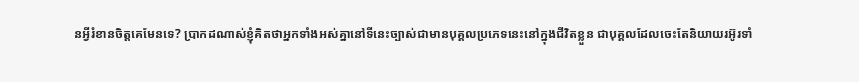នអ្វីរំខានចិត្តគេមែនទេ? ប្រាកដណាស់ខ្ញុំគិតថាអ្នកទាំងអស់គ្នានៅទីនេះច្បាស់ជាមានបុគ្គលប្រភេទនេះនៅក្នុងជីវិតខ្លួន ជាបុគ្គលដែលចេះតែនិយាយរអ៊ូរទាំ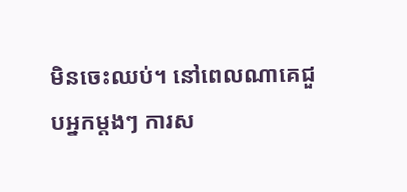មិនចេះឈប់។ នៅពេលណាគេជួបអ្នកម្តងៗ ការស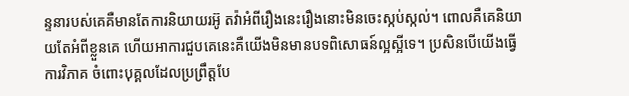ន្ទនារបស់គេគឺមានតែការនិយាយរអ៊ូ តវ៉ាអំពីរឿងនេះរឿងនោះមិនចេះស្កប់ស្កល់។ ពោលគឺគេនិយាយតែអំពីខ្លួនគេ ហើយអាការជួបគេនេះគឺយើងមិនមានបទពិសោធន៍ល្អស្អីទេ។ ប្រសិនបើយើងធ្វើការវិភាគ ចំពោះបុគ្គលដែលប្រព្រឹត្តបែ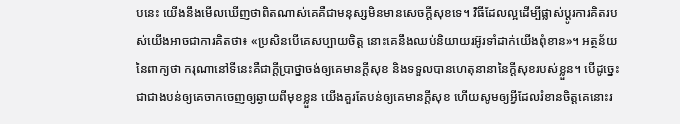បនេះ យើងនឹងមើលឃើញថាពិតណាស់គេគឺជាមនុស្សមិនមានសេចក្តីសុខទេ។ វិធីដែលល្អដើម្បីផ្លាស់ប្តូរការគិតរបស់យើងអាចជាការគិតថា៖ «ប្រសិនបើគេសប្បាយចិត្ត នោះគេនឹងឈប់និយាយរអ៊ូរទាំដាក់យើងពុំខាន»។ អត្ថន័យនៃពាក្យថា ករុណានៅទីនេះគឺជាក្តីប្រាថ្នាចង់ឲ្យគេមានក្តីសុខ និងទទួលបានហេតុនានានៃក្តីសុខរបស់ខ្លួន។ បើដូច្នេះជាជាងបន់ឲ្យគេចាកចេញឲ្យឆ្ងាយពីមុខខ្លួន យើងគួរតែបន់ឲ្យគេមានក្តីសុខ ហើយសូមឲ្យអ្វីដែលរំខានចិត្តគេនោះរ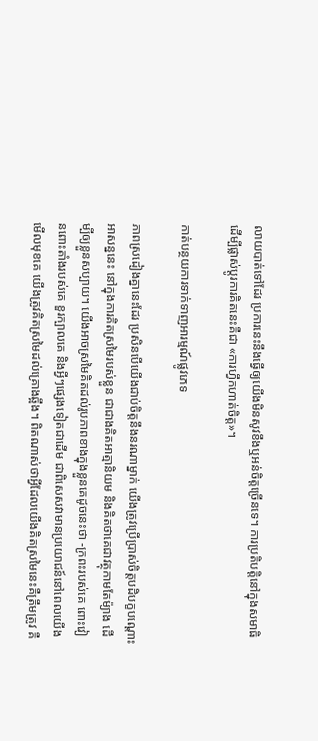លាយបាត់ទៅដែរ ប្រការនេះនឹងធ្វើឲ្យយើងមិនសូវខឹងឬអន់ចិត្តច្រើនទេ។ ការប្រតិបត្តិនៅក្នុងសមាធិ ដើម្បីផ្លាស់ប្តូរការគិតនេះគឺជា «ការហ្វឹកហាត់ចិត្ត»។

កាត់បន្ថយការទាក់ទាញអារម្មណ៍ផ្លូវភេទ

ភាពស្រដៀងគ្នានេះដែរ ប្រសិនបើយើងជាប់ចិត្តនឹងនរណាម្នាក់ យើងត្រូវប្រើប្រាស់ចិត្តបដិបក្ខបណ្តោះអាសន្ននេះ នៅក្នុងការគិតស្រមៃរបស់ខ្លួន ជាជាងគិតអាត្មានិយម និងគិតថាគេជាវត្ថុកាមតែម៉្យាង ដើម្បីឲ្យខ្លួនសប្បាយ។ យើងអាចស្រមៃគិតដល់រូបភាពខាងក្នុងខ្លួនគេដូចនេះថា -ក្រពះរបស់គេ ពោះវៀនពោះតាំងរបស់គេ ខួរក្បាលគេ និងអ្វីៗផ្សេងទៀតជាដើម ជាពិសេសវាមានប្រយោជន៍នៅពេលយើងមើលមុខគេ យើងត្រូវគិតស្រមៃដល់គ្រោងឆ្អឹង។ ពិតណាស់ថាអ្វីដែលយើងគិតស្រមៃនេះគឺត្រឹមត្រូវ គឺ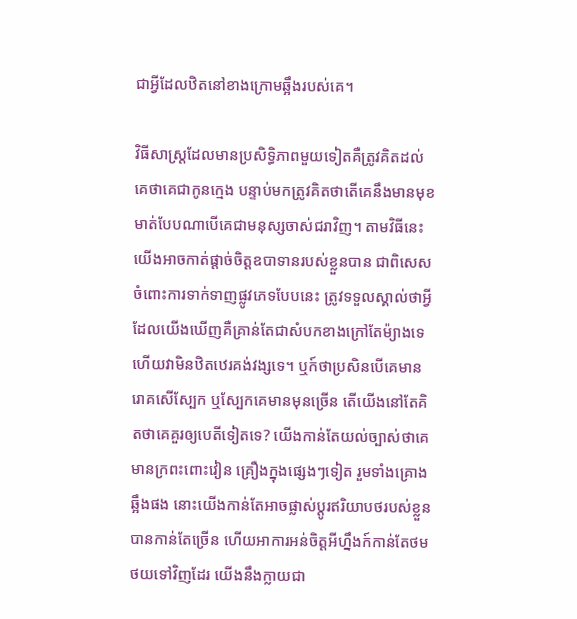ជាអ្វីដែលឋិតនៅខាងក្រោមឆ្អឹងរបស់គេ។

វិធីសាស្រ្តដែលមានប្រសិទ្ធិភាពមួយទៀតគឺត្រូវគិតដល់គេថាគេជាកូនក្មេង បន្ទាប់មកត្រូវគិតថាតើគេនឹងមានមុខមាត់បែបណាបើគេជាមនុស្សចាស់ជរាវិញ។ តាមវិធីនេះយើងអាចកាត់ផ្តាច់ចិត្តឧបាទានរបស់ខ្លួនបាន ជាពិសេសចំពោះការទាក់ទាញផ្លូវភេទបែបនេះ ត្រូវទទួលស្គាល់ថាអ្វីដែលយើងឃើញគឺគ្រាន់តែជាសំបកខាងក្រៅតែម៉្យាងទេ ហើយវាមិនឋិតឋេរគង់វង្សទេ។ ឬក៍ថាប្រសិនបើគេមានរោគសើស្បែក ឬស្បែកគេមានមុនច្រើន តើយើងនៅតែគិតថាគេគួរឲ្យបេតីទៀតទេ? យើងកាន់តែយល់ច្បាស់ថាគេមានក្រពះពោះវៀន គ្រឿងក្នុងផ្សេងៗទៀត រួមទាំងគ្រោងឆ្អឹងផង នោះយើងកាន់តែអាចផ្លាស់ប្តូរឥរិយាបថរបស់ខ្លួនបានកាន់តែច្រើន ហើយអាការអន់ចិត្តអីហ្នឹងក៍កាន់តែថមថយទៅវិញដែរ យើងនឹងក្លាយជា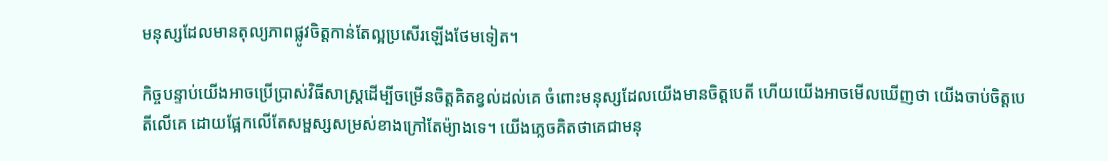មនុស្សដែលមានតុល្យភាពផ្លូវចិត្តកាន់តែល្អប្រសើរឡើងថែមទៀត។

កិច្ចបន្ទាប់យើងអាចប្រើប្រាស់វិធីសាស្រ្តដើម្បីចម្រើនចិត្តគិតខ្វល់ដល់គេ ចំពោះមនុស្សដែលយើងមានចិត្តបេតី ហើយយើងអាចមើលឃើញថា យើងចាប់ចិត្តបេតីលើគេ ដោយផ្អែកលើតែសម្ផស្សសម្រស់ខាងក្រៅតែម៉្យាងទេ។ យើងភ្លេចគិតថាគេជាមនុ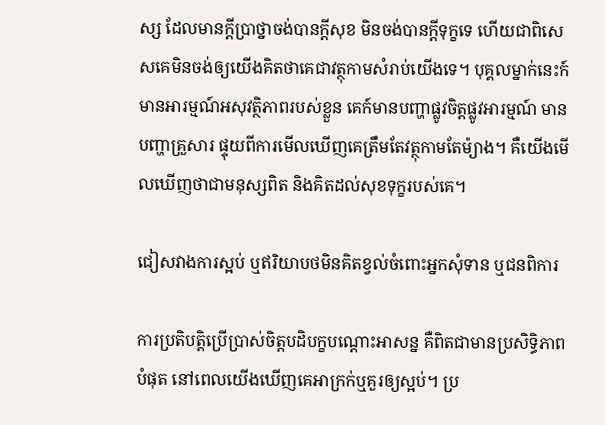ស្ស ដែលមានក្តីប្រាថ្នាចង់បានក្តីសុខ មិនចង់បានក្តីទុក្ខទេ ហើយជាពិសេសគេមិនចង់ឲ្យយើងគិតថាគេជាវត្ថុកាមសំរាប់យើងទេ។ បុគ្គលម្នាក់នេះក៍មានអារម្មណ៍អសុវត្ថិភាពរបស់ខ្លួន គេក៍មានបញ្ហាផ្លូវចិត្តផ្លូវអារម្មណ៍ មានបញ្ហាគ្រួសារ ផ្ទុយពីការមើលឃើញគេត្រឹមតែវត្ថុកាមតែម៉្យាង។ គឺយើងមើលឃើញថាជាមនុស្សពិត និងគិតដល់សុខទុក្ខរបស់គេ។

ជៀសវាងការស្អប់ ឬឥរិយាបថមិនគិតខ្វល់ចំពោះអ្នកសុំទាន ឬជនពិការ

ការប្រតិបត្តិប្រើប្រាស់ចិត្តបដិបក្ខបណ្តោះអាសន្ន គឺពិតជាមានប្រសិទ្ធិភាពបំផុត នៅពេលយើងឃើញគេអាក្រក់ឬគួរឲ្យស្អប់។ ប្រ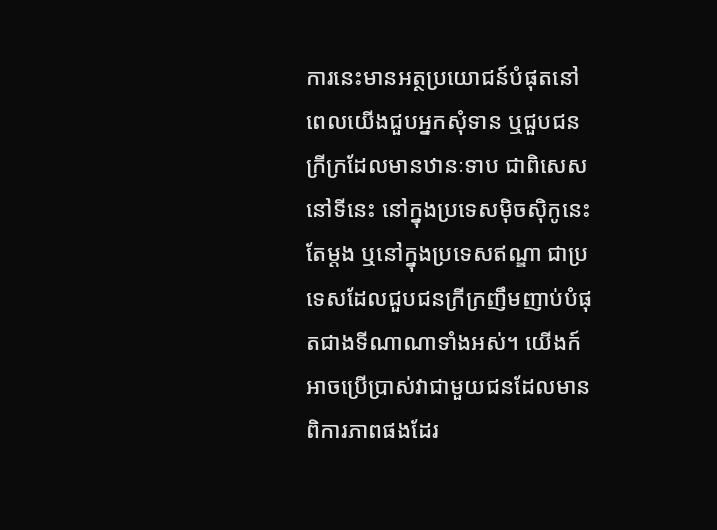ការនេះមានអត្ថប្រយោជន៍បំផុតនៅពេលយើងជួបអ្នកសុំទាន ឬជួបជនក្រីក្រដែលមានឋានៈទាប ជាពិសេសនៅទីនេះ នៅក្នុងប្រទេសម៉ិចស៊ិកូនេះតែម្តង ឬនៅក្នុងប្រទេសឥណ្ឌា ជាប្រទេសដែលជួបជនក្រីក្រញឹមញាប់បំផុតជាងទីណាណាទាំងអស់។ យើងក៍អាចប្រើប្រាស់វាជាមួយជនដែលមានពិការភាពផងដែរ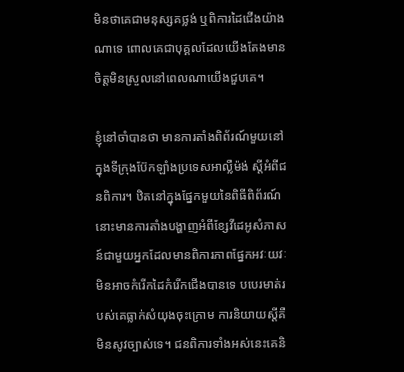មិនថាគេជាមនុស្សគថ្លង់ ឬពិការដៃជើងយ៉ាងណាទេ ពោលគេជាបុគ្គលដែលយើងតែងមានចិត្តមិនស្រួលនៅពេលណាយើងជួបគេ។

ខ្ញុំនៅចាំបានថា មានការតាំងពិព័រណ៍មួយនៅក្នុងទីក្រុងប៊ែកឡាំងប្រទេសអាល្លឺម៉ង់ ស្តីអំពីជនពិការ។ ឋិតនៅក្នុងផ្នែកមួយនៃពិធីពិព័រណ៍នោះមានការតាំងបង្ហាញអំពីខ្សែវីដេអូសំភាសន៍ជាមួយអ្នកដែលមានពិការភាពផ្នែកអវៈយវៈ មិនអាចកំរើកដៃកំរើកជើងបានទេ បបេរមាត់របស់គេធ្លាក់សំយុងចុះក្រោម ការនិយាយស្តីគឺមិនសូវច្បាស់ទេ។ ជនពិការទាំងអស់នេះគេនិ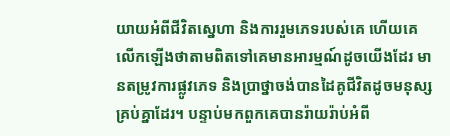យាយអំពីជីវិតស្នេហា និងការរួមភេទរបស់គេ ហើយគេលើកឡើងថាតាមពិតទៅគេមានអារម្មណ៍ដូចយើងដែរ មានតម្រូវការផ្លូវភេទ និងប្រាថ្នាចង់បានដៃគូជីវិតដូចមនុស្សគ្រប់គ្នាដែរ។ បន្ទាប់មកពួកគេបានរ៉ាយរ៉ាប់អំពី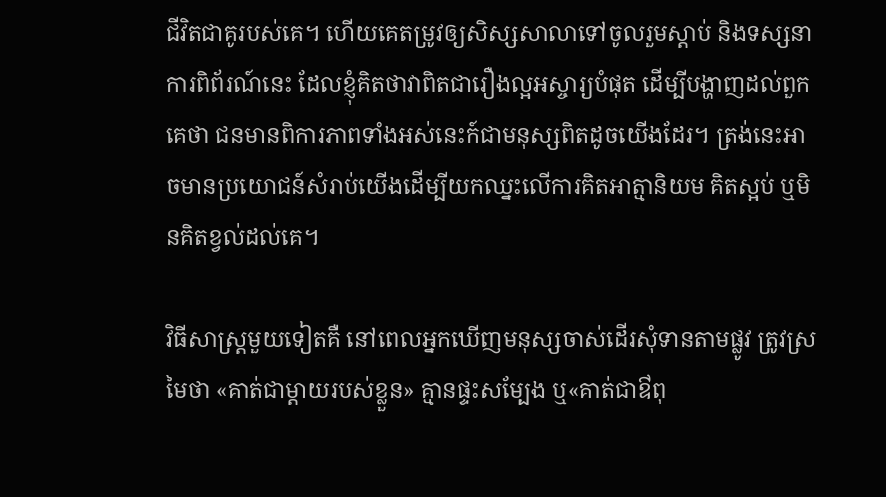ជីវិតជាគូរបស់គេ។ ហើយគេតម្រូវឲ្យសិស្សសាលាទៅចូលរួមស្តាប់ និងទស្សនាការពិព័រណ៍នេះ ដែលខ្ញុំគិតថាវាពិតជារឿងល្អអស្ចារ្យបំផុត ដើម្បីបង្ហាញដល់ពួកគេថា ជនមានពិការភាពទាំងអស់នេះក៍ជាមនុស្សពិតដូចយើងដែរ។ ត្រង់នេះអាចមានប្រយោជន៍សំរាប់យើងដើម្បីយកឈ្នះលើការគិតអាត្មានិយម គិតស្អប់ ឬមិនគិតខ្វល់ដល់គេ។

វិធីសាស្រ្តមួយទៀតគឺ នៅពេលអ្នកឃើញមនុស្សចាស់ដើរសុំទានតាមផ្លូវ ត្រូវស្រមៃថា «គាត់ជាម្តាយរបស់ខ្លួន» គ្មានផ្ទះសម្បែង ឬ«គាត់ជាឳពុ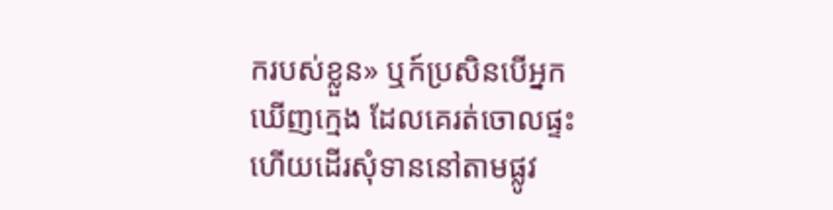ករបស់ខ្លួន» ឬក៍ប្រសិនបើអ្នកឃើញក្មេង ដែលគេរត់ចោលផ្ទះ ហើយដើរសុំទាននៅតាមផ្លូវ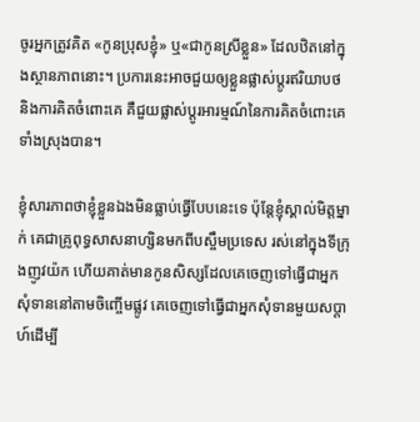ចូរអ្នកត្រូវគិត «កូនប្រុសខ្ញុំ» ឬ«ជាកូនស្រីខ្លួន» ដែលឋិតនៅក្នុងស្ថានភាពនោះ។ ប្រការនេះអាចជួយឲ្យខ្លួនផ្លាស់ប្តូរឥរិយាបថ និងការគិតចំពោះគេ គឺជួយផ្លាស់ប្តូរអារម្មណ៍នៃការគិតចំពោះគេទាំងស្រុងបាន។

ខ្ញុំសារភាពថាខ្ញុំខ្លួនឯងមិនធ្លាប់ធ្វើបែបនេះទេ ប៉ុន្តែខ្ញុំស្គាល់មិត្តម្នាក់ គេជាគ្រូពុទ្ធសាសនាហ្សិនមកពីបស្ចឹមប្រទេស រស់នៅក្នុងទីក្រុងញូវយ៉ក ហើយគាត់មានកូនសិស្សដែលគេចេញទៅធ្វើជាអ្នកសុំទាននៅតាមចិញ្ចើមផ្លូវ គេចេញទៅធ្វើជាអ្នកសុំទានមួយសប្តាហ៍ដើម្បី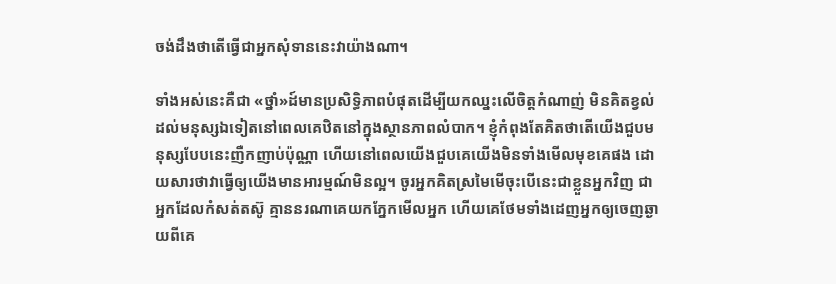ចង់ដឹងថាតើធ្វើជាអ្នកសុំទាននេះវាយ៉ាងណា។

ទាំងអស់នេះគឺជា «ថ្នាំ»ដ៍មានប្រសិទ្ធិភាពបំផុតដើម្បីយកឈ្នះលើចិត្តកំណាញ់ មិនគិតខ្វល់ដល់មនុស្សឯទៀតនៅពេលគេឋិតនៅក្នុងស្ថានភាពលំបាក។ ខ្ញុំកំពុងតែគិតថាតើយើងជួបមនុស្សបែបនេះញឺកញាប់ប៉ុណ្ណា ហើយនៅពេលយើងជួបគេយើងមិនទាំងមើលមុខគេផង ដោយសារថាវាធ្វើឲ្យយើងមានអារម្មណ៍មិនល្អ។ ចូរអ្នកគិតស្រមៃមើចុះបើនេះជាខ្លួនអ្នកវិញ ជាអ្នកដែលកំសត់តស៊ូ គ្មាននរណាគេយកភ្នែកមើលអ្នក ហើយគេថែមទាំងដេញអ្នកឲ្យចេញឆ្ងាយពីគេ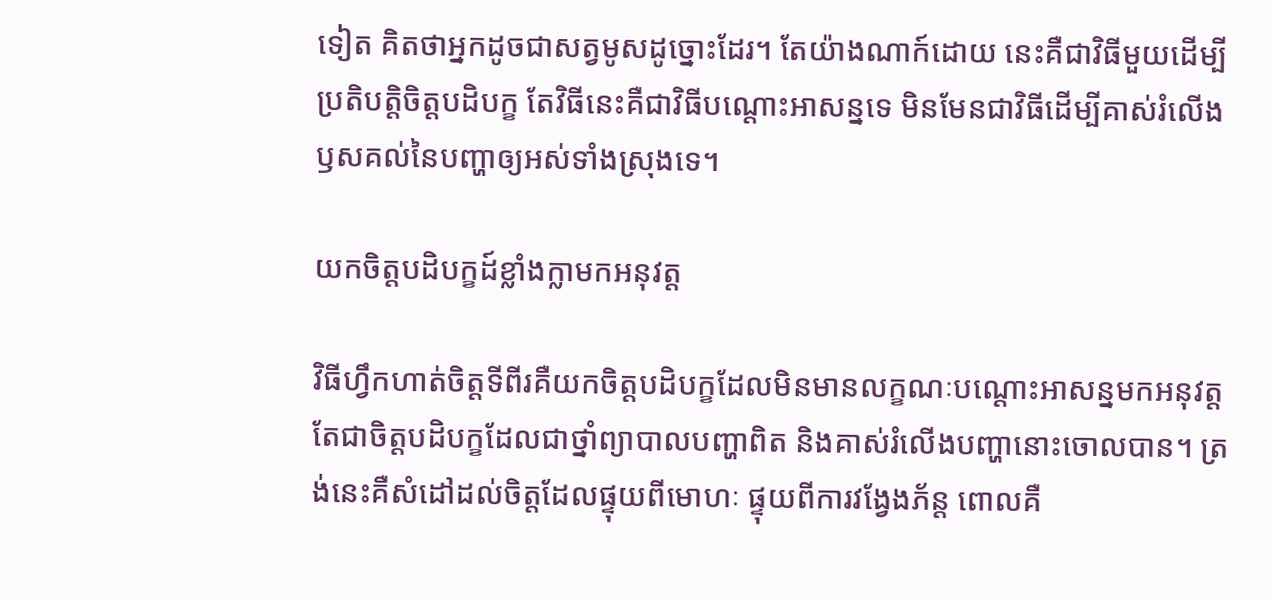ទៀត គិតថាអ្នកដូចជាសត្វមូសដូច្នោះដែរ។ តែយ៉ាងណាក៍ដោយ នេះគឺជាវិធីមួយដើម្បីប្រតិបត្តិចិត្តបដិបក្ខ តែវិធីនេះគឺជាវិធីបណ្តោះអាសន្នទេ មិនមែនជាវិធីដើម្បីគាស់រំលើងឫសគល់នៃបញ្ហាឲ្យអស់ទាំងស្រុងទេ។

យកចិត្តបដិបក្ខដ៍ខ្លាំងក្លាមកអនុវត្ត

វិធីហ្វឹកហាត់ចិត្តទីពីរគឺយកចិត្តបដិបក្ខដែលមិនមានលក្ខណៈបណ្តោះអាសន្នមកអនុវត្ត តែជាចិត្តបដិបក្ខដែលជាថ្នាំព្យាបាលបញ្ហាពិត និងគាស់រំលើងបញ្ហានោះចោលបាន។ ត្រង់នេះគឺសំដៅដល់ចិត្តដែលផ្ទុយពីមោហៈ ផ្ទុយពីការវង្វែងភ័ន្ត ពោលគឺ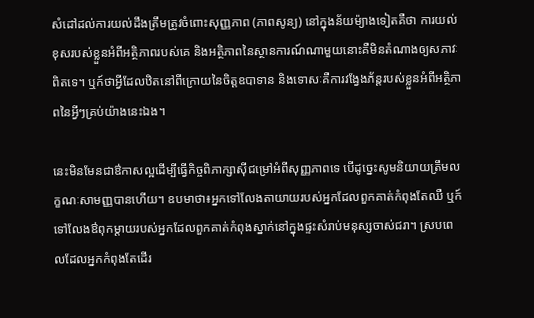សំដៅដល់ការយល់ដឹងត្រឹមត្រូវចំពោះសុញ្ញភាព (ភាពសូន្យ) នៅក្នុងន័យម៉្យាងទៀតគឺថា ការយល់ខុសរបស់ខ្លួនអំពីអត្ថិភាពរបស់គេ និងអត្ថិភាពនៃស្ថានការណ៍ណាមួយនោះគឺមិនតំណាងឲ្យសភាវៈពិតទេ។ ឬក៍ថាអ្វីដែលឋិតនៅពីក្រោយនៃចិត្តឧបាទាន និងទោសៈគឺការវង្វែងភ័ន្តរបស់ខ្លួនអំពីអត្ថិភាពនៃអ្វីៗគ្រប់យ៉ាងនេះឯង។

នេះមិនមែនជាឳកាសល្អដើម្បីធ្វើកិច្ចពិភាក្សាស៊ីជម្រៅអំពីសុញ្ញភាពទេ បើដូច្នេះសូមនិយាយត្រឹមលក្ខណៈសាមញ្ញបានហើយ។ ឧបមាថា៖អ្នកទៅលែងតាយាយរបស់អ្នកដែលពួកគាត់កំពុងតែឈឺ ឬក៍ទៅលែងឳពុកម្តាយរបស់អ្នកដែលពួកគាត់កំពុងស្នាក់នៅក្នុងផ្ទះសំរាប់មនុស្សចាស់ជរា។ ស្របពេលដែលអ្នកកំពុងតែដើរ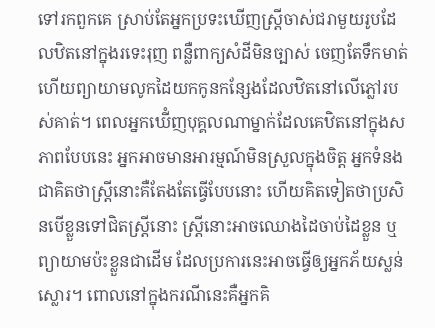ទៅរកពួកគេ ស្រាប់តែអ្នកប្រទះឃើញស្រ្តីចាស់ជរាមួយរូបដែលឋិតនៅក្នុងរទេះរុញ ពន្លឺពាក្យសំដីមិនច្បាស់ ចេញតែទឹកមាត់ ហើយព្យាយាមលូកដៃយកកូនកន្សែងដែលឋិតនៅលើភ្លៅរបស់គាត់។ ពេលអ្នកឃើំញបុគ្គលណាម្នាក់ដែលគេឋិតនៅក្នុងសភាពបែបនេះ អ្នកអាចមានអារម្មណ៍មិនស្រួលក្នុងចិត្ត អ្នកទំនងជាគិតថាស្រ្តីនោះគឺតែងតែធ្វើបែបនោះ ហើយគិតទៀតថាប្រសិនបើខ្លួនទៅជិតស្ត្រីនោះ ស្រ្តីនោះអាចឈោងដៃចាប់ដៃខ្លួន ឬព្យាយាមប៉ះខ្លួនជាដើម ដែលប្រការនេះអាចធ្វើឲ្យអ្នកភ័យស្លន់ស្លោរ។ ពោលនៅក្នុងករណីនេះគឺអ្នកគិ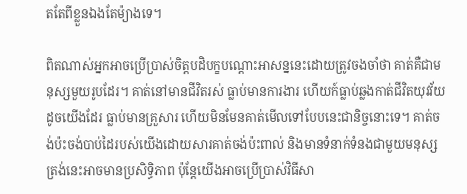តតែពីខ្លួនឯងតែម៉្យាងទេ។

ពិតណាស់អ្នកអាចប្រើប្រាស់ចិត្តបដិបក្ខបណ្តោះអាសន្ននេះដោយត្រូវចងចាំថា គាត់គឺជាមនុស្សមួយរូបដែរ។ គាត់នៅមានជីវិតរស់ ធ្លាប់មានការងារ ហើយក៍ធ្លាប់ឆ្លងកាត់ជីវិតយុវវ័យដូចយើងដែរ ធ្លាប់មានគ្រួសារ ហើយមិនមែនគាត់មើលទៅបែបនេះជានិច្ចនោះទេ។ គាត់ចង់ប៉ះចង់បាប់ដៃរបស់យើងដោយសារគាត់ចង់ប៉ះពាល់ និងមានទំនាក់ទំនងជាមួយមនុស្ស ត្រង់នេះអាចមានប្រសិទ្ធិភាព ប៉ុន្តែយើងអាចប្រើប្រាស់វិធីសា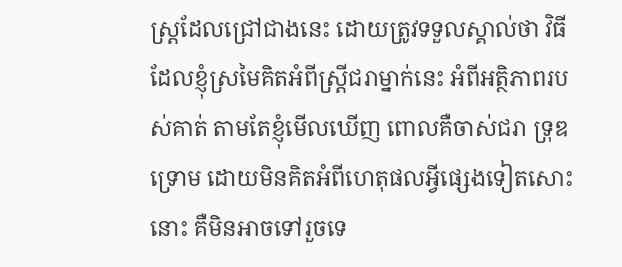ស្រ្តដែលជ្រៅជាងនេះ ដោយត្រូវទទួលស្គាល់ថា វិធីដែលខ្ញុំស្រមៃគិតអំពីស្រ្តីជរាម្នាក់នេះ អំពីអត្ថិភាពរបស់គាត់ តាមតែខ្ញុំមើលឃើញ ពោលគឺចាស់ជរា ទ្រុឌទ្រោម ដោយមិនគិតអំពីហេតុផលអ្វីផ្សេងទៀតសោះនោះ គឺមិនអាចទៅរួចទេ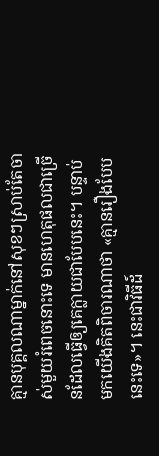គ្មានបុគ្គលណាម្នាក់នៅសុខៗស្រាប់តែចាស់មួយរំពេចនោះទេ មានហេតុផលជាច្រើនដែលធ្វើឲ្យគេក្លាយជាបែបនេះ។ បន្ទាប់មកយើងគិតពិចារណាថា «គ្មានរឿងបែបនេះទេ»។ នេះជាវិធីដ៍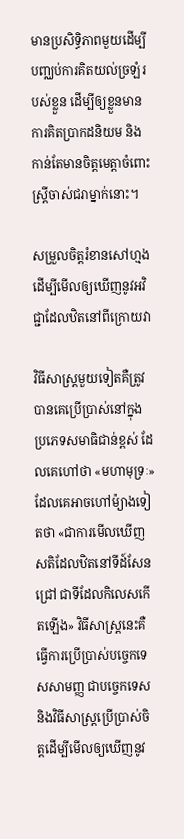មានប្រសិទ្ធិភាពមួយដើម្បីបញ្ឈប់ការគិតយល់ច្រឡំរបស់ខ្លួន ដើម្បីឲ្យខ្លួនមានការគិតប្រាកដនិយម និងកាន់តែមានចិត្តមេត្តាចំពោះស្ត្រីចាស់ជរាម្នាក់នោះ។

សម្រួលចិត្តរំខានសៅហ្មងដើម្បីមើលឲ្យឃើញនូវអវិជ្ជាដែលឋិតនៅពីក្រោយវា

វិធីសាស្រ្តមួយទៀតគឺត្រូវបានគេប្រើប្រាស់នៅក្នុងប្រភេទសមាធិជាន់ខ្ពស់ ដែលគេហៅថា «មហាមុទ្រៈ» ដែលគេអាចហៅម៉្យាងទៀតថា «ជាការមើលឃើញសតិដែលឋិតនៅទីដ៍សែនជ្រៅ ជាទីដែលកិលេសកើតឡើង» វិធីសាស្រ្តនេះគឺធ្វើការប្រើប្រាស់បច្ចេកទេសសាមញ្ញ ជាបច្ចេកទេសនិងវិធីសាស្រ្តប្រើប្រាស់ចិត្តដើម្បីមើលឲ្យឃើញនូវ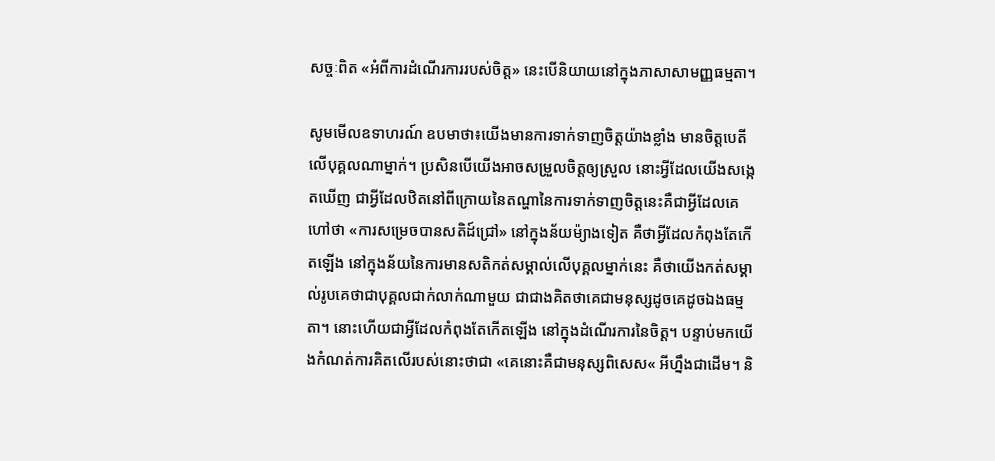សច្ចៈពិត «អំពីការដំណើរការរបស់ចិត្ត» នេះបើនិយាយនៅក្នុងភាសាសាមញ្ញធម្មតា។

សូមមើលឧទាហរណ៍ ឧបមាថា៖យើងមានការទាក់ទាញចិត្តយ៉ាងខ្លាំង មានចិត្តបេតីលើបុគ្គលណាម្នាក់។ ប្រសិនបើយើងអាចសម្រួលចិត្តឲ្យស្រួល នោះអ្វីដែលយើងសង្កេតឃើញ ជាអ្វីដែលឋិតនៅពីក្រោយនៃតណ្ហានៃការទាក់ទាញចិត្តនេះគឺជាអ្វីដែលគេហៅថា «ការសម្រេចបានសតិដ៍ជ្រៅ» នៅក្នុងន័យម៉្យាងទៀត គឺថាអ្វីដែលកំពុងតែកើតឡើង នៅក្នុងន័យនៃការមានសតិកត់សម្គាល់លើបុគ្គលម្នាក់នេះ គឺថាយើងកត់សម្គាល់រូបគេថាជាបុគ្គលជាក់លាក់ណាមួយ ជាជាងគិតថាគេជាមនុស្សដូចគេដូចឯងធម្មតា។ នោះហើយជាអ្វីដែលកំពុងតែកើតឡើង នៅក្នុងដំណើរការនៃចិត្ត។ បន្ទាប់មកយើងកំណត់ការគិតលើរបស់នោះថាជា «គេនោះគឺជាមនុស្សពិសេស« អីហ្នឹងជាដើម។ និ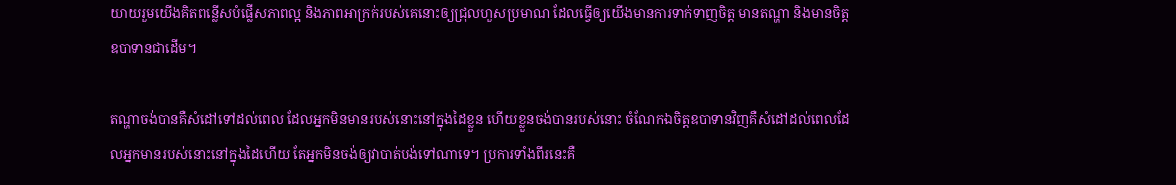យាយរួមយើងគិតពន្លើសបំផ្លើសភាពល្អ និងភាពអាក្រក់របស់គេនោះឲ្យជ្រុលហួសប្រមាណ ដែលធ្វើឲ្យយើងមានការទាក់ទាញចិត្ត មានតណ្ហា និងមានចិត្តឧបាទានជាដើម។

តណ្ហាចង់បានគឺសំដៅទៅដល់ពេល ដែលអ្នកមិនមានរបស់នោះនៅក្នុងដៃខ្លួន ហើយខ្លួនចង់បានរបស់នោះ ចំណែកឯចិត្តឧបាទានវិញគឺសំដៅដល់ពេលដែលអ្នកមានរបស់នោះនៅក្នុងដៃហើយ តែអ្នកមិនចង់ឲ្យវាបាត់បង់ទៅណាទេ។ ប្រការទាំងពីរនេះគឺ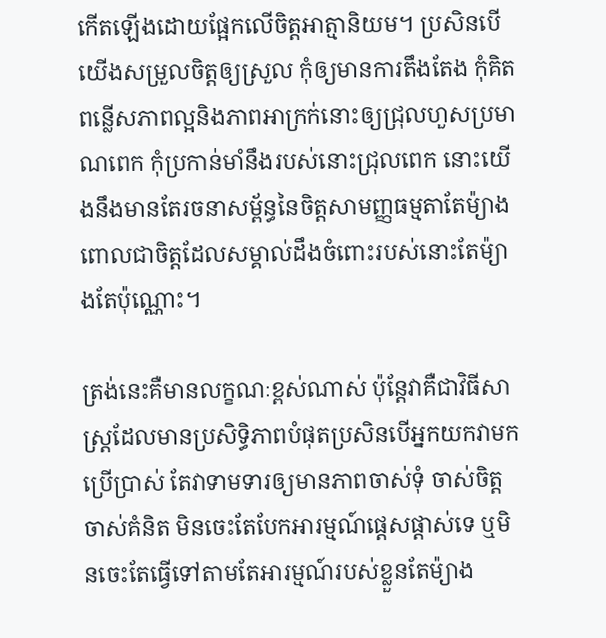កើតឡើងដោយផ្អែកលើចិត្តអាត្មានិយម។ ប្រសិនបើយើងសម្រួលចិត្តឲ្យស្រួល កុំឲ្យមានការតឹងតែង កុំគិតពន្លើសភាពល្អនិងភាពអាក្រក់នោះឲ្យជ្រុលហួសប្រមាណពេក កុំប្រកាន់មាំនឹងរបស់នោះជ្រុលពេក នោះយើងនឹងមានតែរចនាសម្ព័ន្ធនៃចិត្តសាមញ្ញធម្មតាតែម៉្យាង ពោលជាចិត្តដែលសម្គាល់ដឹងចំពោះរបស់នោះតែម៉្យាងតែប៉ុណ្ណោះ។

ត្រង់នេះគឺមានលក្ខណៈខ្ពស់ណាស់ ប៉ុន្តែវាគឺជាវិធីសាស្រ្តដែលមានប្រសិទ្ធិភាពបំផុតប្រសិនបើអ្នកយកវាមកប្រើប្រាស់ តែវាទាមទារឲ្យមានភាពចាស់ទុំ ចាស់ចិត្តចាស់គំនិត មិនចេះតែបែកអារម្មណ៍ផ្តេសផ្តាស់ទេ ឬមិនចេះតែធ្វើទៅតាមតែអារម្មណ៍របស់ខ្លួនតែម៉្យាង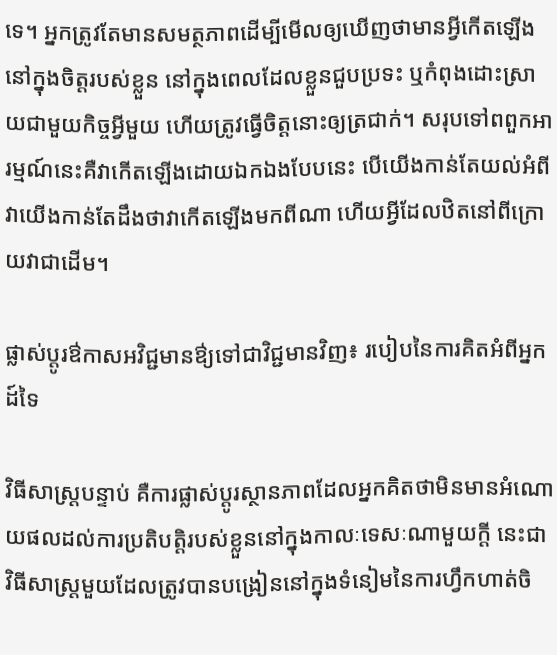ទេ។ អ្នកត្រូវតែមានសមត្ថភាពដើម្បីមើលឲ្យឃើញថាមានអ្វីកើតឡើងនៅក្នុងចិត្តរបស់ខ្លួន នៅក្នុងពេលដែលខ្លួនជួបប្រទះ ឬកំពុងដោះស្រាយជាមួយកិច្ចអ្វីមួយ ហើយត្រូវធ្វើចិត្តនោះឲ្យត្រជាក់។ សរុបទៅពពួកអារម្មណ៍នេះគឺវាកើតឡើងដោយឯកឯងបែបនេះ បើយើងកាន់តែយល់អំពីវាយើងកាន់តែដឹងថាវាកើតឡើងមកពីណា ហើយអ្វីដែលឋិតនៅពីក្រោយវាជាដើម។

ផ្លាស់ប្តូរឳកាសអវិជ្ជមានឳ្យទៅជាវិជ្ជមានវិញ៖ របៀបនៃការគិតអំពីអ្នកដ៍ទៃ

វិធីសាស្រ្តបន្ទាប់ គឺការផ្លាស់ប្តូរស្ថានភាពដែលអ្នកគិតថាមិនមានអំណោយផលដល់ការប្រតិបត្តិរបស់ខ្លួននៅក្នុងកាលៈទេសៈណាមួយក្តី នេះជាវិធីសាស្រ្តមួយដែលត្រូវបានបង្រៀននៅក្នុងទំនៀមនៃការហ្វឹកហាត់ចិ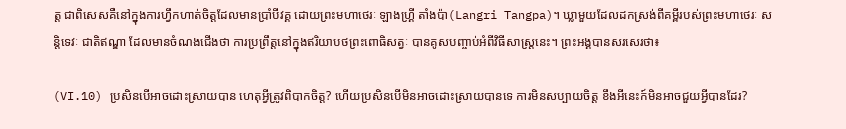ត្ត ជាពិសេសគឺនៅក្នុងការហ្វឹកហាត់ចិត្តដែលមានប្រាំបីវគ្គ ដោយព្រះមហាថេរៈ ឡាងហ្គ្រី តាំងប៉ា(Langri Tangpa)។ ឃ្លាមួយដែលដកស្រង់ពីគម្ពីរបស់ព្រះមហាថេរៈ សន្តិទេវៈ ជាតិឥណ្ឌា ដែលមានចំណងជើងថា ការប្រព្រឹត្តនៅក្នុងឥរិយាបថព្រះពោធិសត្វៈ បានគូសបញ្ចាប់អំពីវិធីសាស្រ្តនេះ។ ព្រះអង្គបានសរសេរថា៖

(VI.10) ប្រសិនបើអាចដោះស្រាយបាន ហេតុអ្វីត្រូវពិបាកចិត្ត? ហើយប្រសិនបើមិនអាចដោះស្រាយបានទេ ការមិនសប្បាយចិត្ត ខឹងអីនេះក៍មិនអាចជួយអ្វីបានដែរ?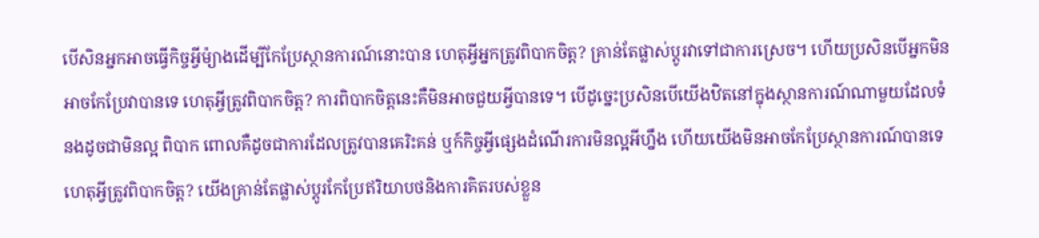បើសិនអ្នកអាចធ្វើកិច្ចអ្វីម៉្យាងដើម្បីកែប្រែស្ថានការណ៍នោះបាន ហេតុអ្វីអ្នកត្រូវពិបាកចិត្ត? គ្រាន់តែផ្លាស់ប្តូរវាទៅជាការស្រេច។ ហើយប្រសិនបើអ្នកមិនអាចកែប្រែវាបានទេ ហេតុអ្វីត្រូវពិបាកចិត្ត? ការពិបាកចិត្តនេះគឺមិនអាចជួយអ្វីបានទេ។ បើដូច្នេះប្រសិនបើយើងឋិតនៅក្នុងស្ថានការណ៍ណាមួយដែលទំនងដូចជាមិនល្អ ពិបាក ពោលគឺដូចជាការដែលត្រូវបានគេរិះគន់ ឬក៍កិច្ចអ្វីផ្សេងដំណើរការមិនល្អអីហ្នឹង ហើយយើងមិនអាចកែប្រែស្ថានការណ៍បានទេ ហេតុអ្វីត្រូវពិបាកចិត្ត? យើងគ្រាន់តែផ្លាស់ប្តូរកែប្រែឥរិយាបថនិងការគិតរបស់ខ្លួន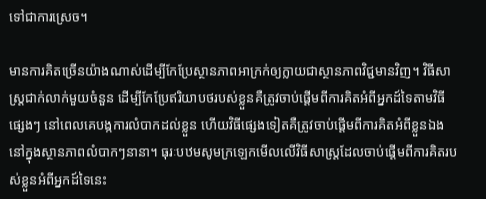ទៅជាការស្រេច។

មានការគិតច្រើនយ៉ាងណាស់ដើម្បីកែប្រែស្ថានភាពអាក្រក់ឲ្យក្លាយជាស្ថានភាពវិជ្ជមានវិញ។ វិធីសាស្រ្តជាក់លាក់មួយចំនួន ដើម្បីកែប្រែឥរិយាបថរបស់ខ្លួនគឺត្រូវចាប់ផ្តើមពីការគិតអំពីអ្នកដ៍ទៃតាមវិធីផ្សេងៗ នៅពេលគេបង្កការលំបាកដល់ខ្លួន ហើយវិធីផ្សេងទៀតគឺត្រូវចាប់ផ្តើមពីការគិតអំពីខ្លួនឯងនៅក្នុងស្ថានភាពលំបាកៗនានា។ ធុរៈបឋមសូមក្រឡេកមើលលើវិធីសាស្រ្តដែលចាប់ផ្តើមពីការគិតរបស់ខ្លួនអំពីអ្នកដ៍ទៃនេះ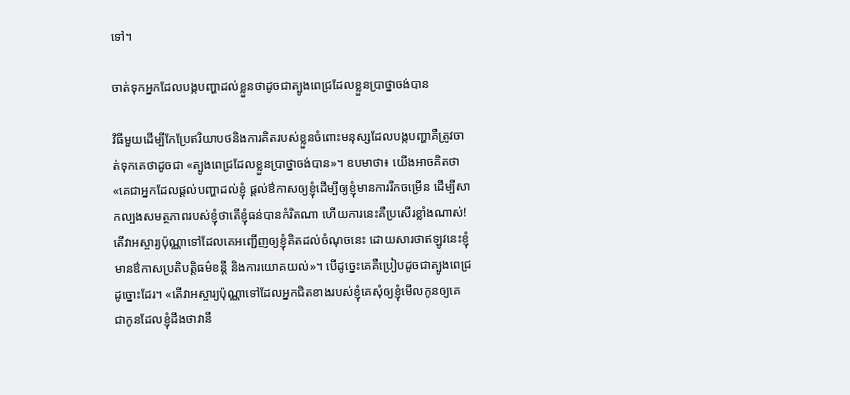ទៅ។

ចាត់ទុកអ្នកដែលបង្កបញ្ហាដល់ខ្លួនថាដូចជាត្បូងពេជ្រដែលខ្លួនប្រាថ្នាចង់បាន

វិធីមួយដើម្បីកែប្រែឥរិយាបថនិងការគិតរបស់ខ្លួនចំពោះមនុស្សដែលបង្កបញ្ហាគឺត្រូវចាត់ទុកគេថាដូចជា «ត្បូងពេជ្រដែលខ្លួនប្រាថ្នាចង់បាន»។ ឧបមាថា៖ យើងអាចគិតថា «គេជាអ្នកដែលផ្តល់បញ្ហាដល់ខ្ញុំ ផ្តល់ឳកាសឲ្យខ្ញុំដើម្បីឲ្យខ្ញុំមានការរីកចម្រើន ដើម្បីសាកល្បងសមត្ថភាពរបស់ខ្ញុំថាតើខ្ញុំធន់បានកំរិតណា ហើយការនេះគឺប្រសើរខ្លាំងណាស់! តើវាអស្ចារ្យប៉ុណ្ណាទៅដែលគេអញ្ជើញឲ្យខ្ញុំគិតដល់ចំណុចនេះ ដោយសារថាឥឡូវនេះខ្ញុំមានឳកាសប្រតិបត្តិធម៌ខន្តី និងការយោគយល់»។ បើដូច្នេះគេគឺប្រៀបដូចជាត្បូងពេជ្រដូច្នោះដែរ។ «តើវាអស្ចារ្យប៉ុណ្ណាទៅដែលអ្នកជិតខាងរបស់ខ្ញុំគេសុំឲ្យខ្ញុំមើលកូនឲ្យគេ ជាកូនដែលខ្ញុំដឹងថាវានឹ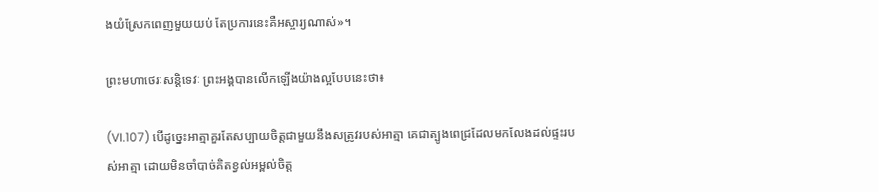ងយំស្រែកពេញមួយយប់ តែប្រការនេះគឺអស្ចារ្យណាស់»។

ព្រះមហាថេរៈសន្តិទេវៈ ព្រះអង្គបានលើកឡើងយ៉ាងល្អបែបនេះថា៖

(VI.107) បើដូច្នេះអាត្មាគួរតែសប្បាយចិត្តជាមួយនឹងសត្រូវរបស់អាត្មា គេជាត្បូងពេជ្រដែលមកលែងដល់ផ្ទះរបស់អាត្មា ដោយមិនចាំបាច់គិតខ្វល់អម្ពល់ចិត្ត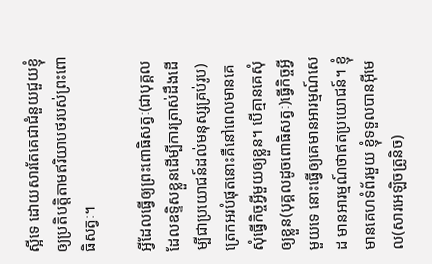ស្អីទេ ដោយសារតែគេជាជំនួយជួយខ្ញុំឲ្យប្រតិបត្តិតាមឥរិយាបថរបស់ព្រះពោធិសត្វៈ។

អ្វីដែលធ្វើឲ្យព្រះពោធិសត្វៈ(ជាបុគ្គលដែលឧទ្ទិសខ្លួនដើម្បីការត្រាស់ដឹងដើម្បីជាប្រយោជន៍ដល់មនុស្សគ្រប់រូប)ត្រេកអរបំផុតនោះគឺនៅពេលមានគេសុំធ្វើកិច្ចអ្វីមួយឲ្យខ្លួន។ បើគ្មានគេសុំឲ្យខ្លួន(បុគ្គលដូចពោធិសត្វៈ)ធ្វើកិច្ចអ្វីមួយទេ នោះធ្វើឲ្យគេមានអារម្មណ៍សេដ មានអារម្មណ៍ថាឥតប្រយោជន៍។ ខ្ញុំមានគេហទំព័រមួយ ខ្ញុំទទួលបានអ៊ីមេល(សារអេឡិចត្រូនិច)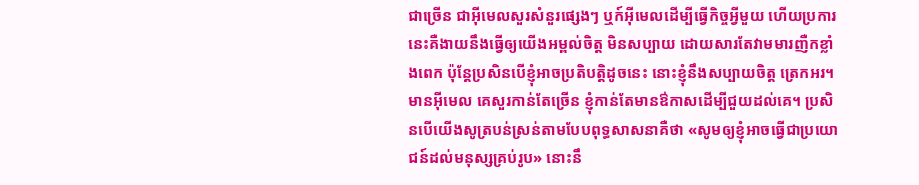ជាច្រើន ជាអ៊ីមេលសួរសំនួរផ្សេងៗ ឬក៍អ៊ីមេលដើម្បីធ្វើកិច្ចអ្វីមួយ ហើយប្រការនេះគឺងាយនឹងធ្វើឲ្យយើងអម្ពល់ចិត្ត មិនសប្បាយ ដោយសារតែវាមមារញឺកខ្លាំងពេក ប៉ុន្តែប្រសិនបើខ្ញុំអាចប្រតិបត្តិដូចនេះ នោះខ្ញុំនឹងសប្បាយចិត្ត ត្រេកអរ។ មានអ៊ីមេល គេសួរកាន់តែច្រើន ខ្ញុំកាន់តែមានឳកាសដើម្បីជួយដល់គេ។ ប្រសិនបើយើងសូត្របន់ស្រន់តាមបែបពុទ្ធសាសនាគឺថា «សូមឲ្យខ្ញុំអាចធ្វើជាប្រយោជន៍ដល់មនុស្សគ្រប់រូប» នោះនឹ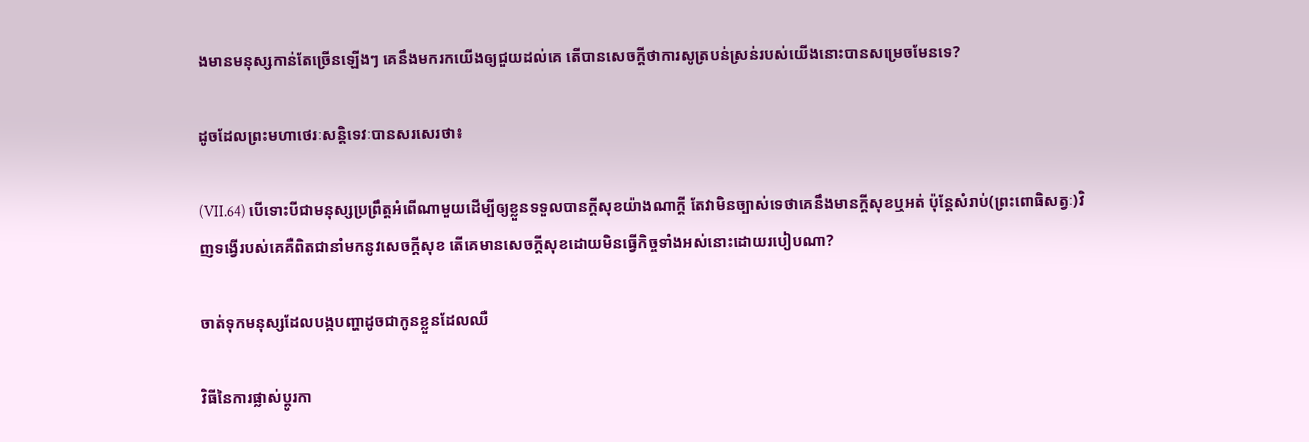ងមានមនុស្សកាន់តែច្រើនឡើងៗ គេនឹងមករកយើងឲ្យជួយដល់គេ តើបានសេចក្តីថាការសូត្របន់ស្រន់របស់យើងនោះបានសម្រេចមែនទេ?

ដូចដែលព្រះមហាថេរៈសន្តិទេវៈបានសរសេរថា៖

(VII.64) បើទោះបីជាមនុស្សប្រព្រឹត្តអំពើណាមួយដើម្បីឲ្យខ្លួនទទួលបានក្តីសុខយ៉ាងណាក្តី តែវាមិនច្បាស់ទេថាគេនឹងមានក្តីសុខឬអត់ ប៉ុន្តែសំរាប់(ព្រះពោធិសត្វៈ)វិញទង្វើរបស់គេគឺពិតជានាំមកនូវសេចក្តីសុខ តើគេមានសេចក្តីសុខដោយមិនធ្វើកិច្ចទាំងអស់នោះដោយរបៀបណា?

ចាត់ទុកមនុស្សដែលបង្កបញ្ហាដូចជាកូនខ្លួនដែលឈឺ

វិធីនៃការផ្លាស់ប្តូរកា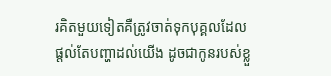រគិតមួយទៀតគឺត្រូវចាត់ទុកបុគ្គលដែលផ្តល់តែបញ្ហាដល់យើង ដូចជាកូនរបស់ខ្លួ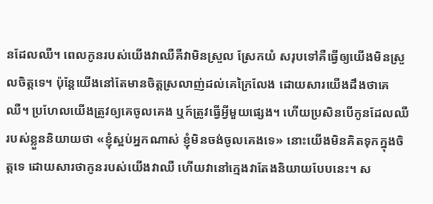នដែលឈឺ។ ពេលកូនរបស់យើងវាឈឺគឺវាមិនស្រួល ស្រែកយំ សរុបទៅគឺធ្វើឲ្យយើងមិនស្រួលចិត្តទេ។ ប៉ុន្តែយើងនៅតែមានចិត្តស្រលាញ់ដល់គេក្រៃលែង ដោយសារយើងដឹងថាគេឈឺ។ ប្រហែលយើងត្រូវឲ្យគេចូលគេង ឬក៍ត្រូវធ្វើអ្វីមួយផ្សេង។ ហើយប្រសិនបើកូនដែលឈឺរបស់ខ្លួននិយាយថា «ខ្ញុំស្អប់អ្នកណាស់ ខ្ញុំមិនចង់ចូលគេងទេ» នោះយើងមិនគិតទុកក្នុងចិត្តទេ ដោយសារថាកូនរបស់យើងវាឈឺ ហើយវានៅក្មេងវាតែងនិយាយបែបនេះ។ ស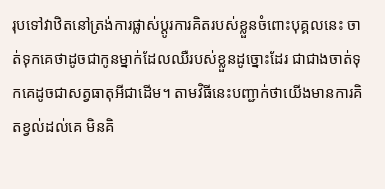រុបទៅវាឋិតនៅត្រង់ការផ្លាស់ប្តូរការគិតរបស់ខ្លួនចំពោះបុគ្គលនេះ ចាត់ទុកគេថាដូចជាកូនម្នាក់ដែលឈឺរបស់ខ្លួនដូច្នោះដែរ ជាជាងចាត់ទុកគេដូចជាសត្វធាតុអីជាដើម។ តាមវិធីនេះបញ្ជាក់ថាយើងមានការគិតខ្វល់ដល់គេ មិនគិ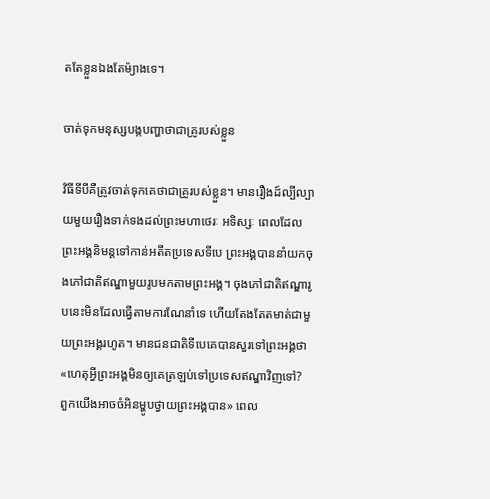តតែខ្លួនឯងតែម៉្យាងទេ។

ចាត់ទុកមនុស្សបង្កបញ្ហាថាជាគ្រូរបស់ខ្លួន

វិធីទីបីគឺត្រូវចាត់ទុកគេថាជាគ្រូរបស់ខ្លួន។ មានរឿងដ៍ល្បីល្បាយមួយរឿងទាក់ទងដល់ព្រះមហាថេរៈ អទិស្សៈ ពេលដែលព្រះអង្គនិមន្តទៅកាន់អតីតប្រទេសទីបេ ព្រះអង្គបាននាំយកចុងភៅជាតិឥណ្ឌាមួយរូបមកតាមព្រះអង្គ។ ចុងភៅជាតិឥណ្ឌារូបនេះមិនដែលធ្វើតាមការណែនាំទេ ហើយតែងតែតមាត់ជាមួយព្រះអង្គរហូត។ មានជនជាតិទីបេគេបានសួរទៅព្រះអង្គថា «ហេតុអ្វីព្រះអង្គមិនឲ្យគេត្រឡប់ទៅប្រទេសឥណ្ឌាវិញទៅ? ពួកយើងអាចចំអិនម្ហូបថ្វាយព្រះអង្គបាន» ពេល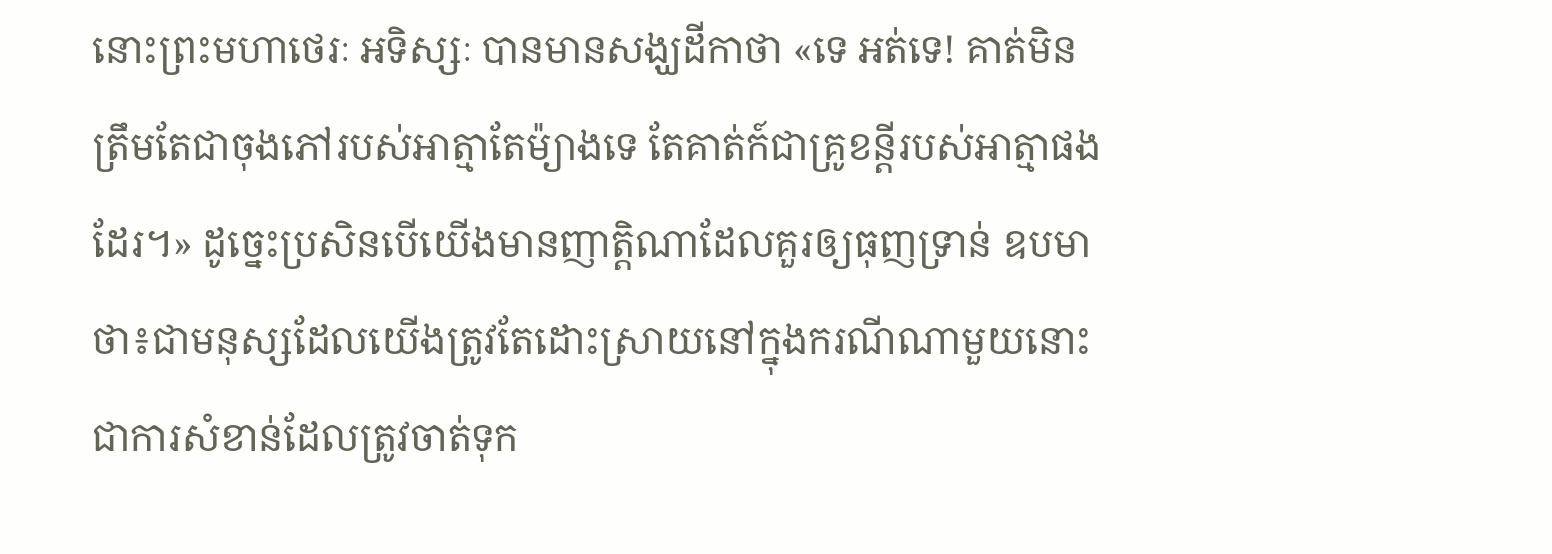នោះព្រះមហាថេរៈ អទិស្សៈ បានមានសង្ឃដីកាថា «ទេ អត់ទេ! គាត់មិនត្រឹមតែជាចុងភៅរបស់អាត្មាតែម៉្យាងទេ តែគាត់ក៍ជាគ្រូខន្តីរបស់អាត្មាផងដែរ។» ដូច្នេះប្រសិនបើយើងមានញាត្តិណាដែលគួរឲ្យធុញទ្រាន់ ឧបមាថា៖ជាមនុស្សដែលយើងត្រូវតែដោះស្រាយនៅក្នុងករណីណាមួយនោះ ជាការសំខាន់ដែលត្រូវចាត់ទុក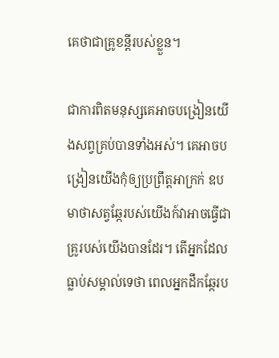គេថាជាគ្រូខន្តីរបស់ខ្លួន។

ជាការពិតមនុស្សគេអាចបង្រៀនយើងសព្វគ្រប់បានទាំងអស់។ គេអាចបង្រៀនយើងកុំឲ្យប្រព្រឹត្តអាក្រក់ ឧបមាថាសត្វឆ្កែរបស់យើងក៍វាអាចធ្វើជាគ្រូរបស់យើងបានដែរ។ តើអ្នកដែលធ្លាប់សម្គាល់ទេថា ពេលអ្នកដឹកឆ្កែរប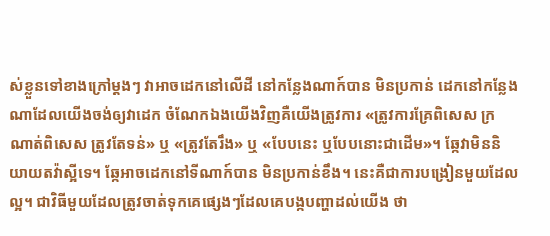ស់ខ្លួនទៅខាងក្រៅម្តងៗ វាអាចដេកនៅលើដី នៅកន្លែងណាក៍បាន មិនប្រកាន់ ដេកនៅកន្លែងណាដែលយើងចង់ឲ្យវាដេក ចំណែកឯងយើងវិញគឺយើងត្រូវការ «ត្រូវការគ្រែពិសេស ក្រណាត់ពិសេស ត្រូវតែទន់» ឬ «ត្រូវតែរឹង» ឬ «បែបនេះ ឬបែបនោះជាដើម»។ ឆ្កែវាមិននិយាយតវ៉ាស្អីទេ។ ឆ្កែអាចដេកនៅទីណាក៍បាន មិនប្រកាន់ខឹង។ នេះគឺជាការបង្រៀនមួយដែលល្អ។ ជាវិធីមួយដែលត្រូវចាត់ទុកគេផ្សេងៗដែលគេបង្កបញ្ហាដល់យើង ថា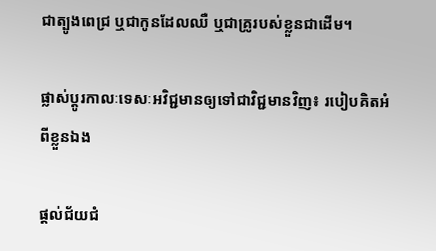ជាត្បូងពេជ្រ ឬជាកូនដែលឈឺ ឬជាគ្រូរបស់ខ្លួនជាដើម។

ផ្លាស់ប្តូរកាលៈទេសៈអវិជ្ជមានឲ្យទៅជាវិជ្ជមានវិញ៖ របៀបគិតអំពីខ្លួនឯង

ផ្តល់ជ័យជំ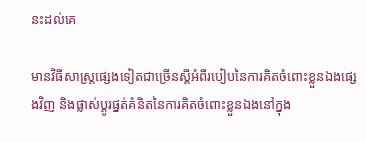នះដល់គេ

មានវិធីសាស្រ្តផ្សេងទៀតជាច្រើនស្តីអំពីរបៀបនៃការគិតចំពោះខ្លួនឯងផ្សេងវិញ និងផ្លាស់ប្តូរផ្នត់គំនិតនៃការគិតចំពោះខ្លួនឯងនៅក្នុង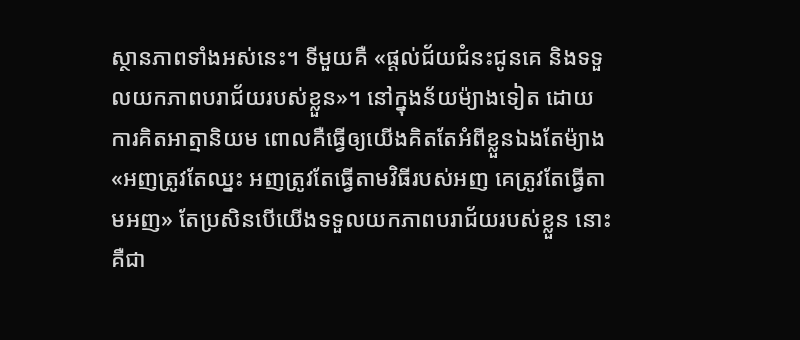ស្ថានភាពទាំងអស់នេះ។ ទីមួយគឺ «ផ្តល់ជ័យជំនះជូនគេ និងទទួលយកភាពបរាជ័យរបស់ខ្លួន»។ នៅក្នុងន័យម៉្យាងទៀត ដោយការគិតអាត្មានិយម ពោលគឺធ្វើឲ្យយើងគិតតែអំពីខ្លួនឯងតែម៉្យាង «អញត្រូវតែឈ្នះ អញត្រូវតែធ្វើតាមវិធីរបស់អញ គេត្រូវតែធ្វើតាមអញ» តែប្រសិនបើយើងទទួលយកភាពបរាជ័យរបស់ខ្លួន នោះគឺជា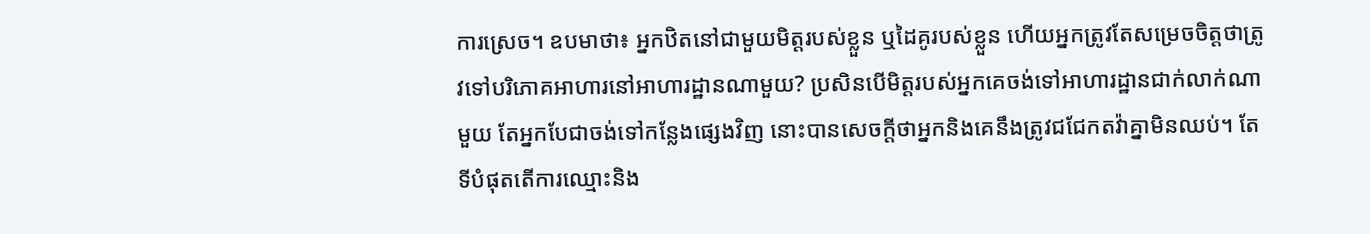ការស្រេច។ ឧបមាថា៖ អ្នកឋិតនៅជាមួយមិត្តរបស់ខ្លួន ឬដៃគូរបស់ខ្លួន ហើយអ្នកត្រូវតែសម្រេចចិត្តថាត្រូវទៅបរិភោគអាហារនៅអាហារដ្ឋានណាមួយ? ប្រសិនបើមិត្តរបស់អ្នកគេចង់ទៅអាហារដ្ឋានជាក់លាក់ណាមួយ តែអ្នកបែជាចង់ទៅកន្លែងផ្សេងវិញ នោះបានសេចក្តីថាអ្នកនិងគេនឹងត្រូវជជែកតវ៉ាគ្នាមិនឈប់។ តែទីបំផុតតើការឈ្មោះនិង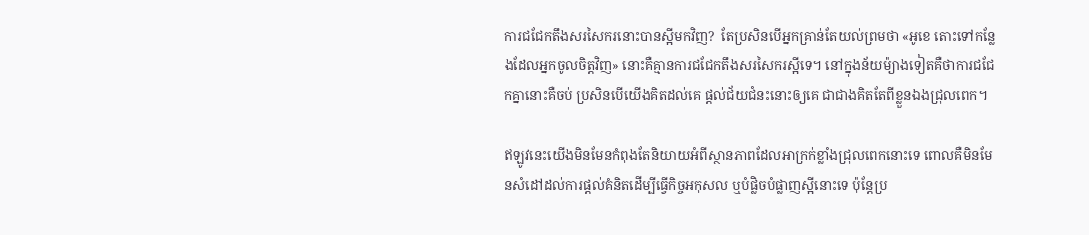ការជជែកតឹងសរសៃករនោះបានស្អីមកវិញ?  តែប្រសិនបើអ្នកគ្រាន់តែយល់ព្រមថា «អូខេ តោះទៅកន្លែងដែលអ្នកចូលចិត្តវិញ» នោះគឺគ្មានការជជែកតឹងសរសៃករស្អីទេ។ នៅក្នុងន័យម៉្យាងទៀតគឺថាការជជែកគ្នានោះគឺចប់ ប្រសិនបើយើងគិតដល់គេ ផ្តល់ជ័យជំនះនោះឲ្យគេ ជាជាងគិតតែពីខ្លួនឯងជ្រុលពេក។

ឥឡូវនេះយើងមិនមែនកំពុងតែនិយាយអំពីស្ថានភាពដែលអាក្រក់ខ្លាំងជ្រុលពេកនោះទេ ពោលគឺមិនមែនសំដៅដល់ការផ្តល់គំនិតដើម្បីធ្វើកិច្ចអកុសល ឬបំផ្លិចបំផ្លាញស្អីនោះទេ ប៉ុន្តែប្រ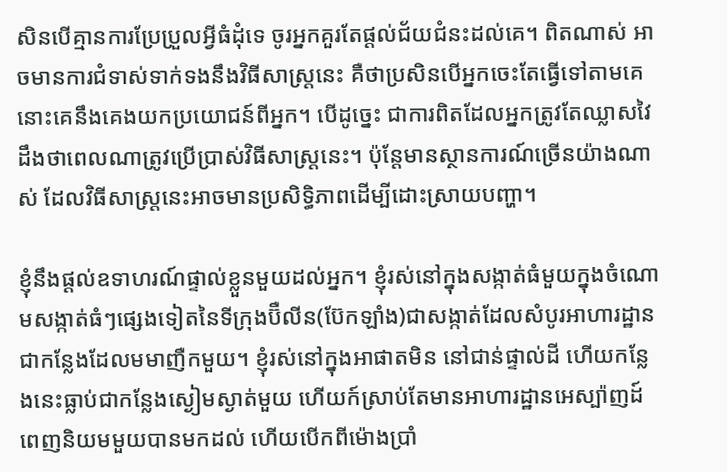សិនបើគ្មានការប្រែប្រួលអ្វីធំដុំទេ ចូរអ្នកគួរតែផ្តល់ជ័យជំនះដល់គេ។ ពិតណាស់ អាចមានការជំទាស់ទាក់ទងនឹងវិធីសាស្រ្តនេះ គឺថាប្រសិនបើអ្នកចេះតែធ្វើទៅតាមគេ នោះគេនឹងគេងយកប្រយោជន៍ពីអ្នក។ បើដូច្នេះ ជាការពិតដែលអ្នកត្រូវតែឈ្លាសវៃ ដឹងថាពេលណាត្រូវប្រើប្រាស់វិធីសាស្រ្តនេះ។ ប៉ុន្តែមានស្ថានការណ៍ច្រើនយ៉ាងណាស់ ដែលវិធីសាស្រ្តនេះអាចមានប្រសិទ្ធិភាពដើម្បីដោះស្រាយបញ្ហា។

ខ្ញុំនឹងផ្តល់ឧទាហរណ៍ផ្ទាល់ខ្លួនមួយដល់អ្នក។ ខ្ញុំរស់នៅក្នុងសង្កាត់ធំមួយក្នុងចំណោមសង្កាត់ធំៗផ្សេងទៀតនៃទីក្រុងប៊ឺលីន(ប៊ែកឡាំង)ជាសង្កាត់ដែលសំបូរអាហារដ្ឋាន ជាកន្លែងដែលមមាញឺកមួយ។ ខ្ញុំរស់នៅក្នុងអាផាតមិន នៅជាន់ផ្ទាល់ដី ហើយកន្លែងនេះធ្លាប់ជាកន្លែងស្ងៀមស្ងាត់មួយ ហើយក៍ស្រាប់តែមានអាហារដ្ឋានអេស្ប៉ាញដ៍ពេញនិយមមួយបានមកដល់ ហើយបើកពីម៉ោងប្រាំ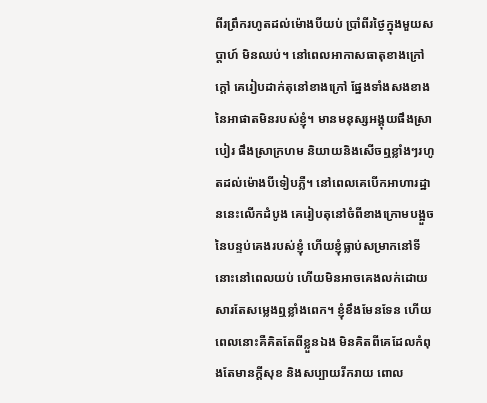ពីរព្រឹករហូតដល់ម៉ោងបីយប់ ប្រាំពីរថ្ងៃក្នុងមួយសប្តាហ៍ មិនឈប់។ នៅពេលអាកាសធាតុខាងក្រៅក្តៅ គេរៀបដាក់តុនៅខាងក្រៅ ផ្នែងទាំងសងខាងនៃអាផាតមិនរបស់ខ្ញុំ។ មានមនុស្សអង្គុយផឹងស្រាបៀរ ផឹងស្រាក្រហម និយាយនិងសើចឮខ្លាំងៗរហូតដល់ម៉ោងបីទៀបភ្លឺ។ នៅពេលគេបើកអាហារដ្ឋាននេះលើកដំបូង គេរៀបតុនៅចំពីខាងក្រោមបង្អួចនៃបន្ទប់គេងរបស់ខ្ញុំ ហើយខ្ញុំធ្លាប់សម្រាកនៅទីនោះនៅពេលយប់ ហើយមិនអាចគេងលក់ដោយសារតែសម្លេងឮខ្លាំងពេក។ ខ្ញុំខឹងមែនទែន ហើយពេលនោះគឺគិតតែពីខ្លួនឯង មិនគិតពីគេដែលកំពុងតែមានក្តីសុខ និងសប្បាយរីករាយ ពោល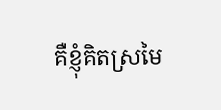គឺខ្ញុំគិតស្រមៃ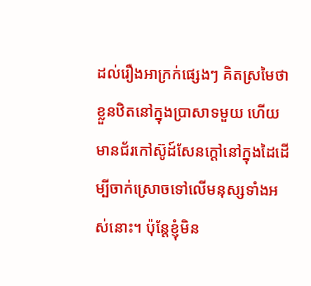ដល់រឿងអាក្រក់ផ្សេងៗ គិតស្រមៃថាខ្លួនឋិតនៅក្នុងប្រាសាទមួយ ហើយមានជ័រកៅស៊ូដ៍សែនក្តៅនៅក្នុងដៃដើម្បីចាក់ស្រោចទៅលើមនុស្សទាំងអស់នោះ។ ប៉ុន្តែខ្ញុំមិន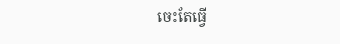ចេះតែធ្វើ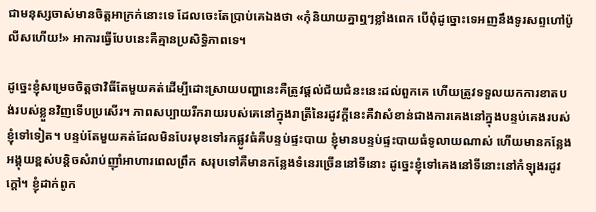ជាមនុស្សចាស់មានចិត្តអាក្រក់នោះទេ ដែលចេះតែប្រាប់គេឯងថា «កុំនិយាយគ្នាឮៗខ្លាំងពេក បើពុំដូច្នោះទេអញនឹងទូរសព្ទហៅប៉ូលីសហើយ!» អាការធ្វើបែបនេះគឺគ្មានប្រសិទ្ធិភាពទេ។

ដូច្នេះខ្ញុំសម្រេចចិត្តថាវិធីតែមួយគត់ដើម្បីដោះស្រាយបញ្ហានេះគឺត្រូវផ្តល់ជ័យជំនះនេះដល់ពួកគេ ហើយត្រូវទទួលយកការខាតបង់របស់ខ្លួនវិញទើបប្រសើរ។ ភាពសប្បាយរីករាយរបស់គេនៅក្នុងរាត្រីនៃរដូវក្តីនេះគឺវាសំខាន់ជាងការគេងនៅក្នុងបន្ទប់គេងរបស់ខ្ញុំទៅទៀត។ បន្ទប់តែមួយគត់ដែលមិនបែរមុខទៅរកផ្លូវធំគឺបន្ទប់ផ្ទះបាយ ខ្ញុំមានបន្ទប់ផ្ទះបាយធំទូលាយណាស់ ហើយមានកន្លែងអង្គុយខ្ពស់បន្តិចសំរាប់ញ៉ាំអាហារពេលព្រឹក សរុបទៅគឺមានកន្លែងទំនេរច្រើននៅទីនោះ ដូច្នេះខ្ញុំទៅគេងនៅទីនោះនៅកំឡុងរដូវក្តៅ។ ខ្ញុំដាក់ពូក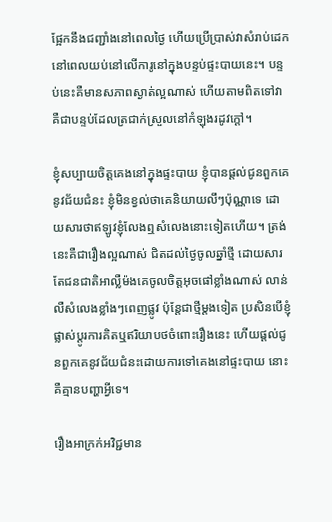ផ្អែកនឹងជញ្ជាំងនៅពេលថ្ងៃ ហើយប្រើប្រាស់វាសំរាប់ដេកនៅពេលយប់នៅលើការូនៅក្នុងបន្ទប់ផ្ទះបាយនេះ។ បន្ទប់នេះគឺមានសភាពស្ងាត់ល្អណាស់ ហើយតាមពិតទៅវាគឺជាបន្ទប់ដែលត្រជាក់ស្រួលនៅកំឡុងរដូវក្តៅ។

ខ្ញុំសប្បាយចិត្តគេងនៅក្នុងផ្ទះបាយ ខ្ញុំបានផ្តល់ជូនពួកគេនូវជ័យជំនះ ខ្ញុំមិនខ្វល់ថាគេនិយាយលឹៗប៉ុណ្ណាទេ ដោយសារថាឥឡូវខ្ញុំលែងឮសំលេងនោះទៀតហើយ។ ត្រង់នេះគឺជារឿងល្អណាស់ ជិតដល់ថ្ងៃចូលឆ្នាំថ្មី ដោយសារតែជនជាតិអាល្លឺម៉ងគេចូលចិត្តអុចផៅខ្លាំងណាស់ លាន់លឺសំលេងខ្លាំងៗពេញផ្លូវ ប៉ុន្តែជាថ្មីម្តងទៀត ប្រសិនបើខ្ញុំផ្លាស់ប្តូរការគិតឬឥរិយាបថចំពោះរឿងនេះ ហើយផ្តល់ជូនពួកគេនូវជ័យជំនះដោយការទៅគេងនៅផ្ទះបាយ នោះគឺគ្មានបញ្ហាអ្វីទេ។

រឿងអាក្រក់អវិជ្ជមាន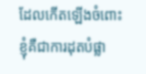ដែលកើតឡើងចំពោះខ្ញុំគឺជាការដុតបំផ្លា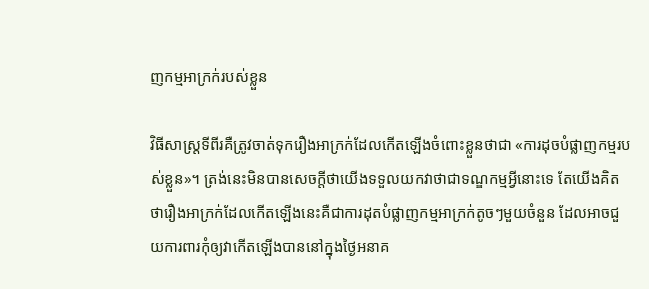ញកម្មអាក្រក់របស់ខ្លួន

វិធីសាស្រ្តទីពីរគឺត្រូវចាត់ទុករឿងអាក្រក់ដែលកើតឡើងចំពោះខ្លួនថាជា «ការដុចបំផ្លាញកម្មរបស់ខ្លួន»។ ត្រង់នេះមិនបានសេចក្តីថាយើងទទួលយកវាថាជាទណ្ឌកម្មអ្វីនោះទេ តែយើងគិតថារឿងអាក្រក់ដែលកើតឡើងនេះគឺជាការដុតបំផ្លាញកម្មអាក្រក់តូចៗមួយចំនួន ដែលអាចជួយការពារកុំឲ្យវាកើតឡើងបាននៅក្នុងថ្ងៃអនាគ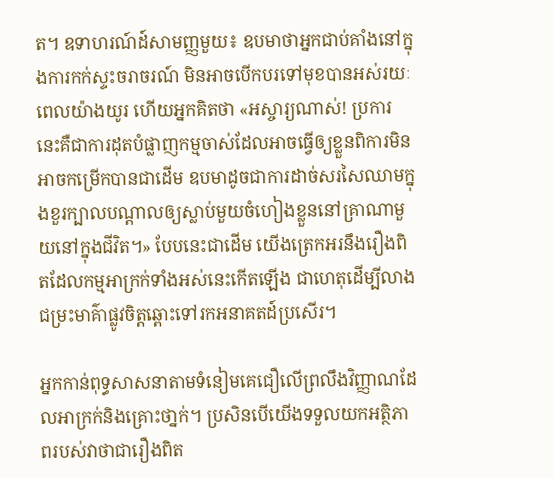ត។ ឧទាហរណ៍ដ៍សាមញ្ញមួយ៖ ឧបមាថាអ្នកជាប់គាំងនៅក្នុងការកក់ស្ទះចរាចរណ៍ មិនអាចបើកបរទៅមុខបានអស់រយៈពេលយ៉ាងយូរ ហើយអ្នកគិតថា «អស្ចារ្យណាស់! ប្រការនេះគឺជាការដុតបំផ្លាញកម្មចាស់ដែលអាចធ្វើឲ្យខ្លួនពិការមិនអាចកម្រើកបានជាដើម ឧបមាដូចជាការដាច់សរសៃឈាមក្នុងខួរក្បាលបណ្តាលឲ្យស្លាប់មួយចំហៀងខ្លួននៅគ្រាណាមួយនៅក្នុងជីវិត។» បែបនេះជាដើម យើងត្រេកអរនឹងរឿងពិតដែលកម្មអាក្រក់ទាំងអស់នេះកើតឡើង ជាហេតុដើម្បីលាងជម្រះមាគ៌ាផ្លូវចិត្តឆ្ពោះទៅរកអនាគតដ៍ប្រសើរ។

អ្នកកាន់ពុទ្ធសាសនាតាមទំនៀមគេជឿលើព្រលឹងវិញ្ញាណដែលអាក្រក់និងគ្រោះថា្នក់។ ប្រសិនបើយើងទទួលយកអត្ថិភាពរបស់វាថាជារឿងពិត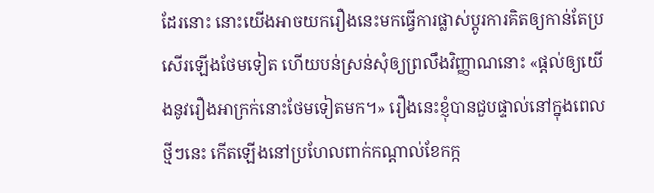ដែរនោះ នោះយើងអាចយករឿងនេះមកធ្វើការផ្លាស់ប្តូរការគិតឲ្យកាន់តែប្រសើរឡើងថែមទៀត ហើយបន់ស្រន់សុំឲ្យព្រលឹងវិញ្ញាណនោះ «ផ្តល់ឲ្យយើងនូវរឿងអាក្រក់នោះថែមទៀតមក។» រឿងនេះខ្ញុំបានជួបផ្ទាល់នៅក្នុងពេលថ្មីៗនេះ កើតឡើងនៅប្រហែលពាក់កណ្តាល់ខែកក្ក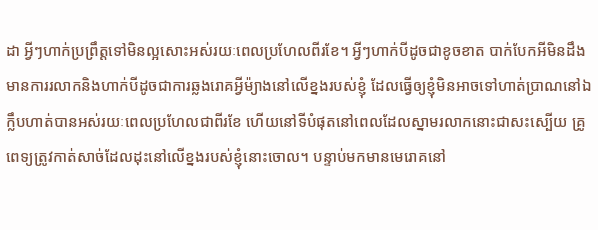ដា អ្វីៗហាក់ប្រព្រឹត្តទៅមិនល្អសោះអស់រយៈពេលប្រហែលពីរខែ។ អ្វីៗហាក់បីដូចជាខូចខាត បាក់បែកអីមិនដឹង មានការរលាកនិងហាក់បីដូចជាការឆ្លងរោគអ្វីម៉្យាងនៅលើខ្នងរបស់ខ្ញុំ ដែលធ្វើឲ្យខ្ញុំមិនអាចទៅហាត់ប្រាណនៅឯក្លឹបហាត់បានអស់រយៈពេលប្រហែលជាពីរខែ ហើយនៅទីបំផុតនៅពេលដែលស្នាមរលាកនោះជាសះស្បើយ គ្រូពេទ្យត្រូវកាត់សាច់ដែលដុះនៅលើខ្នងរបស់ខ្ញុំនោះចោល។ បន្ទាប់មកមានមេរោគនៅ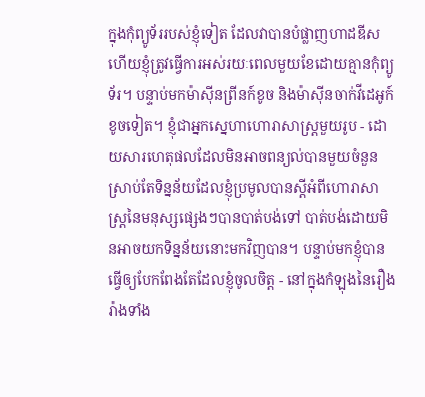ក្នុងកុំព្យូទ័ររបស់ខ្ញុំទៀត ដែលវាបានបំផ្លាញហាដឌីស ហើយខ្ញុំត្រូវធ្វើការអស់រយៈពេលមួយខែដោយគ្មានកុំព្យូទ័រ។ បន្ទាប់មកម៉ាស៊ីនព្រីនក៍ខូច និងម៉ាស៊ីនចាក់វីដេអូក៍ខូចទៀត។ ខ្ញុំជាអ្នកស្នេហាហោរាសាស្រ្តមួយរូប - ដោយសារហេតុផលដែលមិនអាចពន្យល់បានមួយចំនួន ស្រាប់តែទិន្នន័យដែលខ្ញុំប្រមូលបានស្តីអំពីហោរាសាស្រ្តនៃមនុស្សផ្សេងៗបានបាត់បង់ទៅ បាត់បង់ដោយមិនអាចយកទិន្នន័យនោះមកវិញបាន។ បន្ទាប់មកខ្ញុំបានធ្វើឲ្យបែកពែងតែដែលខ្ញុំចូលចិត្ត - នៅក្នុងកំឡុងនៃរឿងរ៉ាងទាំង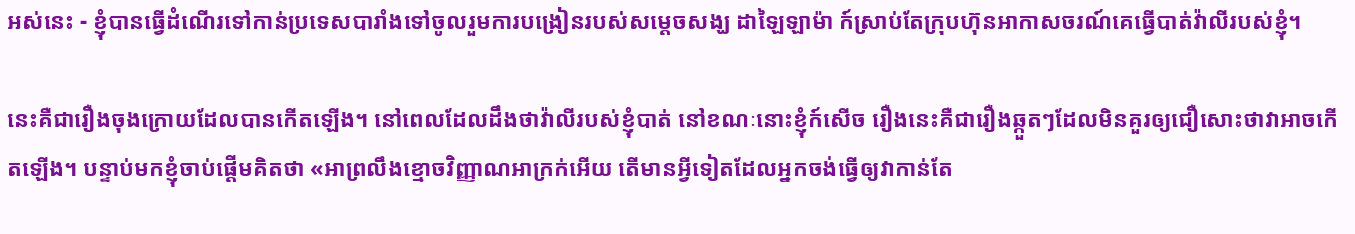អស់នេះ - ខ្ញុំបានធ្វើដំណើរទៅកាន់ប្រទេសបារាំងទៅចូលរួមការបង្រៀនរបស់សម្តេចសង្ឃ ដាឡៃឡាម៉ា ក៍ស្រាប់តែក្រុបហ៊ុនអាកាសចរណ៍គេធ្វើបាត់វ៉ាលីរបស់ខ្ញុំ។

នេះគឺជារឿងចុងក្រោយដែលបានកើតឡើង។ នៅពេលដែលដឹងថាវ៉ាលីរបស់ខ្ញុំបាត់ នៅខណៈនោះខ្ញុំក៍សើច រឿងនេះគឺជារឿងឆ្កួតៗដែលមិនគួរឲ្យជឿសោះថាវាអាចកើតឡើង។ បន្ទាប់មកខ្ញុំចាប់ផ្តើមគិតថា «អាព្រលឹងខ្មោចវិញ្ញាណអាក្រក់អើយ តើមានអ្វីទៀតដែលអ្នកចង់ធ្វើឲ្យវាកាន់តែ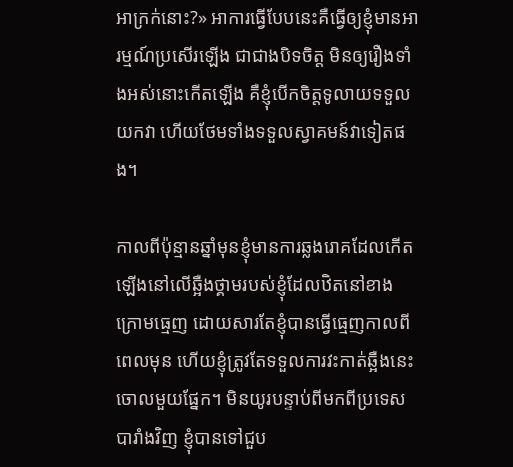អាក្រក់នោះ?» អាការធ្វើបែបនេះគឺធ្វើឲ្យខ្ញុំមានអារម្មណ៍ប្រសើរឡើង ជាជាងបិទចិត្ត មិនឲ្យរឿងទាំងអស់នោះកើតឡើង គឺខ្ញុំបើកចិត្តទូលាយទទួលយកវា ហើយថែមទាំងទទួលស្វាគមន៍វាទៀតផង។

កាលពីប៉ុន្មានឆ្នាំមុនខ្ញុំមានការឆ្លងរោគដែលកើតឡើងនៅលើឆ្អឺងថ្គាមរបស់ខ្ញុំដែលឋិតនៅខាងក្រោមធ្មេញ ដោយសារតែខ្ញុំបានធ្វើធ្មេញកាលពីពេលមុន ហើយខ្ញុំត្រូវតែទទួលការវះកាត់ឆ្អឺងនេះចោលមួយផ្នែក។ មិនយូរបន្ទាប់ពីមកពីប្រទេសបារាំងវិញ ខ្ញុំបានទៅជួប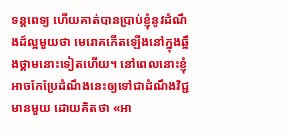ទន្តពេទ្យ ហើយគាត់បានប្រាប់ខ្ញុំនូវដំណឹងដ៍ល្អមួយថា មេរោគកើតឡើងនៅក្នុងឆ្អឹងថ្គាមនោះទៀតហើយ។ នៅពេលនោះខ្ញុំអាចកែប្រែដំណឹងនេះឲ្យទៅជាដំណឹងវិជ្ជមានមួយ ដោយគិតថា «អា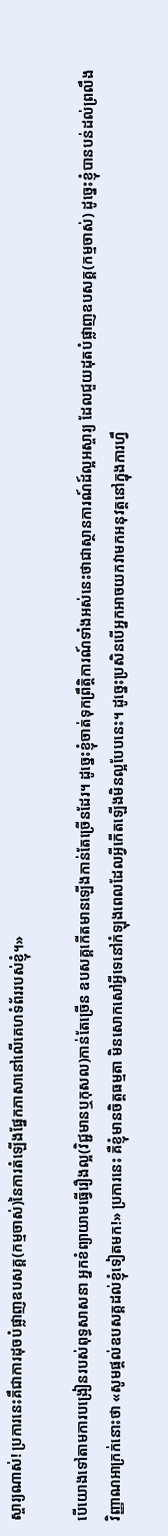ស្ចារ្យណាស់! ប្រការនេះគឹជាការដុចបំផ្លាញឧបសគ្គ(កម្មចាស់)នៃការតំឡើងផ្នែកភាសានៅលើគេហទំព័ររបស់ខ្ញុំ។»

បើយោងទៅតាមការបង្រៀនរបស់ពុទ្ធសាសនា អ្នកខំព្យាយាមធ្វើរឿងល្អ(វិជ្ជមានឬកុសល)កាន់តែច្រើន ឧបសគ្គកើតមានឡើងកាន់តែច្រើនដែរ។ ដូច្នេះខ្ញុំចាត់ទុកព្រឹត្តិការណ៍ទាំងអស់នេះថាជាស្ថានការណ៍ដ៍ល្អអស្ចារ្យ ដែលជួយដុតបំផ្លាញឧបសគ្គ(កម្មចាស់) ដូច្នេះខ្ញុំបានបន់ដល់ព្រលឹងវិញ្ញាណអាក្រក់នោះថា «សូមផ្តល់ឧបសគ្គដល់ខ្ញុំទៀតមក!» ប្រការនេះ គឺខ្ញុំមានចិត្តធម្មតា មិនសោកសៅអ្វីទេនៅកំឡុងពេលដែលអ្វីកើតឡើងមិនល្អបែបនេះ។ ដូច្នេះប្រសិនបើអ្នកអាចយកវាមកអនុវត្តនៅក្នុងការហ្វឹ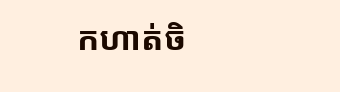កហាត់ចិ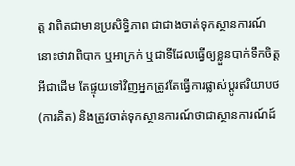ត្ត វាពិតជាមានប្រសិទ្ធិភាព ជាជាងចាត់ទុកស្ថានការណ៍នោះថាវាពិបាក ឬអាក្រក់ ឬជាទីដែលធ្វើឲ្យខ្លួនបាក់ទឹកចិត្តអីជាដើម តែផ្ទុយទៅវិញអ្នកត្រូវតែធ្វើការផ្លាស់ប្តូរឥរិយាបថ(ការគិត) និងត្រូវចាត់ទុកស្ថានការណ៍ថាជាស្ថានការណ៍ដ៍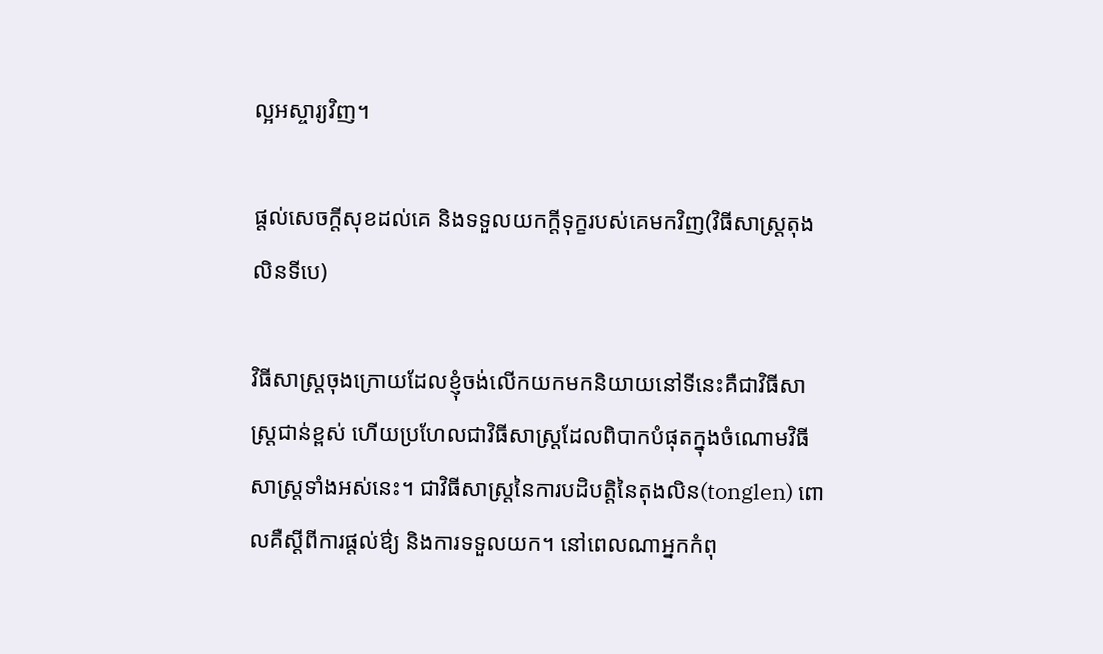ល្អអស្ចារ្យវិញ។

ផ្តល់សេចក្តីសុខដល់គេ និងទទួលយកក្តីទុក្ខរបស់គេមកវិញ(វិធីសាស្រ្តតុងលិនទីបេ)

វិធីសាស្រ្តចុងក្រោយដែលខ្ញុំចង់លើកយកមកនិយាយនៅទីនេះគឺជាវិធីសាស្រ្តជាន់ខ្ពស់ ហើយប្រហែលជាវិធីសាស្រ្តដែលពិបាកបំផុតក្នុងចំណោមវិធីសាស្រ្តទាំងអស់នេះ។ ជាវិធីសាស្រ្តនៃការបដិបត្តិនៃតុងលិន(tonglen) ពោលគឺស្តីពីការផ្តល់ឳ្យ និងការទទួលយក។ នៅពេលណាអ្នកកំពុ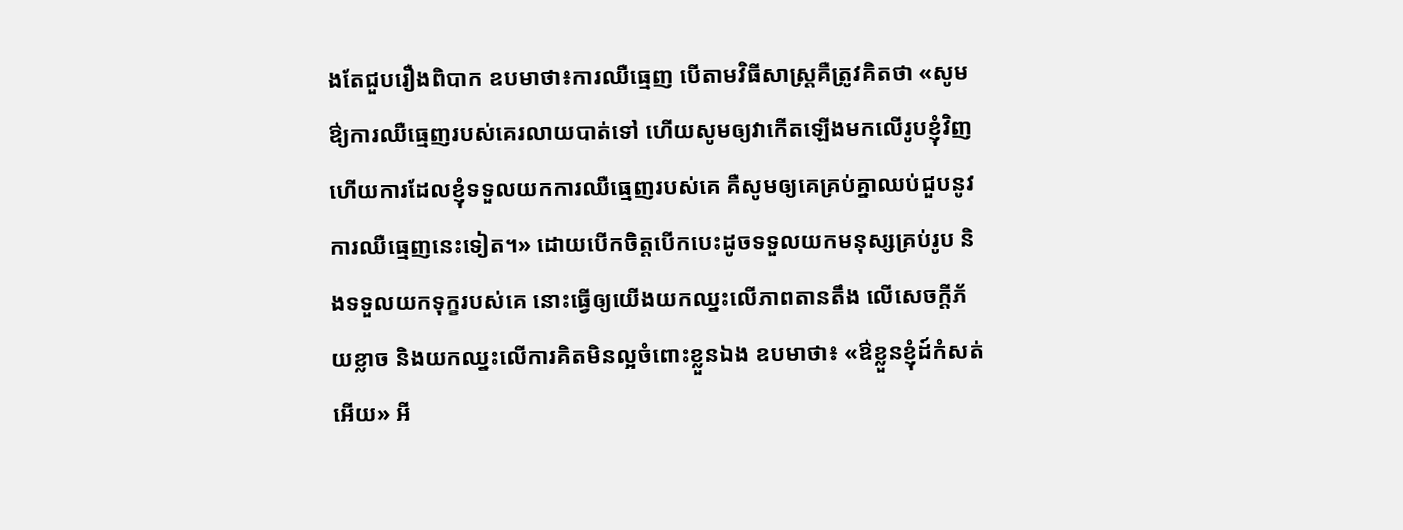ងតែជួបរឿងពិបាក ឧបមាថា៖ការឈឺធ្មេញ បើតាមវិធីសាស្រ្តគឺត្រូវគិតថា «សូមឳ្យការឈឺធ្មេញរបស់គេរលាយបាត់ទៅ ហើយសូមឲ្យវាកើតឡើងមកលើរូបខ្ញុំវិញ ហើយការដែលខ្ញុំទទួលយកការឈឺធ្មេញរបស់គេ គឺសូមឲ្យគេគ្រប់គ្នាឈប់ជួបនូវការឈឺធ្មេញនេះទៀត។» ដោយបើកចិត្តបើកបេះដូចទទួលយកមនុស្សគ្រប់រូប និងទទួលយកទុក្ខរបស់គេ នោះធ្វើឲ្យយើងយកឈ្នះលើភាពតានតឹង លើសេចក្តីភ័យខ្លាច និងយកឈ្នះលើការគិតមិនល្អចំពោះខ្លួនឯង ឧបមាថា៖ «ឳខ្លួនខ្ញុំដ៍កំសត់អើយ» អី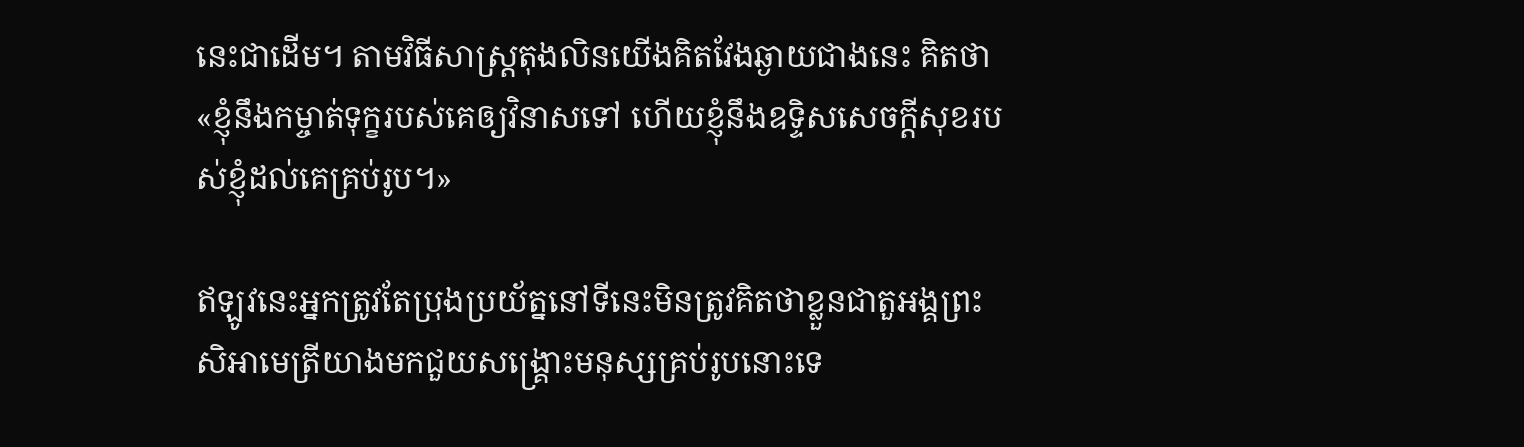នេះជាដើម។ តាមវិធីសាស្រ្តតុងលិនយើងគិតវែងឆ្ងាយជាងនេះ គិតថា «ខ្ញុំនឹងកម្ចាត់ទុក្ខរបស់គេឲ្យវិនាសទៅ ហើយខ្ញុំនឹងឧទ្ទិសសេចក្តីសុខរបស់ខ្ញុំដល់គេគ្រប់រូប។»

ឥឡូវនេះអ្នកត្រូវតែប្រុងប្រយ័ត្ននៅទីនេះមិនត្រូវគិតថាខ្លួនជាតួអង្គព្រះសិអាមេត្រីយាងមកជួយសង្គ្រោះមនុស្សគ្រប់រូបនោះទេ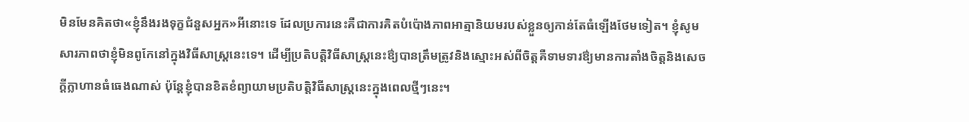មិនមែនគិតថា«ខ្ញុំនឹងរងទុក្ខជំនួសអ្នក»អីនោះទេ ដែលប្រការនេះគឺជាការគិតបំប៉ោងភាពអាត្មានិយមរបស់ខ្លួនឲ្យកាន់តែធំឡើងថែមទៀត។ ខ្ញុំសូមសារភាពថាខ្ញុំមិនពូកែនៅក្នុងវិធីសាស្រ្តនេះទេ។ ដើម្បីប្រតិបត្តិវិធីសាស្រ្តនេះឳ្យបានត្រឹមត្រូវនិងស្មោះអស់ពីចិត្តគឺទាមទារឳ្យមានការតាំងចិត្តនិងសេចក្តីក្លាហានធំធេងណាស់ ប៉ុន្តែខ្ញុំបានខិតខំព្យាយាមប្រតិបត្តិវិធីសាស្រ្តនេះក្នុងពេលថ្មីៗនេះ។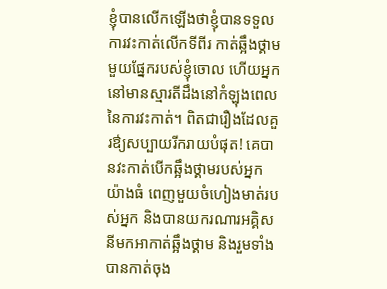ខ្ញុំបានលើកឡើងថាខ្ញុំបានទទួលការវះកាត់លើកទីពីរ កាត់ឆ្អឹងថ្គាមមួយផ្នែករបស់ខ្ញុំចោល ហើយអ្នកនៅមានស្មារតីដឹងនៅកំឡុងពេលនៃការវះកាត់។ ពិតជារឿងដែលគួរឳ្យសប្បាយរីករាយបំផុត! គេបានវះកាត់បើកឆ្អឹងថ្គាមរបស់អ្នកយ៉ាងធំ ពេញមួយចំហៀងមាត់របស់អ្នក និងបានយករណារអគ្គិសនីមកអាកាត់ឆ្អឹងថ្គាម និងរួមទាំងបានកាត់ចុង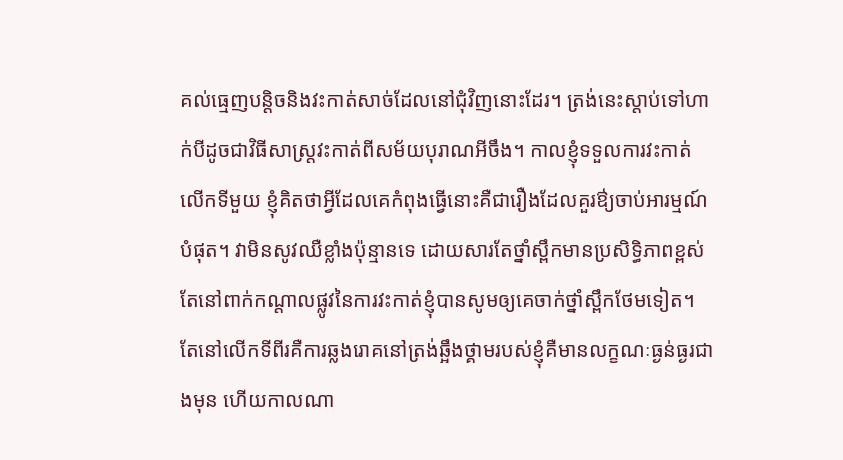គល់ធ្មេញបន្តិចនិងវះកាត់សាច់ដែលនៅជុំវិញនោះដែរ។ ត្រង់នេះស្តាប់ទៅហាក់បីដូចជាវិធីសាស្រ្តវះកាត់ពីសម័យបុរាណអីចឹង។ កាលខ្ញុំទទួលការវះកាត់លើកទីមួយ ខ្ញុំគិតថាអ្វីដែលគេកំពុងធ្វើនោះគឺជារឿងដែលគួរឳ្យចាប់អារម្មណ៍បំផុត។ វាមិនសូវឈឺខ្លាំងប៉ុន្មានទេ ដោយសារតែថ្នាំស្ពឹកមានប្រសិទ្ធិភាពខ្ពស់ តែនៅពាក់កណ្តាលផ្លូវនៃការវះកាត់ខ្ញុំបានសូមឲ្យគេចាក់ថ្នាំស្ពឹកថែមទៀត។ តែនៅលើកទីពីរគឺការឆ្លងរោគនៅត្រង់ឆ្អឹងថ្គាមរបស់ខ្ញុំគឺមានលក្ខណៈធ្ងន់ធ្ងរជាងមុន ហើយកាលណា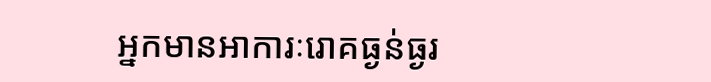អ្នកមានអាការៈរោគធ្ងន់ធ្ងរ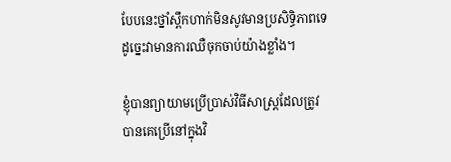បែបនេះថ្នាំស្ពឹកហាក់មិនសូវមានប្រសិទ្ធិភាពទេ ដូច្នេះវាមានការឈឺចុកចាប់យ៉ាងខ្លាំង។

ខ្ញុំបានព្យាយាមប្រើប្រាស់វិធីសាស្រ្តដែលត្រូវបានគេប្រើនៅក្នុងវិ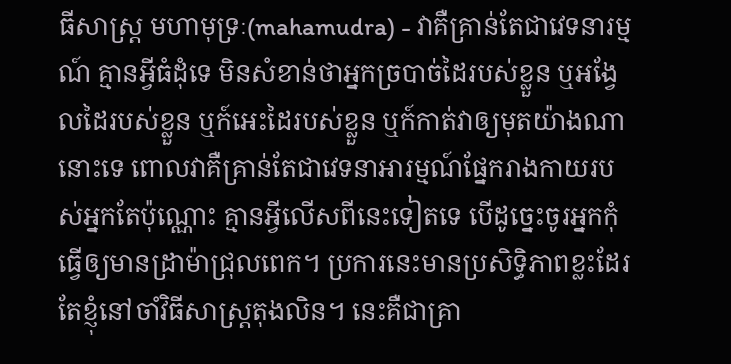ធីសាស្រ្ត មហាមុទ្រៈ(mahamudra) - វាគឺគ្រាន់តែជាវេទនារម្មណ៍ គ្មានអ្វីធំដុំទេ មិនសំខាន់ថាអ្នកច្របាច់ដៃរបស់ខ្លួន ឬអង្វែលដៃរបស់ខ្លួន ឬក៍អេះដៃរបស់ខ្លួន ឬក៍កាត់វាឲ្យមុតយ៉ាងណានោះទេ ពោលវាគឺគ្រាន់តែជាវេទនាអារម្មណ៍ផ្នែករាងកាយរបស់អ្នកតែប៉ុណ្ណោះ គ្មានអ្វីលើសពីនេះទៀតទេ បើដូច្នេះចូរអ្នកកុំធ្វើឲ្យមានដ្រាម៉ាជ្រុលពេក។ ប្រការនេះមានប្រសិទ្ធិភាពខ្លះដែរ តែខ្ញុំនៅចាំវិធីសាស្រ្តតុងលិន។ នេះគឺជាគ្រា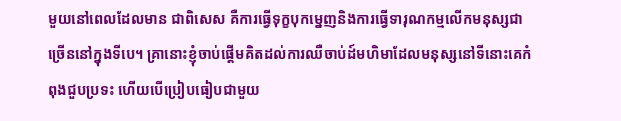មួយនៅពេលដែលមាន ជាពិសេស គឺការធ្វើទុក្ខបុកម្នេញនិងការធ្វើទារុណកម្មលើកមនុស្សជាច្រើននៅក្នុងទីបេ។ គ្រានោះខ្ញុំចាប់ផ្តើមគិតដល់ការឈឺចាប់ដ៍មហិមាដែលមនុស្សនៅទីនោះគេកំពុងជួបប្រទះ ហើយបើប្រៀបធៀបជាមួយ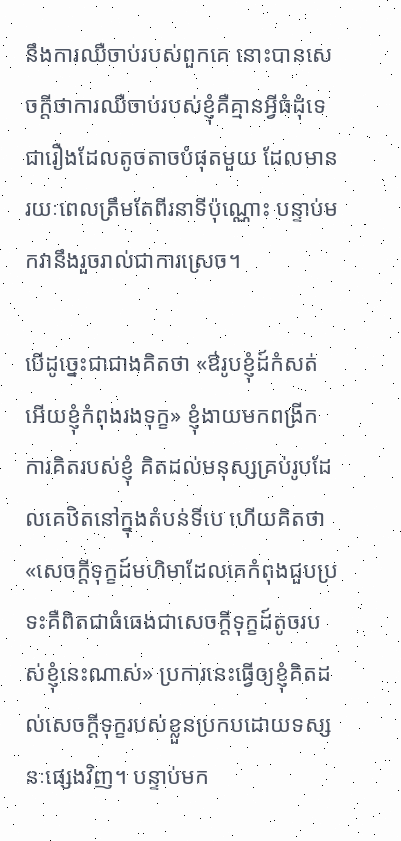នឹងការឈឺចាប់របស់ពួកគេ នោះបានសេចក្តីថាការឈឺចាប់របស់ខ្ញុំគឺគ្មានអ្វីធំដុំទេ ជារឿងដែលតូចតាចបំផុតមួយ ដែលមានរយៈពេលត្រឹមតែពីរនាទីប៉ុណ្ណោះ បន្ទាប់មកវានឹងរួចរាល់ជាការស្រេច។

បើដូច្នេះជាជាងគិតថា «ឳរូបខ្ញុំដ៍កំសត់អើយខ្ញុំកំពុងរងទុក្ខ» ខ្ញុំងាយមកពង្រីកការគិតរបស់ខ្ញុំ គិតដល់មនុស្សគ្រប់រូបដែលគេឋិតនៅក្នុងតំបន់ទីបេ ហើយគិតថា «សេចក្តីទុក្ខដ៍មហិមាដែលគេកំពុងជួបប្រទះគឺពិតជាធំធេងជាសេចក្តីទុក្ខដ៍តូចរបស់ខ្ញុំនេះណាស់» ប្រការនេះធ្វើឲ្យខ្ញុំគិតដល់សេចក្តីទុក្ខរបស់ខ្លួនប្រកបដោយទស្សនៈផ្សេងវិញ។ បន្ទាប់មក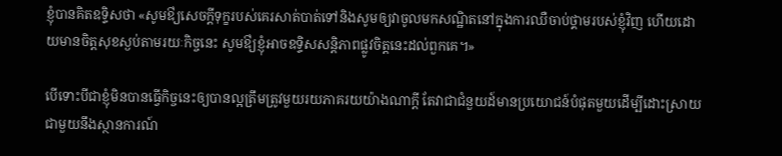ខ្ញុំបានគិតឧទ្ទិសថា «សូមឳ្យសេចក្តីទុក្ខរបស់គេរសាត់បាត់ទៅនិងសូមឲ្យវាចូលមកសណ្ឋិតនៅក្នុងការឈឺចាប់ថ្គាមរបស់ខ្ញុំវិញ ហើយដោយមានចិត្តសុខស្ងប់តាមរយៈកិច្ចនេះ សូមឳ្យខ្ញុំអាចឧទ្ទិសសន្តិភាពផ្លូវចិត្តនេះដល់ពួកគេ។»

បើទោះបីជាខ្ញុំមិនបានធ្វើកិច្ចនេះឲ្យបានល្អត្រឹមត្រូវមួយរយភាគរយយ៉ាងណាក្តី តែវាជាជំនួយដ៍មានប្រយោជន៍បំផុតមួយដើម្បីដោះស្រាយជាមួយនឹងស្ថានការណ៍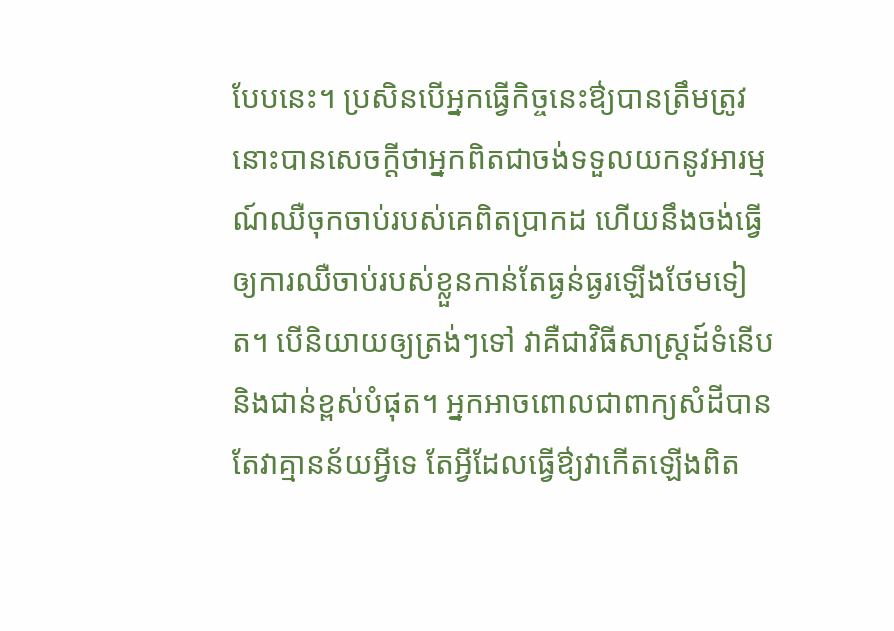បែបនេះ។ ប្រសិនបើអ្នកធ្វើកិច្ចនេះឳ្យបានត្រឹមត្រូវ នោះបានសេចក្តីថាអ្នកពិតជាចង់ទទួលយកនូវអារម្មណ៍ឈឺចុកចាប់របស់គេពិតប្រាកដ ហើយនឹងចង់ធ្វើឲ្យការឈឺចាប់របស់ខ្លួនកាន់តែធ្ងន់ធ្ងរឡើងថែមទៀត។ បើនិយាយឲ្យត្រង់ៗទៅ វាគឺជាវិធីសាស្រ្តដ៍ទំនើបនិងជាន់ខ្ពស់បំផុត។ អ្នកអាចពោលជាពាក្យសំដីបាន តែវាគ្មានន័យអ្វីទេ តែអ្វីដែលធ្វើឳ្យវាកើតឡើងពិត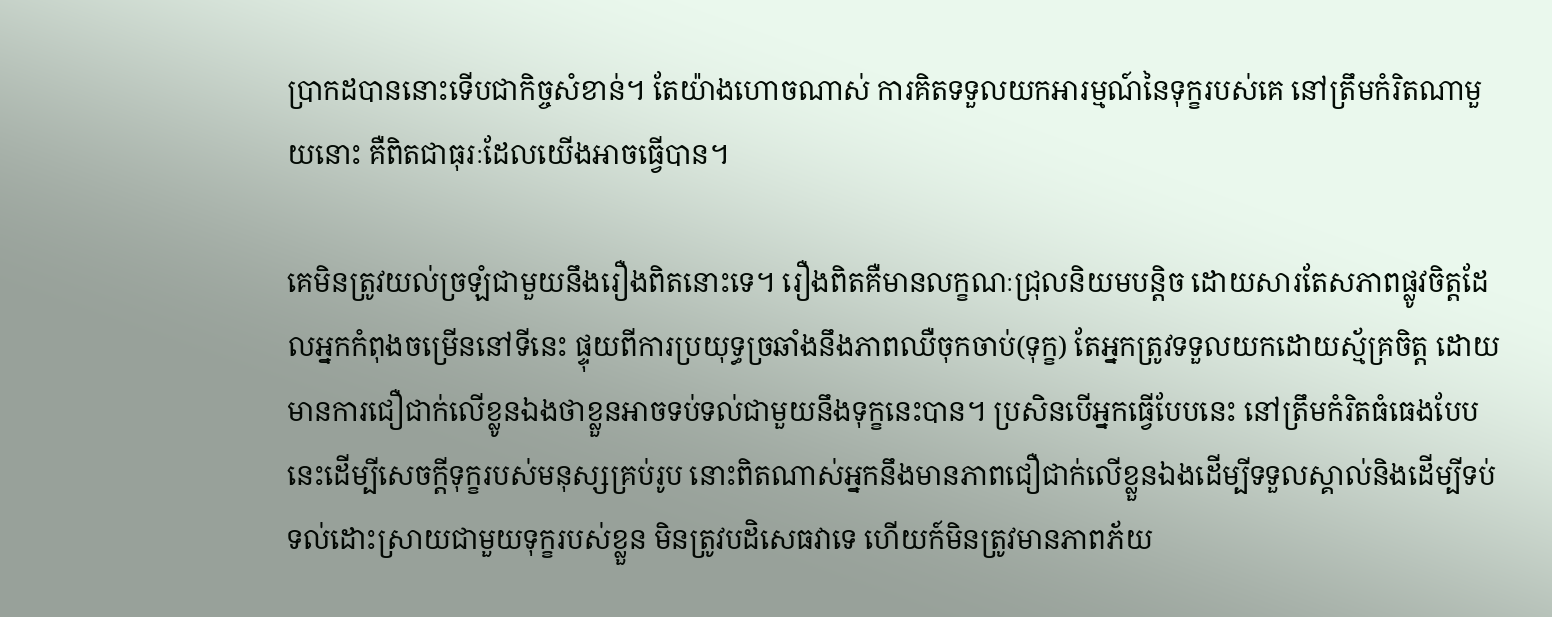ប្រាកដបាននោះទើបជាកិច្ចសំខាន់។ តែយ៉ាងហោចណាស់ ការគិតទទួលយកអារម្មណ៍នៃទុក្ខរបស់គេ នៅត្រឹមកំរិតណាមួយនោះ គឺពិតជាធុរៈដែលយើងអាចធ្វើបាន។

គេមិនត្រូវយល់ច្រឡំជាមួយនឹងរឿងពិតនោះទេ។ រឿងពិតគឺមានលក្ខណៈជ្រុលនិយមបន្តិច ដោយសារតែសភាពផ្លូវចិត្តដែលអ្នកកំពុងចម្រើននៅទីនេះ ផ្ទុយពីការប្រយុទ្ធច្រឆាំងនឹងភាពឈឺចុកចាប់(ទុក្ខ) តែអ្នកត្រូវទទួលយកដោយស្ម័គ្រចិត្ត ដោយមានការជឿជាក់លើខ្លូនឯងថាខ្លួនអាចទប់ទល់ជាមួយនឹងទុក្ខនេះបាន។ ប្រសិនបើអ្នកធ្វើបែបនេះ នៅត្រឹមកំរិតធំធេងបែបនេះដើម្បីសេចក្តីទុក្ខរបស់មនុស្សគ្រប់រូប នោះពិតណាស់អ្នកនឹងមានភាពជឿជាក់លើខ្លួនឯងដើម្បីទទួលស្គាល់និងដើម្បីទប់ទល់ដោះស្រាយជាមួយទុក្ខរបស់ខ្លួន មិនត្រូវបដិសេធវាទេ ហើយក៍មិនត្រូវមានភាពភ័យ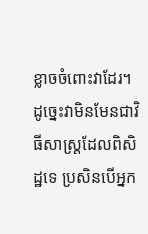ខ្លាចចំពោះវាដែរ។ ដូច្នេះវាមិនមែនជាវិធីសាស្រ្តដែលពិសិដ្ឋទេ ប្រសិនបើអ្នក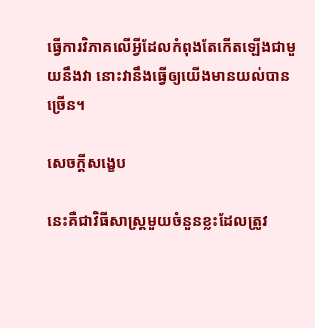ធ្វើការវិភាគលើអ្វីដែលកំពុងតែកើតឡើងជាមួយនឹងវា នោះវានឹងធ្វើឲ្យយើងមានយល់បានច្រើន។

សេចក្តីសង្ខេប

នេះគឺជាវិធីសាស្រ្តមួយចំនួនខ្លះដែលត្រូវ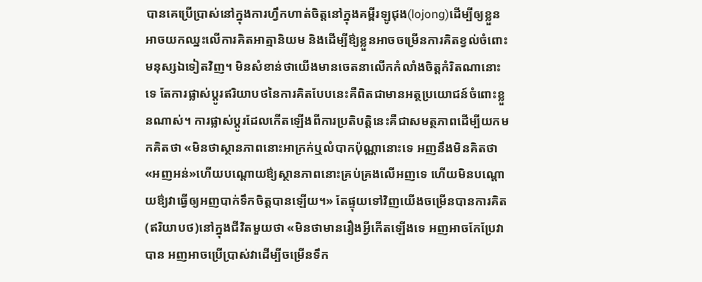បានគេប្រើប្រាស់នៅក្នុងការហ្វឹកហាត់ចិត្តនៅក្នុងគម្ពីរឡូជុង(lojong)ដើម្បីឲ្យខ្លួនអាចយកឈ្នះលើការគិតអាត្មានិយម និងដើម្បីឳ្យខ្លួនអាចចម្រើនការគិតខ្វល់ចំពោះមនុស្សឯទៀតវិញ។ មិនសំខាន់ថាយើងមានចេតនាលើកកំលាំងចិត្តកំរិតណានោះទេ តែការផ្លាស់ប្តូរឥរិយាបថនៃការគិតបែបនេះគឺពិតជាមានអត្ថប្រយោជន៍ចំពោះខ្លួនណាស់។ ការផ្លាស់ប្តូរដែលកើតឡើងពីការប្រតិបត្តិនេះគឺជាសមត្ថភាពដើម្បីយកមកគិតថា «មិនថាស្ថានភាពនោះអាក្រក់ឬលំបាកប៉ុណ្ណានោះទេ អញនឹងមិនគិតថា «អញអន់»ហើយបណ្តោយឳ្យស្ថានភាពនោះគ្រប់គ្រងលើអញទេ ហើយមិនបណ្តោយឳ្យវាធ្វើឲ្យអញបាក់ទឹកចិត្តបានឡើយ។» តែផ្ទុយទៅវិញយើងចម្រើនបានការគិត(ឥរិយាបថ)នៅក្នុងជីវិតមួយថា «មិនថាមានរឿងអ្វីកើតឡើងទេ អញអាចកែប្រែវាបាន អញអាចប្រើប្រាស់វាដើម្បីចម្រើនទឹក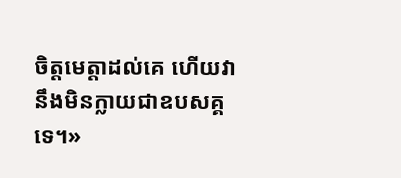ចិត្តមេត្តាដល់គេ ហើយវានឹងមិនក្លាយជាឧបសគ្គទេ។»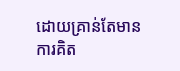ដោយគ្រាន់តែមានការគិត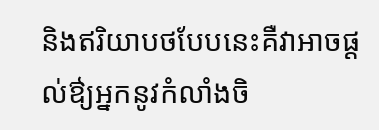និងឥរិយាបថបែបនេះគឺវាអាចផ្តល់ឳ្យអ្នកនូវកំលាំងចិ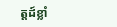ត្តដ៍ខ្លាំ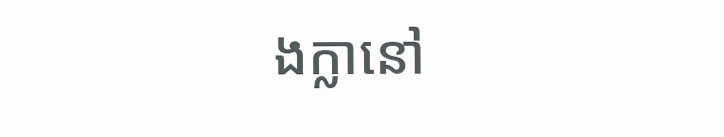ងក្លានៅ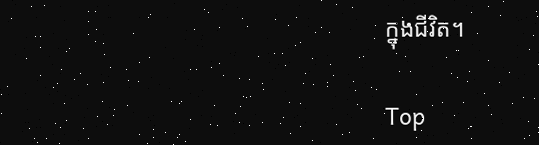ក្នុងជីវិត។

Top